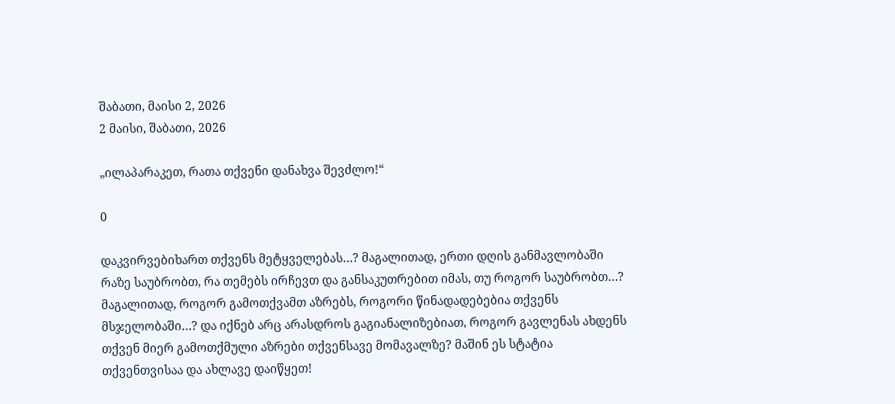შაბათი, მაისი 2, 2026
2 მაისი, შაბათი, 2026

„ილაპარაკეთ, რათა თქვენი დანახვა შევძლო!“

0

დაკვირვებიხართ თქვენს მეტყველებას…? მაგალითად, ერთი დღის განმავლობაში რაზე საუბრობთ, რა თემებს ირჩევთ და განსაკუთრებით იმას, თუ როგორ საუბრობთ…? მაგალითად, როგორ გამოთქვამთ აზრებს, როგორი წინადადებებია თქვენს მსჯელობაში…? და იქნებ არც არასდროს გაგიანალიზებიათ, როგორ გავლენას ახდენს თქვენ მიერ გამოთქმული აზრები თქვენსავე მომავალზე? მაშინ ეს სტატია თქვენთვისაა და ახლავე დაიწყეთ!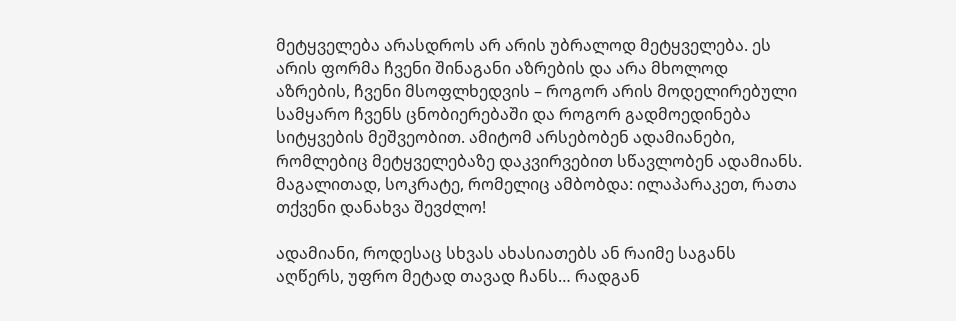მეტყველება არასდროს არ არის უბრალოდ მეტყველება. ეს არის ფორმა ჩვენი შინაგანი აზრების და არა მხოლოდ აზრების, ჩვენი მსოფლხედვის – როგორ არის მოდელირებული სამყარო ჩვენს ცნობიერებაში და როგორ გადმოედინება სიტყვების მეშვეობით. ამიტომ არსებობენ ადამიანები, რომლებიც მეტყველებაზე დაკვირვებით სწავლობენ ადამიანს. მაგალითად, სოკრატე, რომელიც ამბობდა: ილაპარაკეთ, რათა თქვენი დანახვა შევძლო!

ადამიანი, როდესაც სხვას ახასიათებს ან რაიმე საგანს აღწერს, უფრო მეტად თავად ჩანს… რადგან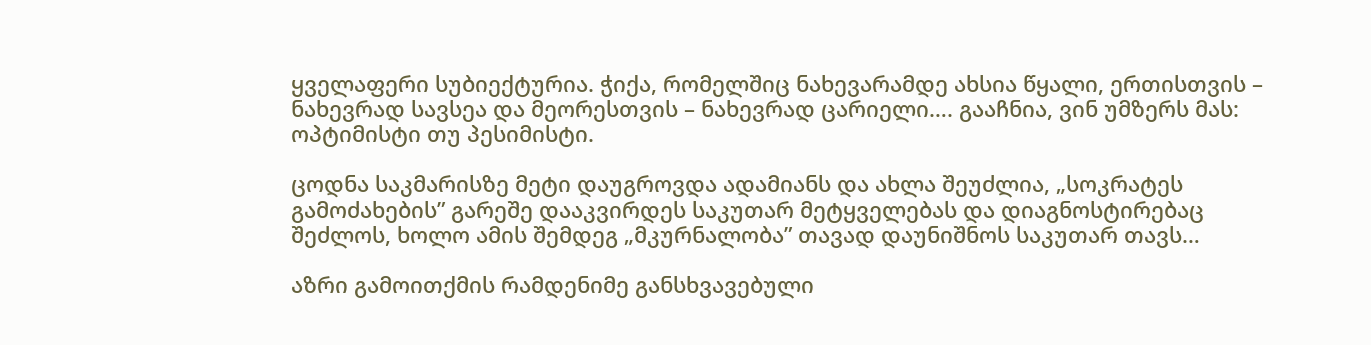ყველაფერი სუბიექტურია. ჭიქა, რომელშიც ნახევარამდე ახსია წყალი, ერთისთვის – ნახევრად სავსეა და მეორესთვის – ნახევრად ცარიელი…. გააჩნია, ვინ უმზერს მას: ოპტიმისტი თუ პესიმისტი.

ცოდნა საკმარისზე მეტი დაუგროვდა ადამიანს და ახლა შეუძლია, „სოკრატეს გამოძახების” გარეშე დააკვირდეს საკუთარ მეტყველებას და დიაგნოსტირებაც შეძლოს, ხოლო ამის შემდეგ „მკურნალობა” თავად დაუნიშნოს საკუთარ თავს…

აზრი გამოითქმის რამდენიმე განსხვავებული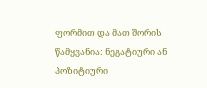ფორმით და მათ შორის წამყვანია: ნეგატიური ან პოზიტიური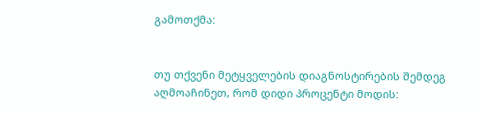გამოთქმა:


თუ თქვენი მეტყველების დიაგნოსტირების შემდეგ აღმოაჩინეთ, რომ დიდი პროცენტი მოდის: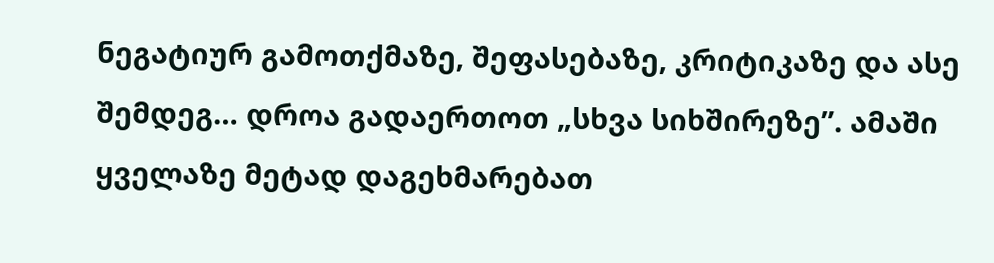ნეგატიურ გამოთქმაზე, შეფასებაზე, კრიტიკაზე და ასე შემდეგ… დროა გადაერთოთ „სხვა სიხშირეზე”. ამაში ყველაზე მეტად დაგეხმარებათ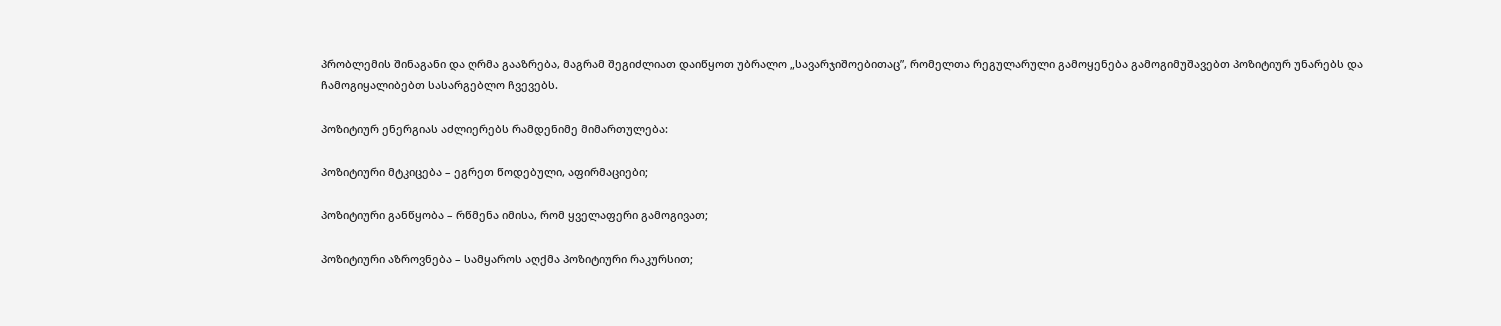პრობლემის შინაგანი და ღრმა გააზრება, მაგრამ შეგიძლიათ დაიწყოთ უბრალო „სავარჯიშოებითაც”, რომელთა რეგულარული გამოყენება გამოგიმუშავებთ პოზიტიურ უნარებს და ჩამოგიყალიბებთ სასარგებლო ჩვევებს.

პოზიტიურ ენერგიას აძლიერებს რამდენიმე მიმართულება:

პოზიტიური მტკიცება – ეგრეთ წოდებული, აფირმაციები;

პოზიტიური განწყობა – რწმენა იმისა, რომ ყველაფერი გამოგივათ;

პოზიტიური აზროვნება – სამყაროს აღქმა პოზიტიური რაკურსით;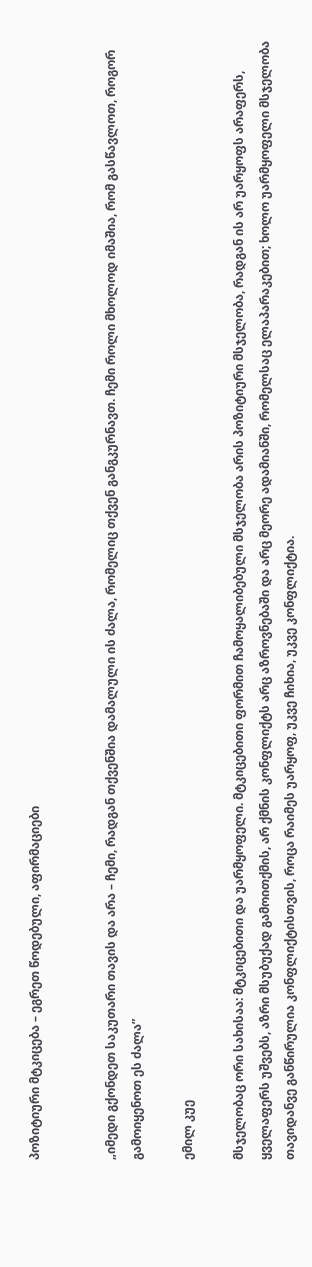პოზიტიური მტკიცება – ეგრეთ წოდებული, აფირმაციები


„იმედი გქონდეთ საკუთარი თავის და არა – ჩემი, რადგან თქვენშია დამალული ის ძალა, რომელიც თქვენ განგკურნავთ. ჩემი როლი მხოლოდ იმაშია, რომ გასწავლოთ, როგორ გამოიყენოთ ეს ძალა”

ემილ კუე

მსჯელობაც ორი სახისაა: მტკიცებითი და უარმყოფელი. მტკიცებითი ფორმით ჩამოყალიბებული მსჯელობა არის პოზიტიური მსჯელობა, რადგან ის არ უარყოფს არაფერს, ყველაფერს უშვებს, აზრი მსუბუქად გამოითქმის, არ ქმნის კონფლიქტს არც აზროვნებაში და არც მეორე ადამიანში, რომელსაც ელაპარაკებით; ხოლო უარმყოფელი მსჯელობა თავიდანვე განწირულია კონფლიქტისთვის, როცა რაიმეს უარყოფ, უკვე ჩიხია, უკვე კონფლიქტია.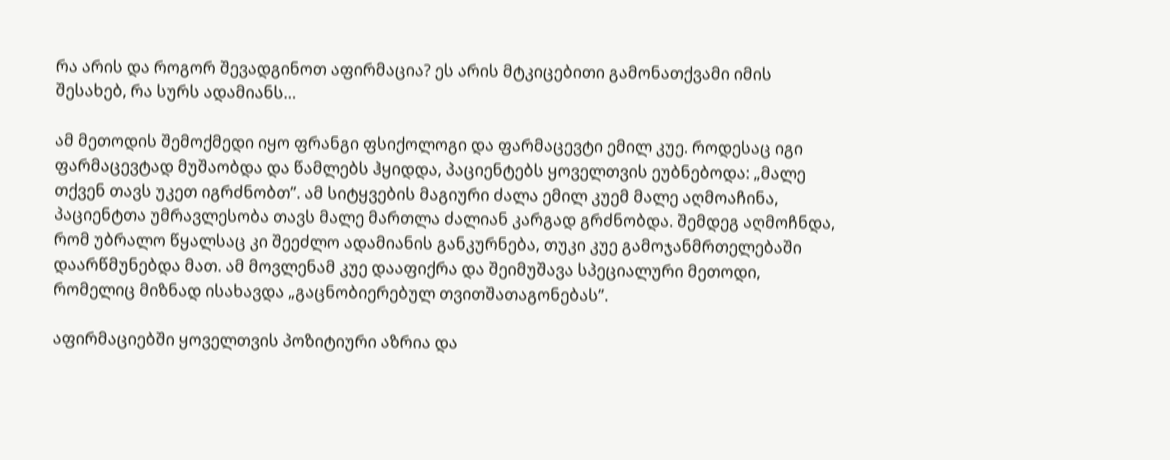რა არის და როგორ შევადგინოთ აფირმაცია? ეს არის მტკიცებითი გამონათქვამი იმის შესახებ, რა სურს ადამიანს…

ამ მეთოდის შემოქმედი იყო ფრანგი ფსიქოლოგი და ფარმაცევტი ემილ კუე. როდესაც იგი ფარმაცევტად მუშაობდა და წამლებს ჰყიდდა, პაციენტებს ყოველთვის ეუბნებოდა: „მალე თქვენ თავს უკეთ იგრძნობთ”. ამ სიტყვების მაგიური ძალა ემილ კუემ მალე აღმოაჩინა, პაციენტთა უმრავლესობა თავს მალე მართლა ძალიან კარგად გრძნობდა. შემდეგ აღმოჩნდა, რომ უბრალო წყალსაც კი შეეძლო ადამიანის განკურნება, თუკი კუე გამოჯანმრთელებაში დაარწმუნებდა მათ. ამ მოვლენამ კუე დააფიქრა და შეიმუშავა სპეციალური მეთოდი, რომელიც მიზნად ისახავდა „გაცნობიერებულ თვითშათაგონებას”.

აფირმაციებში ყოველთვის პოზიტიური აზრია და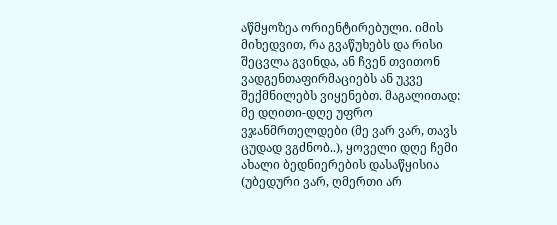აწმყოზეა ორიენტირებული. იმის მიხედვით, რა გვაწუხებს და რისი შეცვლა გვინდა, ან ჩვენ თვითონ ვადგენთაფირმაციებს ან უკვე შექმნილებს ვიყენებთ. მაგალითად: მე დღითი-დღე უფრო ვჯანმრთელდები (მე ვარ ვარ, თავს ცუდად ვგძნობ..), ყოველი დღე ჩემი ახალი ბედნიერების დასაწყისია (უბედური ვარ, ღმერთი არ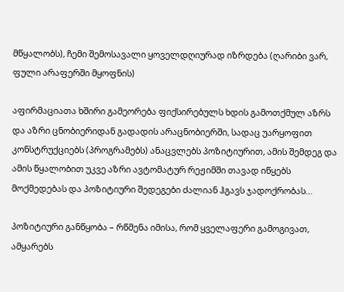მწყალობს), ჩემი შემოსავალი ყოველდღიურად იზრდება (ღარიბი ვარ, ფული არაფერში მყოფნის)

აფირმაციათა ხშირი გამეორება ფიქსირებულს ხდის გამოთქმულ აზრს და აზრი ცნობიერიდან გადადის არაცნობიერში, სადაც უარყოფით კონსტრუქციებს (პროგრამებს) ანაცვლებს პოზიტიურით, ამის შემდეგ და ამის წყალობით უკვე აზრი ავტომატურ რეჟიმში თავად იწყებს მოქმედებას და პოზიტიური შედეგები ძალიან ჰგავს ჯადოქრობას…

პოზიტიური განწყობა – რწმენა იმისა, რომ ყველაფერი გამოგივათ, ამყარებს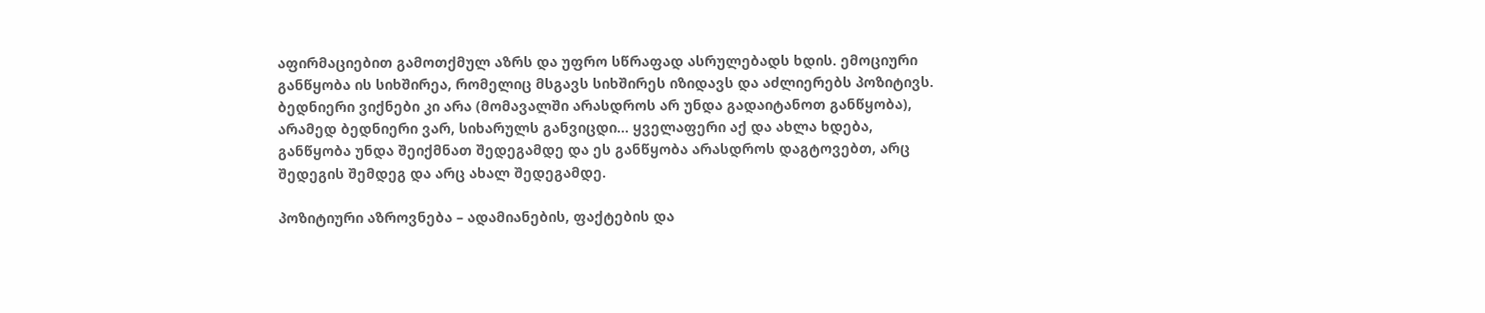აფირმაციებით გამოთქმულ აზრს და უფრო სწრაფად ასრულებადს ხდის. ემოციური განწყობა ის სიხშირეა, რომელიც მსგავს სიხშირეს იზიდავს და აძლიერებს პოზიტივს. ბედნიერი ვიქნები კი არა (მომავალში არასდროს არ უნდა გადაიტანოთ განწყობა), არამედ ბედნიერი ვარ, სიხარულს განვიცდი… ყველაფერი აქ და ახლა ხდება, განწყობა უნდა შეიქმნათ შედეგამდე და ეს განწყობა არასდროს დაგტოვებთ, არც შედეგის შემდეგ და არც ახალ შედეგამდე.

პოზიტიური აზროვნება – ადამიანების, ფაქტების და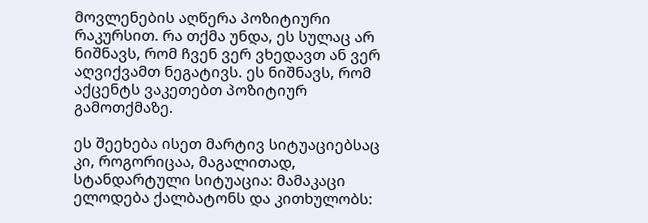მოვლენების აღწერა პოზიტიური რაკურსით. რა თქმა უნდა, ეს სულაც არ ნიშნავს, რომ ჩვენ ვერ ვხედავთ ან ვერ აღვიქვამთ ნეგატივს. ეს ნიშნავს, რომ აქცენტს ვაკეთებთ პოზიტიურ გამოთქმაზე.

ეს შეეხება ისეთ მარტივ სიტუაციებსაც კი, როგორიცაა, მაგალითად, სტანდარტული სიტუაცია: მამაკაცი ელოდება ქალბატონს და კითხულობს: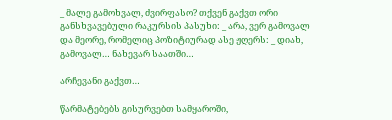_ მალე გამოხვალ, ძვირფასო? თქვენ გაქვთ ორი განსხვავებული რაკურსის პასუხი: _ არა, ვერ გამოვალ და მეორე, რომელიც პოზიტიურად ასე ჟღერს: _ დიახ, გამოვალ… ნახევარ საათში…

არჩევანი გაქვთ…

წარმატებებს გისურვებთ სამყაროში,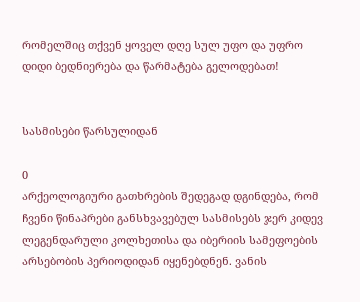რომელშიც თქვენ ყოველ დღე სულ უფო და უფრო დიდი ბედნიერება და წარმატება გელოდებათ!


სასმისები წარსულიდან

0
არქეოლოგიური გათხრების შედეგად დგინდება, რომ ჩვენი წინაპრები განსხვავებულ სასმისებს ჯერ კიდევ ლეგენდარული კოლხეთისა და იბერიის სამეფოების არსებობის პერიოდიდან იყენებდნენ. ვანის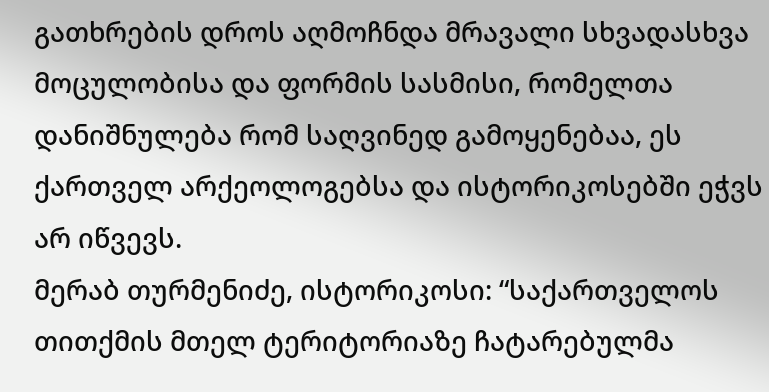გათხრების დროს აღმოჩნდა მრავალი სხვადასხვა მოცულობისა და ფორმის სასმისი, რომელთა დანიშნულება რომ საღვინედ გამოყენებაა, ეს ქართველ არქეოლოგებსა და ისტორიკოსებში ეჭვს არ იწვევს.
მერაბ თურმენიძე, ისტორიკოსი: “საქართველოს თითქმის მთელ ტერიტორიაზე ჩატარებულმა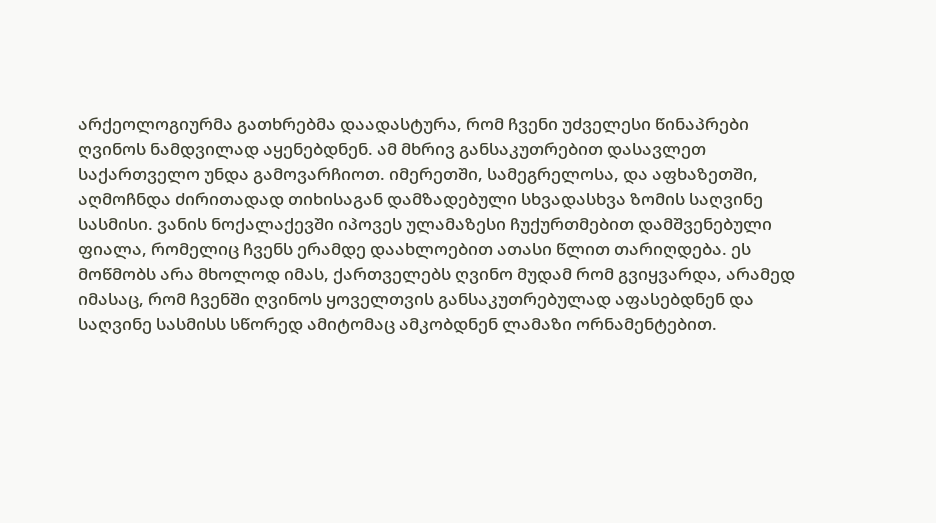არქეოლოგიურმა გათხრებმა დაადასტურა, რომ ჩვენი უძველესი წინაპრები ღვინოს ნამდვილად აყენებდნენ. ამ მხრივ განსაკუთრებით დასავლეთ საქართველო უნდა გამოვარჩიოთ. იმერეთში, სამეგრელოსა, და აფხაზეთში, აღმოჩნდა ძირითადად თიხისაგან დამზადებული სხვადასხვა ზომის საღვინე სასმისი. ვანის ნოქალაქევში იპოვეს ულამაზესი ჩუქურთმებით დამშვენებული ფიალა, რომელიც ჩვენს ერამდე დაახლოებით ათასი წლით თარიღდება. ეს მოწმობს არა მხოლოდ იმას, ქართველებს ღვინო მუდამ რომ გვიყვარდა, არამედ იმასაც, რომ ჩვენში ღვინოს ყოველთვის განსაკუთრებულად აფასებდნენ და საღვინე სასმისს სწორედ ამიტომაც ამკობდნენ ლამაზი ორნამენტებით.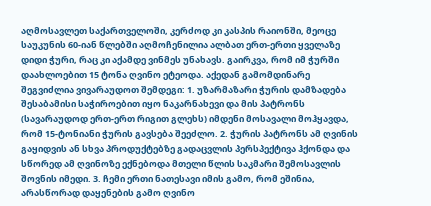აღმოსავლეთ საქართველოში, კერძოდ კი კასპის რაიონში, მეოცე საუკუნის 60-იან წლებში აღმოჩენილია ალბათ ერთ-ერთი ყველაზე დიდი ჭური, რაც კი აქამდე ვინმეს უნახავს. გაირკვა, რომ იმ ჭურში დაახლოებით 15 ტონა ღვინო ეტეოდა. აქედან გამომდინარე შეგვიძლია ვივარაუდოთ შემდეგი: 1. უზარმაზარი ჭურის დამზადება შესაბამისი საჭიროებით იყო ნაკარნახევი და მის პატრონს (სავარაუდოდ ერთ-ერთ რიგით გლეხს) იმდენი მოსავალი მოჰყავდა, რომ 15-ტონიანი ჭურის გავსება შეეძლო. 2. ჭურის პატრონს ამ ღვინის გაყიდვის ან სხვა პროდუქტებზე გადაცვლის პერსპექტივა ჰქონდა და სწორედ ამ ღვინოზე ექნებოდა მთელი წლის საკმარი შემოსავლის შოვნის იმედი. 3. ჩემი ერთი ნათესავი იმის გამო, რომ ეშინია, არასწორად დაყენების გამო ღვინო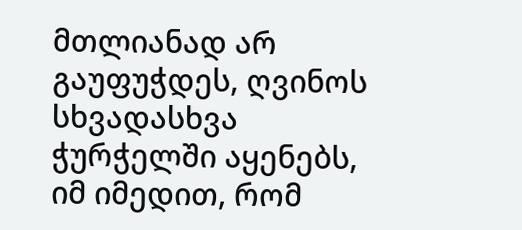მთლიანად არ გაუფუჭდეს, ღვინოს სხვადასხვა ჭურჭელში აყენებს, იმ იმედით, რომ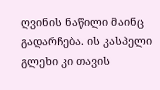ღვინის ნაწილი მაინც გადარჩება. ის კასპელი გლეხი კი თავის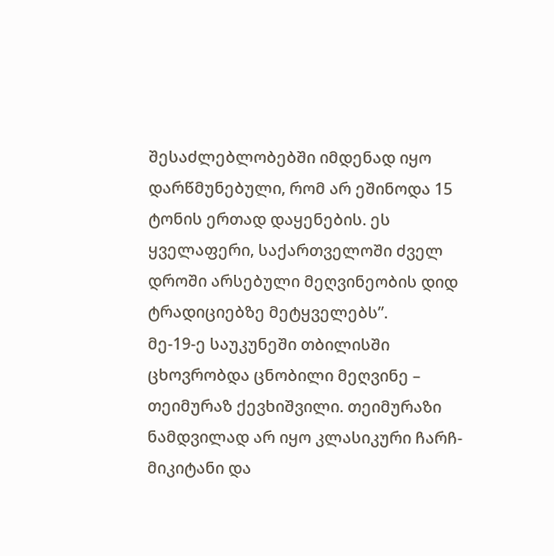შესაძლებლობებში იმდენად იყო დარწმუნებული, რომ არ ეშინოდა 15 ტონის ერთად დაყენების. ეს ყველაფერი, საქართველოში ძველ დროში არსებული მეღვინეობის დიდ ტრადიციებზე მეტყველებს”.
მე-19-ე საუკუნეში თბილისში ცხოვრობდა ცნობილი მეღვინე – თეიმურაზ ქევხიშვილი. თეიმურაზი ნამდვილად არ იყო კლასიკური ჩარჩ-მიკიტანი და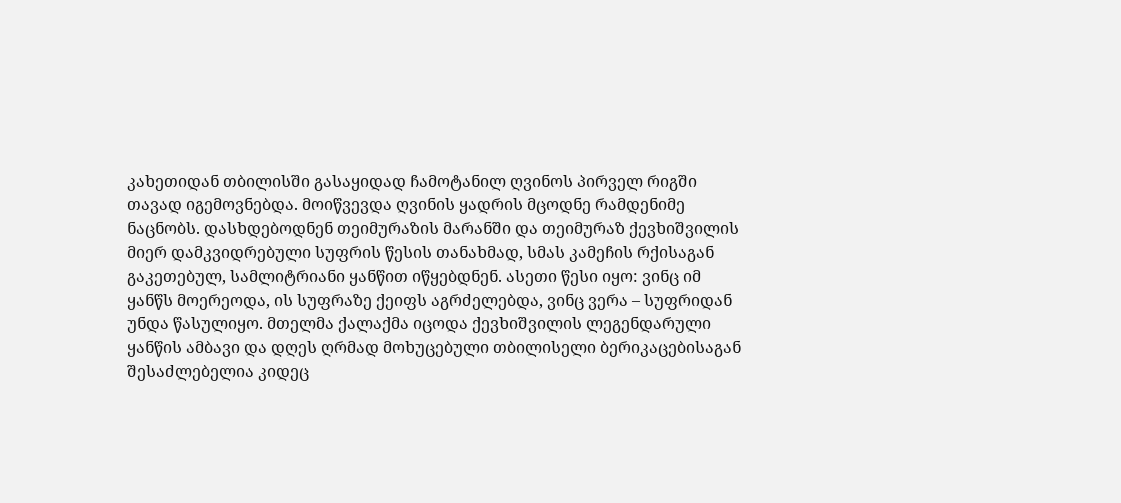კახეთიდან თბილისში გასაყიდად ჩამოტანილ ღვინოს პირველ რიგში თავად იგემოვნებდა. მოიწვევდა ღვინის ყადრის მცოდნე რამდენიმე ნაცნობს. დასხდებოდნენ თეიმურაზის მარანში და თეიმურაზ ქევხიშვილის მიერ დამკვიდრებული სუფრის წესის თანახმად, სმას კამეჩის რქისაგან გაკეთებულ, სამლიტრიანი ყანწით იწყებდნენ. ასეთი წესი იყო: ვინც იმ ყანწს მოერეოდა, ის სუფრაზე ქეიფს აგრძელებდა, ვინც ვერა – სუფრიდან უნდა წასულიყო. მთელმა ქალაქმა იცოდა ქევხიშვილის ლეგენდარული ყანწის ამბავი და დღეს ღრმად მოხუცებული თბილისელი ბერიკაცებისაგან შესაძლებელია კიდეც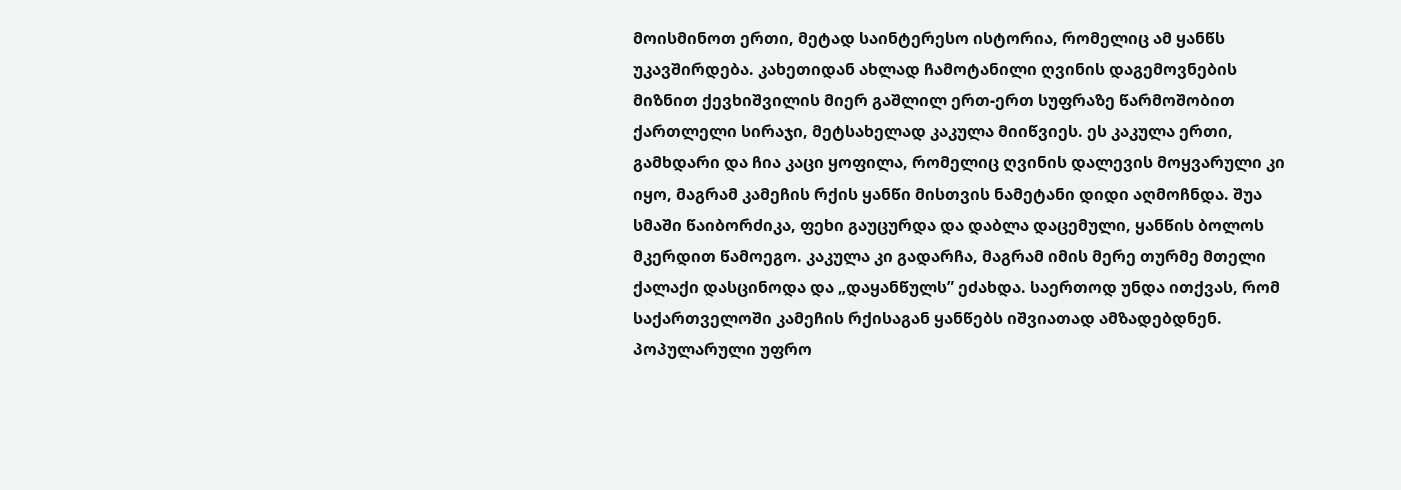მოისმინოთ ერთი, მეტად საინტერესო ისტორია, რომელიც ამ ყანწს უკავშირდება. კახეთიდან ახლად ჩამოტანილი ღვინის დაგემოვნების მიზნით ქევხიშვილის მიერ გაშლილ ერთ-ერთ სუფრაზე წარმოშობით ქართლელი სირაჯი, მეტსახელად კაკულა მიიწვიეს. ეს კაკულა ერთი, გამხდარი და ჩია კაცი ყოფილა, რომელიც ღვინის დალევის მოყვარული კი იყო, მაგრამ კამეჩის რქის ყანწი მისთვის ნამეტანი დიდი აღმოჩნდა. შუა სმაში წაიბორძიკა, ფეხი გაუცურდა და დაბლა დაცემული, ყანწის ბოლოს მკერდით წამოეგო. კაკულა კი გადარჩა, მაგრამ იმის მერე თურმე მთელი ქალაქი დასცინოდა და „დაყანწულს” ეძახდა. საერთოდ უნდა ითქვას, რომ საქართველოში კამეჩის რქისაგან ყანწებს იშვიათად ამზადებდნენ. პოპულარული უფრო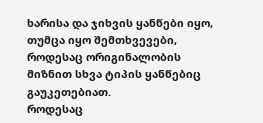ხარისა და ჯიხვის ყანწები იყო, თუმცა იყო შემთხვევები, როდესაც ორიგინალობის მიზნით სხვა ტიპის ყანწებიც გაუკეთებიათ.
როდესაც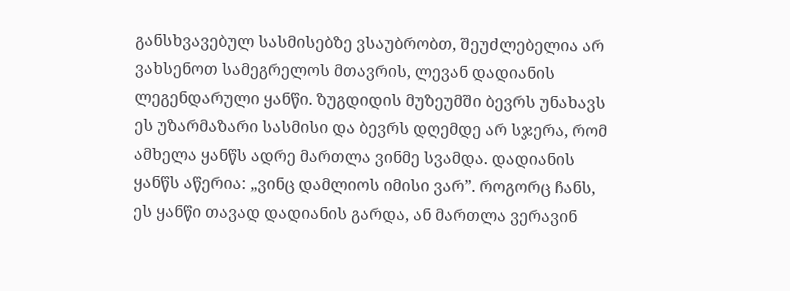განსხვავებულ სასმისებზე ვსაუბრობთ, შეუძლებელია არ ვახსენოთ სამეგრელოს მთავრის, ლევან დადიანის ლეგენდარული ყანწი. ზუგდიდის მუზეუმში ბევრს უნახავს ეს უზარმაზარი სასმისი და ბევრს დღემდე არ სჯერა, რომ ამხელა ყანწს ადრე მართლა ვინმე სვამდა. დადიანის ყანწს აწერია: „ვინც დამლიოს იმისი ვარ”. როგორც ჩანს, ეს ყანწი თავად დადიანის გარდა, ან მართლა ვერავინ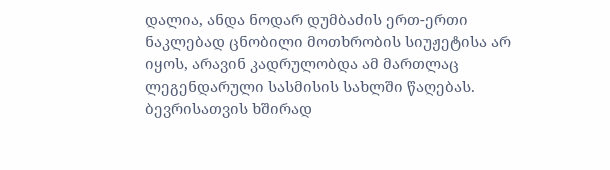დალია, ანდა ნოდარ დუმბაძის ერთ-ერთი ნაკლებად ცნობილი მოთხრობის სიუჟეტისა არ იყოს, არავინ კადრულობდა ამ მართლაც ლეგენდარული სასმისის სახლში წაღებას.
ბევრისათვის ხშირად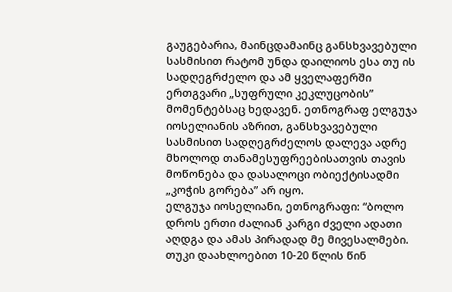გაუგებარია, მაინცდამაინც განსხვავებული სასმისით რატომ უნდა დაილიოს ესა თუ ის სადღეგრძელო და ამ ყველაფერში ერთგვარი „სუფრული კეკლუცობის” მომენტებსაც ხედავენ. ეთნოგრაფ ელგუჯა იოსელიანის აზრით, განსხვავებული სასმისით სადღეგრძელოს დალევა ადრე მხოლოდ თანამესუფრეებისათვის თავის მოწონება და დასალოცი ობიექტისადმი „კოჭის გორება” არ იყო.
ელგუჯა იოსელიანი, ეთნოგრაფი: “ბოლო დროს ერთი ძალიან კარგი ძველი ადათი აღდგა და ამას პირადად მე მივესალმები. თუკი დაახლოებით 10-20 წლის წინ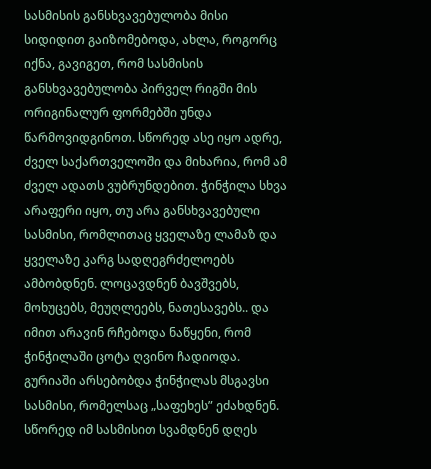სასმისის განსხვავებულობა მისი სიდიდით გაიზომებოდა, ახლა, როგორც იქნა, გავიგეთ, რომ სასმისის განსხვავებულობა პირველ რიგში მის ორიგინალურ ფორმებში უნდა წარმოვიდგინოთ. სწორედ ასე იყო ადრე, ძველ საქართველოში და მიხარია, რომ ამ ძველ ადათს ვუბრუნდებით. ჭინჭილა სხვა არაფერი იყო, თუ არა განსხვავებული სასმისი, რომლითაც ყველაზე ლამაზ და ყველაზე კარგ სადღეგრძელოებს ამბობდნენ. ლოცავდნენ ბავშვებს, მოხუცებს, მეუღლეებს, ნათესავებს.. და იმით არავინ რჩებოდა ნაწყენი, რომ ჭინჭილაში ცოტა ღვინო ჩადიოდა. გურიაში არსებობდა ჭინჭილას მსგავსი სასმისი, რომელსაც „საფეხეს” ეძახდნენ. სწორედ იმ სასმისით სვამდნენ დღეს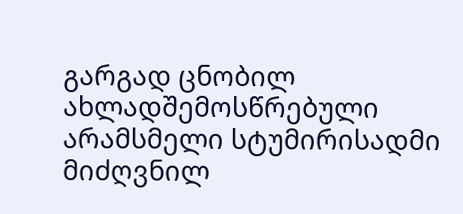გარგად ცნობილ ახლადშემოსწრებული არამსმელი სტუმირისადმი მიძღვნილ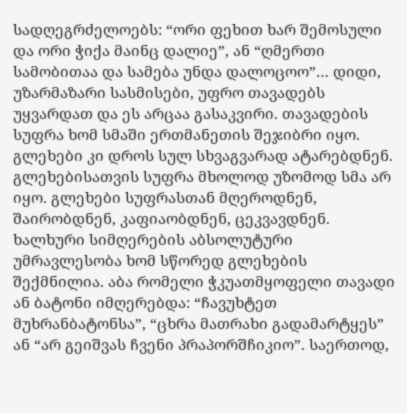სადღეგრძელოებს: “ორი ფეხით ხარ შემოსული და ორი ჭიქა მაინც დალიე”, ან “ღმერთი სამობითაა და სამება უნდა დალოცოო”… დიდი, უზარმაზარი სასმისები, უფრო თავადებს უყვარდათ და ეს არცაა გასაკვირი. თავადების სუფრა ხომ სმაში ერთმანეთის შეჯიბრი იყო. გლეხები კი დროს სულ სხვაგვარად ატარებდნენ. გლეხებისათვის სუფრა მხოლოდ უზომოდ სმა არ იყო. გლეხები სუფრასთან მღეროდნენ, შაირობდნენ, კაფიაობდნენ, ცეკვავდნენ. ხალხური სიმღერების აბსოლუტური უმრავლესობა ხომ სწორედ გლეხების შექმნილია. აბა რომელი ჭკუათმყოფელი თავადი ან ბატონი იმღერებდა: “ჩავუხტეთ მუხრანბატონსა”, “ცხრა მათრახი გადამარტყეს” ან “არ გეიშვას ჩვენი პრაპორშჩიკიო”. საერთოდ,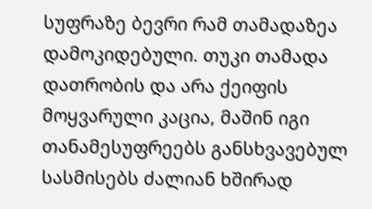სუფრაზე ბევრი რამ თამადაზეა დამოკიდებული. თუკი თამადა დათრობის და არა ქეიფის მოყვარული კაცია, მაშინ იგი თანამესუფრეებს განსხვავებულ სასმისებს ძალიან ხშირად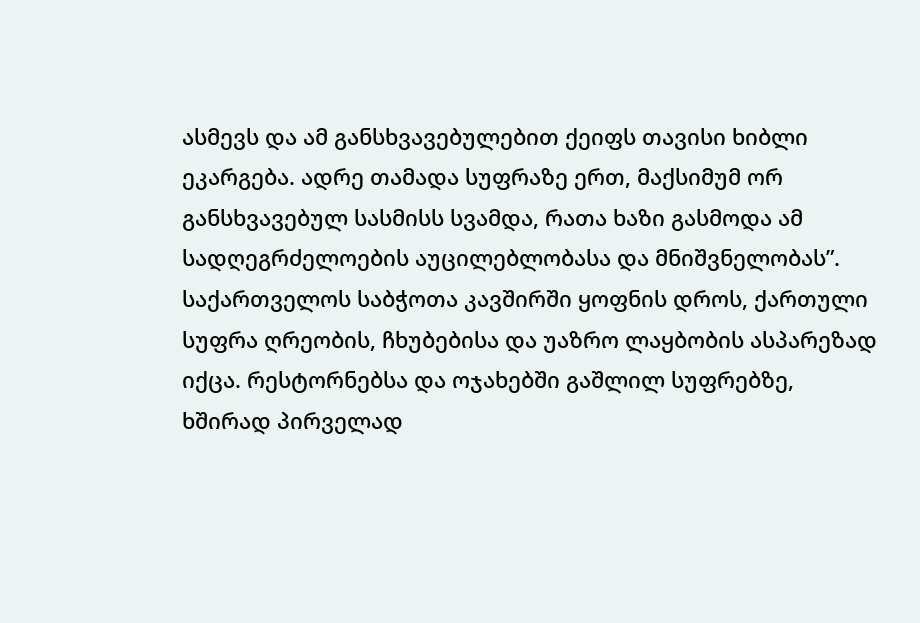ასმევს და ამ განსხვავებულებით ქეიფს თავისი ხიბლი ეკარგება. ადრე თამადა სუფრაზე ერთ, მაქსიმუმ ორ განსხვავებულ სასმისს სვამდა, რათა ხაზი გასმოდა ამ სადღეგრძელოების აუცილებლობასა და მნიშვნელობას”.
საქართველოს საბჭოთა კავშირში ყოფნის დროს, ქართული სუფრა ღრეობის, ჩხუბებისა და უაზრო ლაყბობის ასპარეზად იქცა. რესტორნებსა და ოჯახებში გაშლილ სუფრებზე, ხშირად პირველად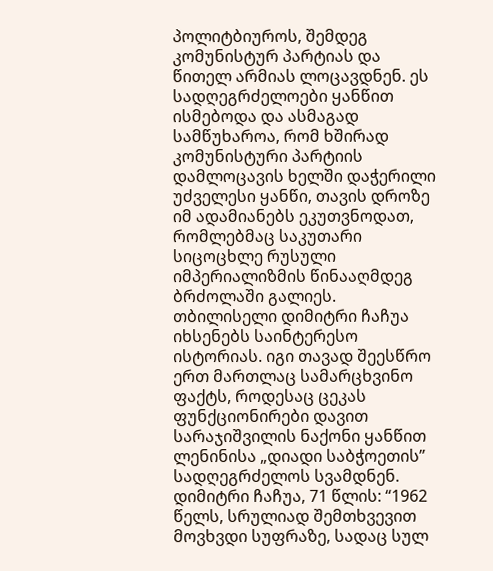პოლიტბიუროს, შემდეგ კომუნისტურ პარტიას და წითელ არმიას ლოცავდნენ. ეს სადღეგრძელოები ყანწით ისმებოდა და ასმაგად სამწუხაროა, რომ ხშირად კომუნისტური პარტიის დამლოცავის ხელში დაჭერილი უძველესი ყანწი, თავის დროზე იმ ადამიანებს ეკუთვნოდათ, რომლებმაც საკუთარი სიცოცხლე რუსული იმპერიალიზმის წინააღმდეგ ბრძოლაში გალიეს. თბილისელი დიმიტრი ჩაჩუა იხსენებს საინტერესო ისტორიას. იგი თავად შეესწრო ერთ მართლაც სამარცხვინო ფაქტს, როდესაც ცეკას ფუნქციონირები დავით სარაჯიშვილის ნაქონი ყანწით ლენინისა „დიადი საბჭოეთის” სადღეგრძელოს სვამდნენ.
დიმიტრი ჩაჩუა, 71 წლის: “1962 წელს, სრულიად შემთხვევით მოვხვდი სუფრაზე, სადაც სულ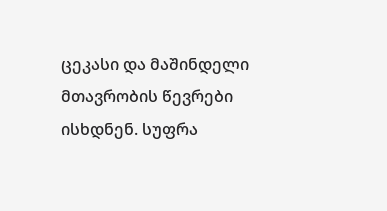ცეკასი და მაშინდელი მთავრობის წევრები ისხდნენ. სუფრა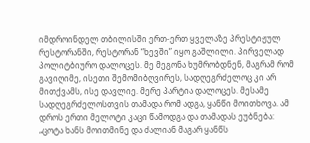იმდროინდელ თბილისში ერთ-ერთ ყველაზე პრესტიჟულ რესტორანში, რესტორან “ხევში” იყო გაშლილი. პირველად პოლიტბიურო დალოცეს. მე მეგონა ხუმრობდნენ, მაგრამ რომ გავიღიმე, ისეთი შემომიბღვირეს, სადღეგრძელოც კი არ მითქვამს, ისე დავლიე. მერე პარტია დალოცეს. მესამე სადღეგრძელოსთვის თამადა რომ ადგა, ყანწი მოითხოვა. ამ დროს ერთი მელოტი კაცი წამოდგა და თამადას ეუბნება: „ცოტა ხანს მოითმინე და ძალიან მაგარ ყანწს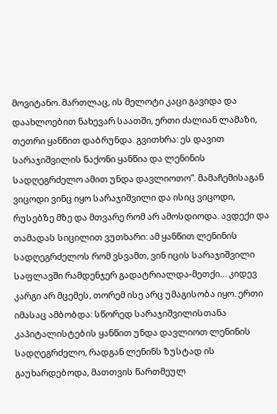მოვიტანო. მართლაც, ის მელოტი კაცი გავიდა და დაახლოებით ნახევარ საათში, ერთი ძალიან ლამაზი, თეთრი ყანწით დაბრუნდა. გვითხრა: ეს დავით სარაჯიშვილის ნაქონი ყანწია და ლენინის სადღეგრძელო ამით უნდა დავლიოთო”. მამაჩემისაგან ვიცოდი ვინც იყო სარაჯიშვილი და ისიც ვიცოდი, რუსებზე მზე და მთვარე რომ არ ამოსდიოდა. ავდექი და თამადას სიცილით ვუთხარი: ამ ყანწით ლენინის სადღეგრძელოს რომ ვსვამთ, ვინ იცის სარაჯიშვილი საფლავში რამდენჯერ გადატრიალდა-მეთქი… კიდევ კარგი არ მცემეს, თორემ ისე არც უმაგისობა იყო. ერთი იმასაც ამბობდა: სწორედ სარაჯიშვილისთანა კაპიტალისტების ყანწით უნდა დავლიოთ ლენინის სადღეგრძელო, რადგან ლენინს ზუსტად ის გაუხარდებოდა, მათთვის წართმეულ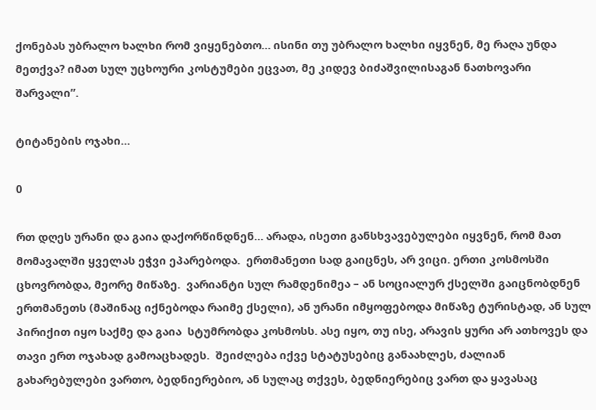ქონებას უბრალო ხალხი რომ ვიყენებთო… ისინი თუ უბრალო ხალხი იყვნენ, მე რაღა უნდა მეთქვა? იმათ სულ უცხოური კოსტუმები ეცვათ, მე კიდევ ბიძაშვილისაგან ნათხოვარი შარვალი”.

ტიტანების ოჯახი…

0

რთ დღეს ურანი და გაია დაქორწინდნენ… არადა, ისეთი განსხვავებულები იყვნენ, რომ მათ მომავალში ყველას ეჭვი ეპარებოდა.  ერთმანეთი სად გაიცნეს, არ ვიცი. ერთი კოსმოსში ცხოვრობდა, მეორე მიწაზე.  ვარიანტი სულ რამდენიმეა – ან სოციალურ ქსელში გაიცნობდნენ ერთმანეთს (მაშინაც იქნებოდა რაიმე ქსელი), ან ურანი იმყოფებოდა მიწაზე ტურისტად, ან სულ პირიქით იყო საქმე და გაია  სტუმრობდა კოსმოსს. ასე იყო, თუ ისე, არავის ყური არ ათხოვეს და თავი ერთ ოჯახად გამოაცხადეს.  შეიძლება იქვე სტატუსებიც განაახლეს, ძალიან გახარებულები ვართო, ბედნიერებიო, ან სულაც თქვეს, ბედნიერებიც ვართ და ყავასაც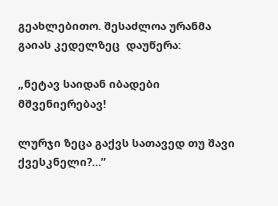გეახლებითო. შესაძლოა ურანმა გაიას კედელზეც  დაუწერა:

„ნეტავ საიდან იბადები მშვენიერებავ!

ლურჯი ზეცა გაქვს სათავედ თუ შავი ქვესკნელი?…”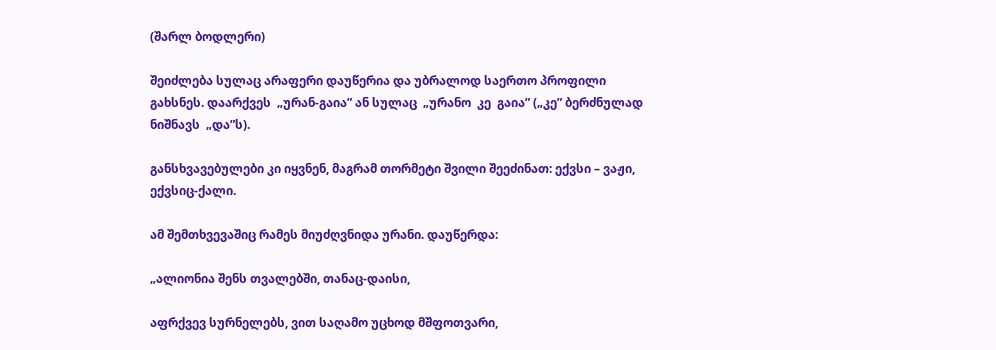(შარლ ბოდლერი)

შეიძლება სულაც არაფერი დაუწერია და უბრალოდ საერთო პროფილი გახსნეს. დაარქვეს  „ურან-გაია” ან სულაც  „ურანო  კე  გაია” („კე” ბერძნულად ნიშნავს  „და”ს).

განსხვავებულები კი იყვნენ, მაგრამ თორმეტი შვილი შეეძინათ: ექვსი – ვაჟი, ექვსიც-ქალი.

ამ შემთხვევაშიც რამეს მიუძღვნიდა ურანი. დაუწერდა:

„ალიონია შენს თვალებში, თანაც-დაისი,

აფრქვევ სურნელებს, ვით საღამო უცხოდ მშფოთვარი,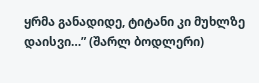ყრმა განადიდე, ტიტანი კი მუხლზე დაისვი…” (შარლ ბოდლერი)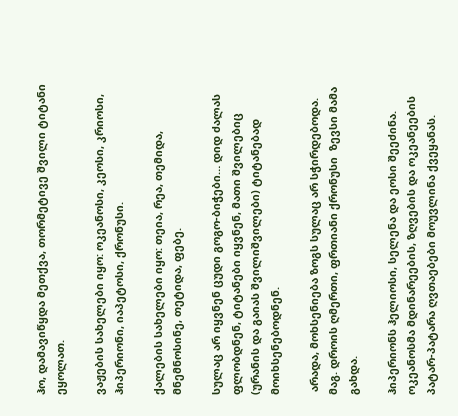ჰო, დამავიწყდა მეთქვა, თორმეტივე შვილი ტიტანი ეყოლათ.

ვაჟების სახელები იყო: ოკეანოსი, კეოსი, კრიოსი, ჰიპერიონი, იაპეტოსი, ქრონუსი.

ქალების სახელები იყო: თეია, რეა, თემიდა, მნემნოსინე, თეტიდა, ფებე.

სულაც არ იყვნენ ცუდი გოგო-ბიჭები… დიდ ძალას ფლობდნენ, ტიტანები იყვნენ, მათი შვილებიც (ურანის და გაიას შვილიშვილები) ტიტანებად მოიხსენებოდნენ.

 არადა, მოხსენიება ზოგს სულაც არ სჭირდებოდა. მაგ. დროის ღმერთი, ფრთიანი ქრონუსი  ზევსი მამა გახდა.

ჰიპერიონს ჰელიოსი, სელენა და ეოსი შეეძინა. ოკეანოსმა მდინარეების, ზღვების და ოკეანეების პატარ-პატარა ღვთაებები მოუვლინა ქვეყანას.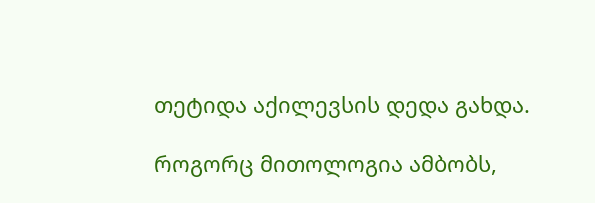თეტიდა აქილევსის დედა გახდა.

როგორც მითოლოგია ამბობს,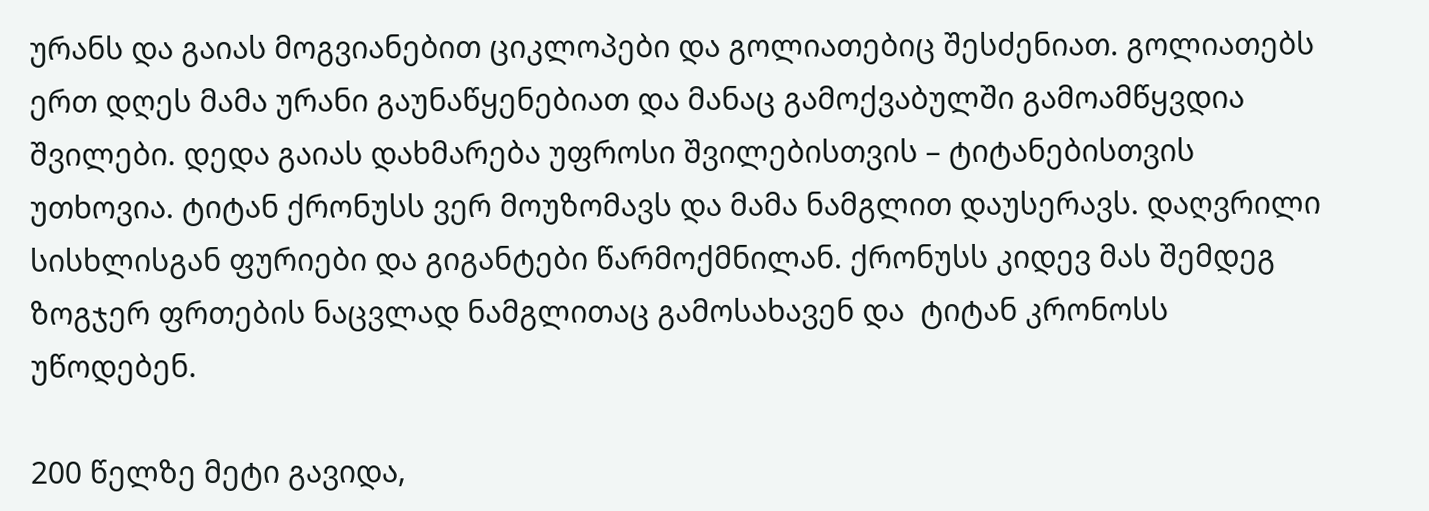ურანს და გაიას მოგვიანებით ციკლოპები და გოლიათებიც შესძენიათ. გოლიათებს ერთ დღეს მამა ურანი გაუნაწყენებიათ და მანაც გამოქვაბულში გამოამწყვდია შვილები. დედა გაიას დახმარება უფროსი შვილებისთვის – ტიტანებისთვის უთხოვია. ტიტან ქრონუსს ვერ მოუზომავს და მამა ნამგლით დაუსერავს. დაღვრილი სისხლისგან ფურიები და გიგანტები წარმოქმნილან. ქრონუსს კიდევ მას შემდეგ ზოგჯერ ფრთების ნაცვლად ნამგლითაც გამოსახავენ და  ტიტან კრონოსს უწოდებენ.

200 წელზე მეტი გავიდა,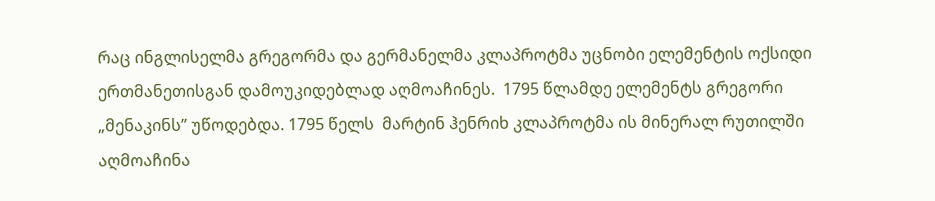რაც ინგლისელმა გრეგორმა და გერმანელმა კლაპროტმა უცნობი ელემენტის ოქსიდი ერთმანეთისგან დამოუკიდებლად აღმოაჩინეს.  1795 წლამდე ელემენტს გრეგორი  „მენაკინს” უწოდებდა. 1795 წელს  მარტინ ჰენრიხ კლაპროტმა ის მინერალ რუთილში აღმოაჩინა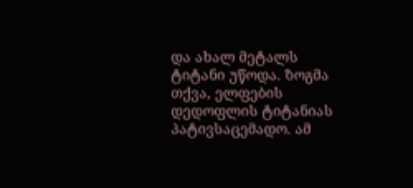და ახალ მეტალს ტიტანი უწოდა. ზოგმა თქვა, ელფების დედოფლის ტიტანიას პატივსაცემადო. ამ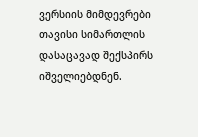ვერსიის მიმდევრები თავისი სიმართლის დასაცავად შექსპირს იშველიებდნენ.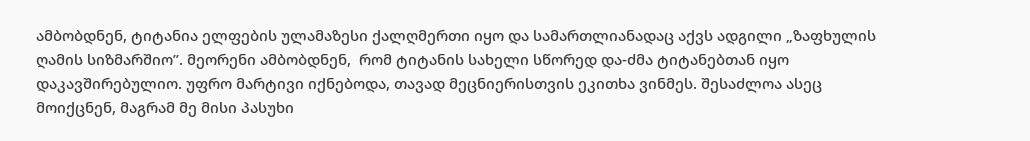ამბობდნენ, ტიტანია ელფების ულამაზესი ქალღმერთი იყო და სამართლიანადაც აქვს ადგილი „ზაფხულის ღამის სიზმარშიო”. მეორენი ამბობდნენ,  რომ ტიტანის სახელი სწორედ და-ძმა ტიტანებთან იყო დაკავშირებულიო. უფრო მარტივი იქნებოდა, თავად მეცნიერისთვის ეკითხა ვინმეს. შესაძლოა ასეც მოიქცნენ, მაგრამ მე მისი პასუხი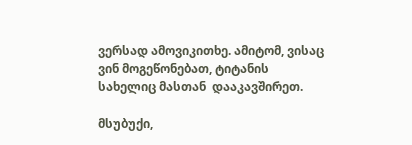ვერსად ამოვიკითხე. ამიტომ, ვისაც ვინ მოგეწონებათ, ტიტანის სახელიც მასთან  დააკავშირეთ.

მსუბუქი,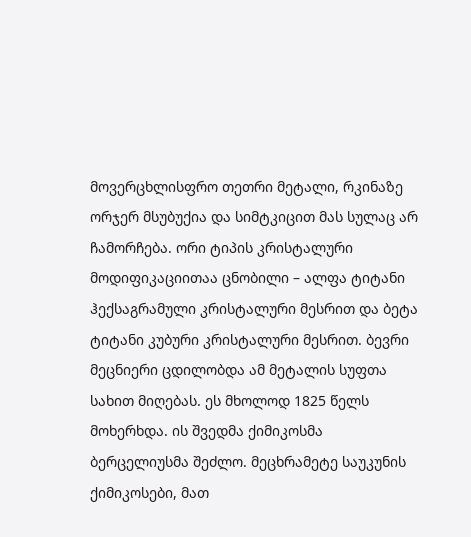მოვერცხლისფრო თეთრი მეტალი, რკინაზე ორჯერ მსუბუქია და სიმტკიცით მას სულაც არ ჩამორჩება. ორი ტიპის კრისტალური მოდიფიკაციითაა ცნობილი – ალფა ტიტანი ჰექსაგრამული კრისტალური მესრით და ბეტა ტიტანი კუბური კრისტალური მესრით. ბევრი მეცნიერი ცდილობდა ამ მეტალის სუფთა სახით მიღებას. ეს მხოლოდ 1825 წელს მოხერხდა. ის შვედმა ქიმიკოსმა ბერცელიუსმა შეძლო. მეცხრამეტე საუკუნის ქიმიკოსები, მათ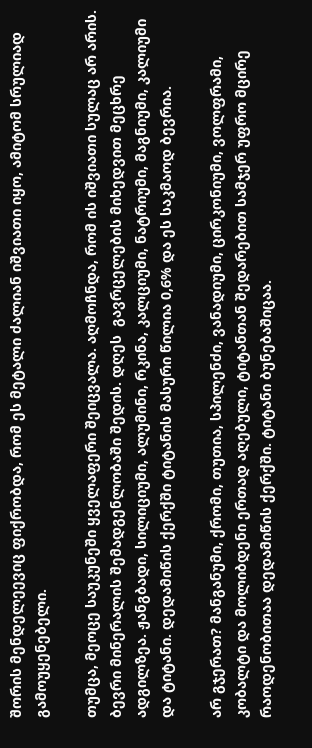შორის მენდელეევიც ფიქრობდა, რომ ეს მეტალი ძალიან იშვიათი იყო, ამიტომ სრულიად გამოუყენებელი.

თუმცა, მეოცე საუკუნეში ყველაფერი შეიცვალა. აღმოჩნდა, რომ ის იშვიათი სულაც არ არის.  ბევრი მინერალის შემადგენლობაში შედის. დღეს  გავრცელების მიხედვით მეცხრე ადგილზეა. ჟანგბადი, სილიციუმი, ალუმინი, რკინა, კალციუმი, ნატრიუმი, მაგნიუმი, კალიუმი და ტიტანი. დედამიწის ქერქში ტიტანის მასური წილია 0,6% და ეს საკმაოდ ბევრია.

არ გჯერათ? მანგანუმი, ქრომი, თუთია, სპილენძი, ვანადიუმი, ცირკონიუმი, ვოლფრამი, კობალტი და მოლიბდენი ერთად აღებული, ტიტანთან შედარებით სამჯერ უფრო მცირე რაოდენობითაა დედამიწის ქერქში. ტიტანი ბუნებაშიცაა.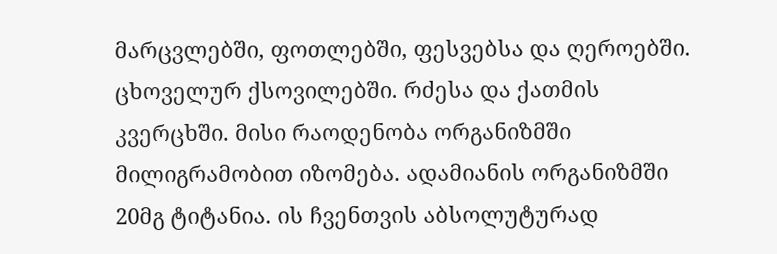მარცვლებში, ფოთლებში, ფესვებსა და ღეროებში. ცხოველურ ქსოვილებში. რძესა და ქათმის კვერცხში. მისი რაოდენობა ორგანიზმში მილიგრამობით იზომება. ადამიანის ორგანიზმში 20მგ ტიტანია. ის ჩვენთვის აბსოლუტურად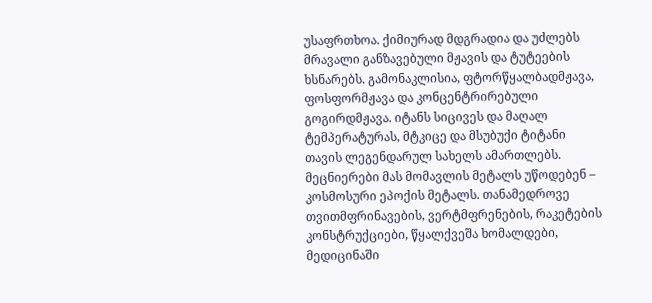უსაფრთხოა. ქიმიურად მდგრადია და უძლებს მრავალი განზავებული მჟავის და ტუტეების ხსნარებს. გამონაკლისია, ფტორწყალბადმჟავა, ფოსფორმჟავა და კონცენტრირებული გოგირდმჟავა. იტანს სიცივეს და მაღალ ტემპერატურას, მტკიცე და მსუბუქი ტიტანი თავის ლეგენდარულ სახელს ამართლებს. მეცნიერები მას მომავლის მეტალს უწოდებენ – კოსმოსური ეპოქის მეტალს. თანამედროვე თვითმფრინავების, ვერტმფრენების, რაკეტების კონსტრუქციები, წყალქვეშა ხომალდები, მედიცინაში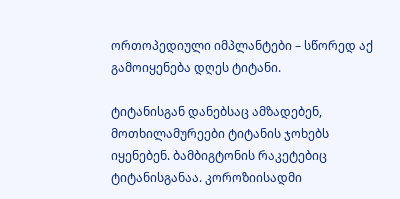ორთოპედიული იმპლანტები – სწორედ აქ გამოიყენება დღეს ტიტანი.

ტიტანისგან დანებსაც ამზადებენ, მოთხილამურეები ტიტანის ჯოხებს იყენებენ. ბამბიგტონის რაკეტებიც ტიტანისგანაა. კოროზიისადმი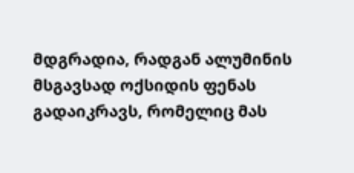მდგრადია, რადგან ალუმინის მსგავსად ოქსიდის ფენას გადაიკრავს, რომელიც მას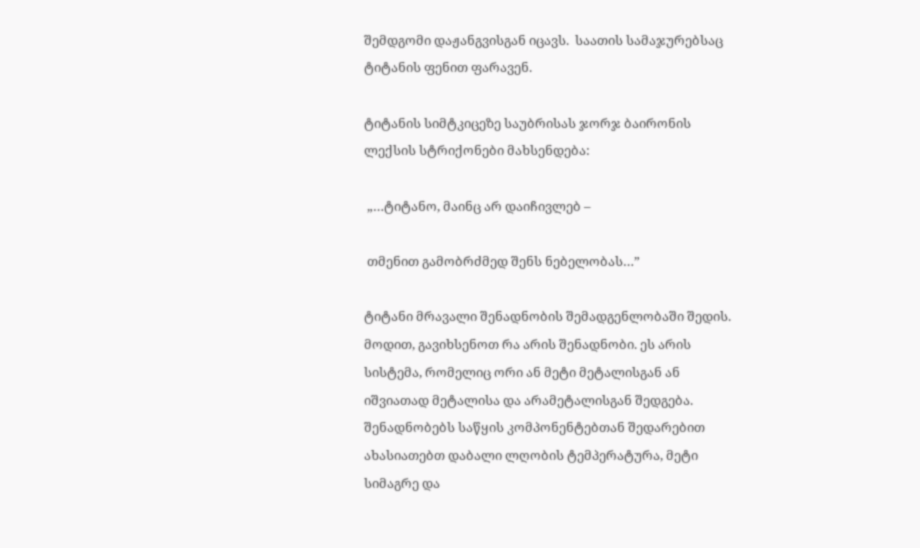შემდგომი დაჟანგვისგან იცავს.  საათის სამაჯურებსაც ტიტანის ფენით ფარავენ.

ტიტანის სიმტკიცეზე საუბრისას ჯორჯ ბაირონის ლექსის სტრიქონები მახსენდება:

 „…ტიტანო, მაინც არ დაიჩივლებ –

 თმენით გამობრძმედ შენს ნებელობას…”

ტიტანი მრავალი შენადნობის შემადგენლობაში შედის. მოდით, გავიხსენოთ რა არის შენადნობი. ეს არის სისტემა, რომელიც ორი ან მეტი მეტალისგან ან იშვიათად მეტალისა და არამეტალისგან შედგება. შენადნობებს საწყის კომპონენტებთან შედარებით ახასიათებთ დაბალი ლღობის ტემპერატურა, მეტი სიმაგრე და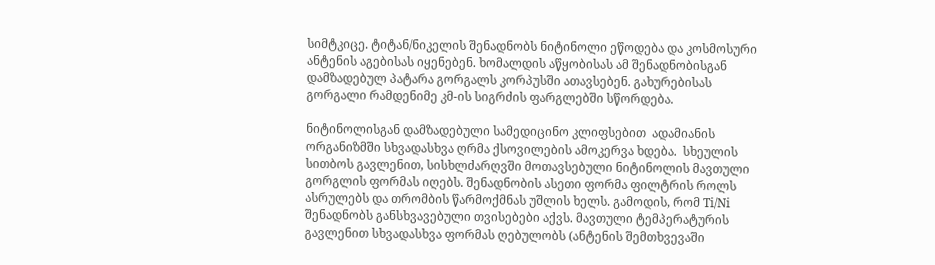სიმტკიცე. ტიტან/ნიკელის შენადნობს ნიტინოლი ეწოდება და კოსმოსური ანტენის აგებისას იყენებენ. ხომალდის აწყობისას ამ შენადნობისგან დამზადებულ პატარა გორგალს კორპუსში ათავსებენ. გახურებისას გორგალი რამდენიმე კმ-ის სიგრძის ფარგლებში სწორდება.

ნიტინოლისგან დამზადებული სამედიცინო კლიფსებით  ადამიანის ორგანიზმში სხვადასხვა ღრმა ქსოვილების ამოკერვა ხდება.  სხეულის სითბოს გავლენით, სისხლძარღვში მოთავსებული ნიტინოლის მავთული გორგლის ფორმას იღებს. შენადნობის ასეთი ფორმა ფილტრის როლს ასრულებს და თრომბის წარმოქმნას უშლის ხელს. გამოდის, რომ Ti/Ni შენადნობს განსხვავებული თვისებები აქვს. მავთული ტემპერატურის გავლენით სხვადასხვა ფორმას ღებულობს (ანტენის შემთხვევაში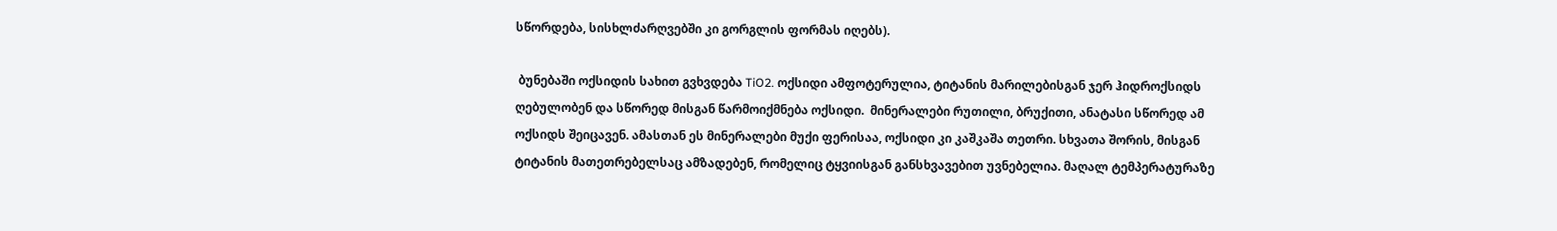სწორდება, სისხლძარღვებში კი გორგლის ფორმას იღებს).

 ბუნებაში ოქსიდის სახით გვხვდება TiO2. ოქსიდი ამფოტერულია, ტიტანის მარილებისგან ჯერ ჰიდროქსიდს ღებულობენ და სწორედ მისგან წარმოიქმნება ოქსიდი.  მინერალები რუთილი, ბრუქითი, ანატასი სწორედ ამ ოქსიდს შეიცავენ. ამასთან ეს მინერალები მუქი ფერისაა, ოქსიდი კი კაშკაშა თეთრი. სხვათა შორის, მისგან ტიტანის მათეთრებელსაც ამზადებენ, რომელიც ტყვიისგან განსხვავებით უვნებელია. მაღალ ტემპერატურაზე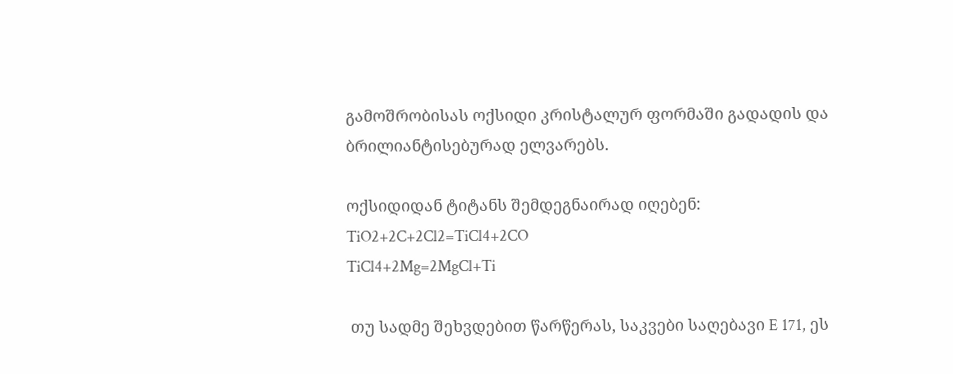გამოშრობისას ოქსიდი კრისტალურ ფორმაში გადადის და ბრილიანტისებურად ელვარებს.

ოქსიდიდან ტიტანს შემდეგნაირად იღებენ:
TiO2+2C+2Cl2=TiCl4+2CO
TiCl4+2Mg=2MgCl+Ti

 თუ სადმე შეხვდებით წარწერას, საკვები საღებავი E 171, ეს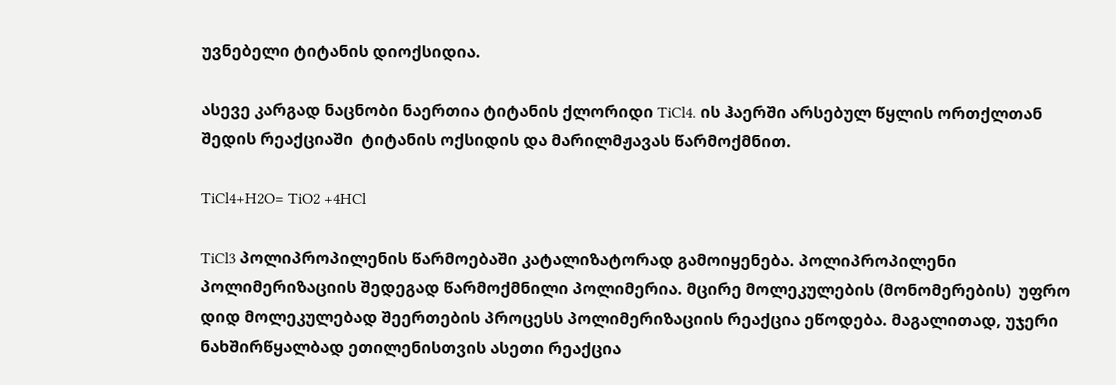უვნებელი ტიტანის დიოქსიდია.

ასევე კარგად ნაცნობი ნაერთია ტიტანის ქლორიდი TiCl4. ის ჰაერში არსებულ წყლის ორთქლთან შედის რეაქციაში  ტიტანის ოქსიდის და მარილმჟავას წარმოქმნით.

TiCl4+H2O= TiO2 +4HCl

TiCl3 პოლიპროპილენის წარმოებაში კატალიზატორად გამოიყენება. პოლიპროპილენი პოლიმერიზაციის შედეგად წარმოქმნილი პოლიმერია. მცირე მოლეკულების (მონომერების)  უფრო დიდ მოლეკულებად შეერთების პროცესს პოლიმერიზაციის რეაქცია ეწოდება. მაგალითად, უჯერი ნახშირწყალბად ეთილენისთვის ასეთი რეაქცია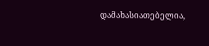დამახასიათებელია,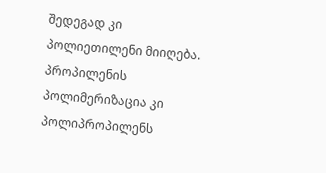შედეგად კი პოლიეთილენი მიიღება. პროპილენის პოლიმერიზაცია კი პოლიპროპილენს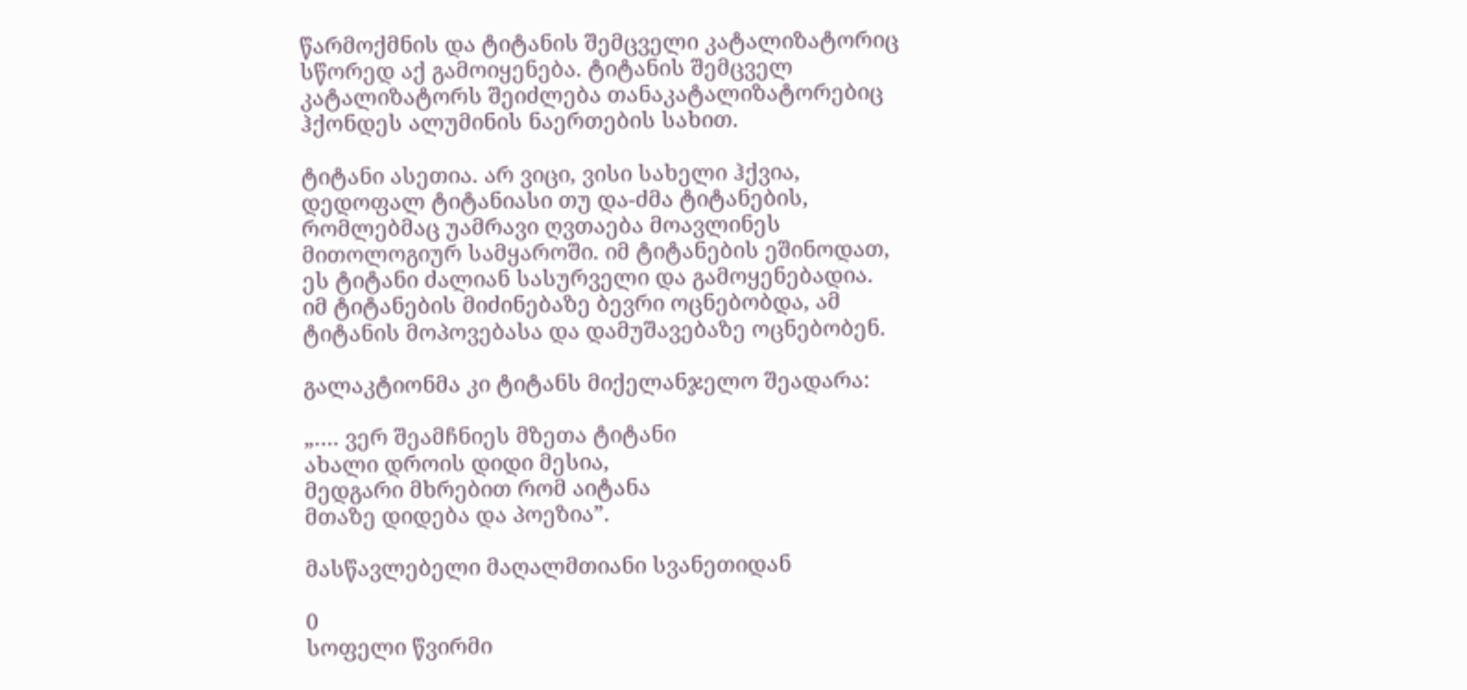წარმოქმნის და ტიტანის შემცველი კატალიზატორიც სწორედ აქ გამოიყენება. ტიტანის შემცველ კატალიზატორს შეიძლება თანაკატალიზატორებიც ჰქონდეს ალუმინის ნაერთების სახით.

ტიტანი ასეთია. არ ვიცი, ვისი სახელი ჰქვია, დედოფალ ტიტანიასი თუ და-ძმა ტიტანების, რომლებმაც უამრავი ღვთაება მოავლინეს მითოლოგიურ სამყაროში. იმ ტიტანების ეშინოდათ, ეს ტიტანი ძალიან სასურველი და გამოყენებადია. იმ ტიტანების მიძინებაზე ბევრი ოცნებობდა, ამ ტიტანის მოპოვებასა და დამუშავებაზე ოცნებობენ.

გალაკტიონმა კი ტიტანს მიქელანჯელო შეადარა:

„…. ვერ შეამჩნიეს მზეთა ტიტანი
ახალი დროის დიდი მესია,
მედგარი მხრებით რომ აიტანა
მთაზე დიდება და პოეზია”.

მასწავლებელი მაღალმთიანი სვანეთიდან

0
სოფელი წვირმი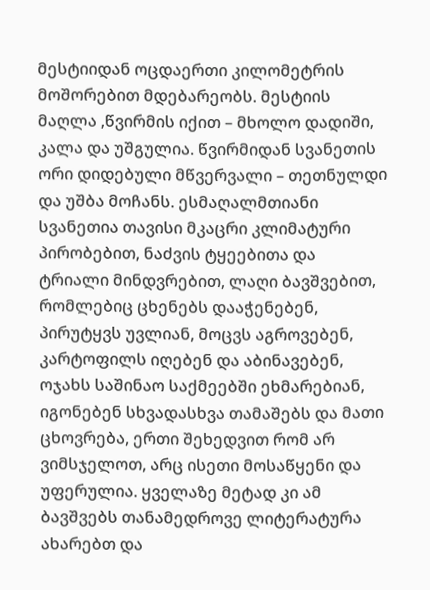მესტიიდან ოცდაერთი კილომეტრის მოშორებით მდებარეობს. მესტიის მაღლა ,წვირმის იქით – მხოლო დადიში, კალა და უშგულია. წვირმიდან სვანეთის ორი დიდებული მწვერვალი – თეთნულდი და უშბა მოჩანს. ესმაღალმთიანი სვანეთია თავისი მკაცრი კლიმატური პირობებით, ნაძვის ტყეებითა და ტრიალი მინდვრებით, ლაღი ბავშვებით, რომლებიც ცხენებს დააჭენებენ, პირუტყვს უვლიან, მოცვს აგროვებენ, კარტოფილს იღებენ და აბინავებენ, ოჯახს საშინაო საქმეებში ეხმარებიან, იგონებენ სხვადასხვა თამაშებს და მათი ცხოვრება, ერთი შეხედვით რომ არ ვიმსჯელოთ, არც ისეთი მოსაწყენი და უფერულია. ყველაზე მეტად კი ამ ბავშვებს თანამედროვე ლიტერატურა ახარებთ და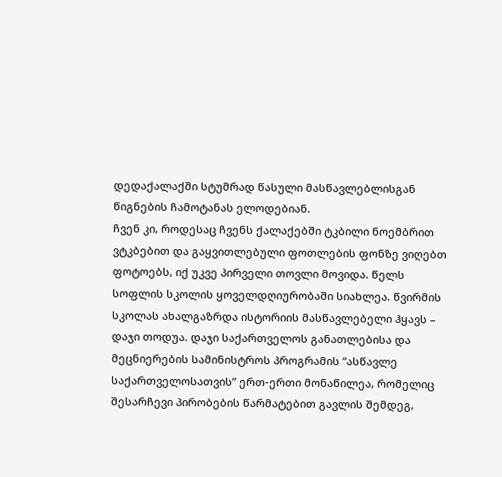დედაქალაქში სტუმრად წასული მასწავლებლისგან წიგნების ჩამოტანას ელოდებიან.
ჩვენ კი, როდესაც ჩვენს ქალაქებში ტკბილი ნოემბრით ვტკბებით და გაყვითლებული ფოთლების ფონზე ვიღებთ ფოტოებს, იქ უკვე პირველი თოვლი მოვიდა. წელს სოფლის სკოლის ყოველდღიურობაში სიახლეა. წვირმის სკოლას ახალგაზრდა ისტორიის მასწავლებელი ჰყავს – დაჯი თოდუა. დაჯი საქართველოს განათლებისა და მეცნიერების სამინისტროს პროგრამის “ასწავლე საქართველოსათვის” ერთ-ერთი მონაწილეა, რომელიც შესარჩევი პირობების წარმატებით გავლის შემდეგ,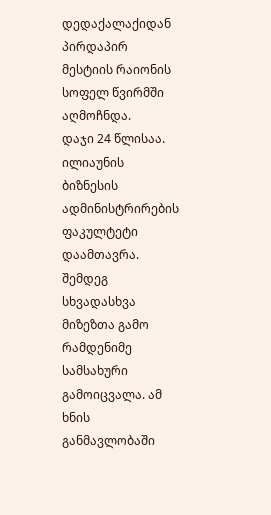დედაქალაქიდან პირდაპირ მესტიის რაიონის სოფელ წვირმში აღმოჩნდა.
დაჯი 24 წლისაა. ილიაუნის ბიზნესის ადმინისტრირების ფაკულტეტი დაამთავრა. შემდეგ სხვადასხვა მიზეზთა გამო რამდენიმე სამსახური გამოიცვალა. ამ ხნის განმავლობაში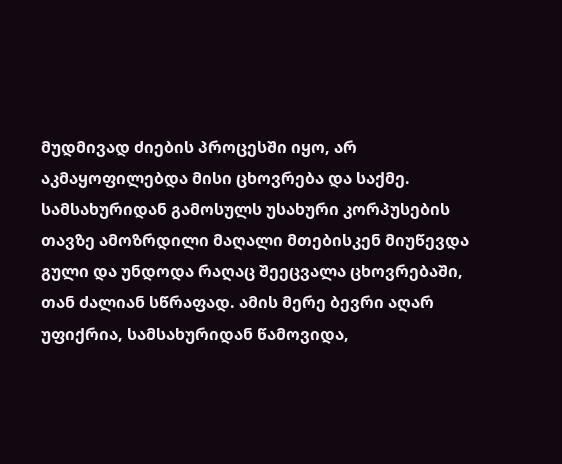მუდმივად ძიების პროცესში იყო, არ აკმაყოფილებდა მისი ცხოვრება და საქმე. სამსახურიდან გამოსულს უსახური კორპუსების თავზე ამოზრდილი მაღალი მთებისკენ მიუწევდა გული და უნდოდა რაღაც შეეცვალა ცხოვრებაში, თან ძალიან სწრაფად. ამის მერე ბევრი აღარ უფიქრია, სამსახურიდან წამოვიდა,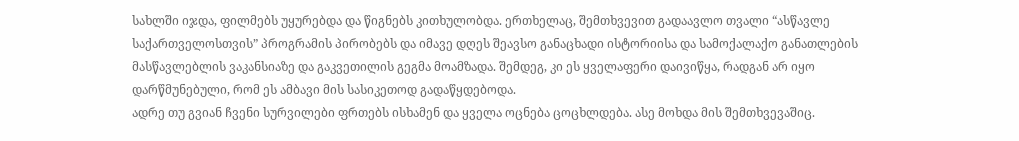სახლში იჯდა, ფილმებს უყურებდა და წიგნებს კითხულობდა. ერთხელაც, შემთხვევით გადაავლო თვალი “ასწავლე საქართველოსთვის” პროგრამის პირობებს და იმავე დღეს შეავსო განაცხადი ისტორიისა და სამოქალაქო განათლების მასწავლებლის ვაკანსიაზე და გაკვეთილის გეგმა მოამზადა. შემდეგ, კი ეს ყველაფერი დაივიწყა, რადგან არ იყო დარწმუნებული, რომ ეს ამბავი მის სასიკეთოდ გადაწყდებოდა.
ადრე თუ გვიან ჩვენი სურვილები ფრთებს ისხამენ და ყველა ოცნება ცოცხლდება. ასე მოხდა მის შემთხვევაშიც.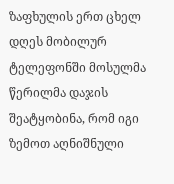ზაფხულის ერთ ცხელ დღეს მობილურ ტელეფონში მოსულმა წერილმა დაჯის შეატყობინა, რომ იგი ზემოთ აღნიშნული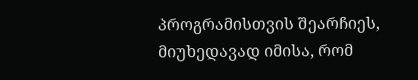პროგრამისთვის შეარჩიეს, მიუხედავად იმისა, რომ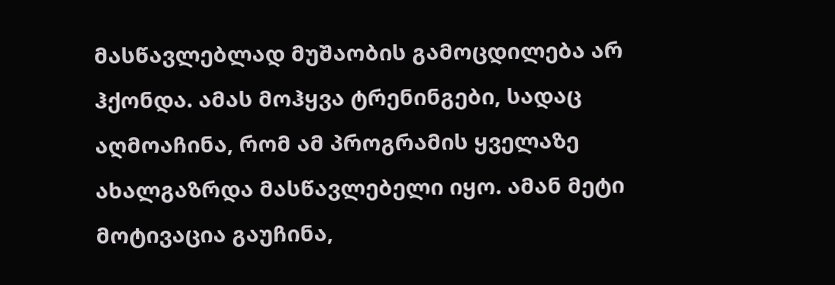მასწავლებლად მუშაობის გამოცდილება არ ჰქონდა. ამას მოჰყვა ტრენინგები, სადაც აღმოაჩინა, რომ ამ პროგრამის ყველაზე ახალგაზრდა მასწავლებელი იყო. ამან მეტი მოტივაცია გაუჩინა,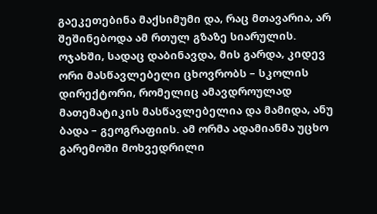გაეკეთებინა მაქსიმუმი და, რაც მთავარია, არ შეშინებოდა ამ რთულ გზაზე სიარულის.
ოჯახში, სადაც დაბინავდა, მის გარდა, კიდევ ორი მასწავლებელი ცხოვრობს – სკოლის დირექტორი, რომელიც ამავდროულად მათემატიკის მასწავლებელია და მამიდა, ანუ ბადა – გეოგრაფიის. ამ ორმა ადამიანმა უცხო გარემოში მოხვედრილი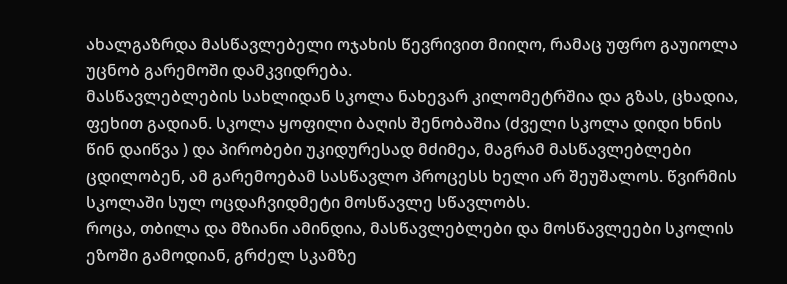ახალგაზრდა მასწავლებელი ოჯახის წევრივით მიიღო, რამაც უფრო გაუიოლა უცნობ გარემოში დამკვიდრება.
მასწავლებლების სახლიდან სკოლა ნახევარ კილომეტრშია და გზას, ცხადია, ფეხით გადიან. სკოლა ყოფილი ბაღის შენობაშია (ძველი სკოლა დიდი ხნის წინ დაიწვა ) და პირობები უკიდურესად მძიმეა, მაგრამ მასწავლებლები ცდილობენ, ამ გარემოებამ სასწავლო პროცესს ხელი არ შეუშალოს. წვირმის სკოლაში სულ ოცდაჩვიდმეტი მოსწავლე სწავლობს.
როცა, თბილა და მზიანი ამინდია, მასწავლებლები და მოსწავლეები სკოლის ეზოში გამოდიან, გრძელ სკამზე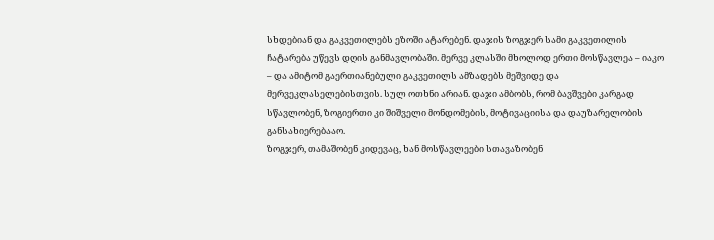სხდებიან და გაკვეთილებს ეზოში ატარებენ. დაჯის ზოგჯერ სამი გაკვეთილის ჩატარება უწევს დღის განმავლობაში. მერვე კლასში მხოლოდ ერთი მოსწავლეა – იაკო – და ამიტომ გაერთიანებული გაკვეთილს ამზადებს მეშვიდე და მერვეკლასელებისთვის. სულ ოთხნი არიან. დაჯი ამბობს, რომ ბავშვები კარგად სწავლობენ, ზოგიერთი კი შიშველი მონდომების, მოტივაციისა და დაუზარელობის განსახიერებააო.
ზოგჯერ, თამაშობენ კიდევაც, ხან მოსწავლეები სთავაზობენ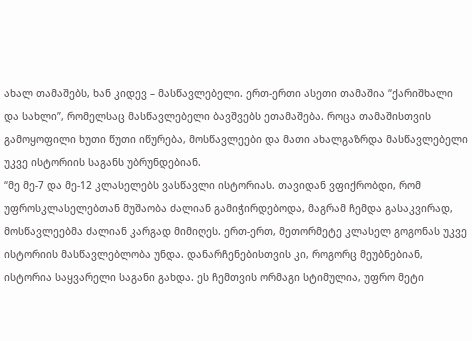ახალ თამაშებს, ხან კიდევ – მასწავლებელი. ერთ-ერთი ასეთი თამაშია “ქარიშხალი და სახლი”, რომელსაც მასწავლებელი ბავშვებს ეთამაშება. როცა თამაშისთვის გამოყოფილი ხუთი წუთი იწურება, მოსწავლეები და მათი ახალგაზრდა მასწავლებელი უკვე ისტორიის საგანს უბრუნდებიან.
“მე მე-7 და მე-12 კლასელებს ვასწავლი ისტორიას. თავიდან ვფიქრობდი, რომ უფროსკლასელებთან მუშაობა ძალიან გამიჭირდებოდა, მაგრამ ჩემდა გასაკვირად, მოსწავლეებმა ძალიან კარგად მიმიღეს. ერთ-ერთ, მეთორმეტე კლასელ გოგონას უკვე ისტორიის მასწავლებლობა უნდა. დანარჩენებისთვის კი, როგორც მეუბნებიან, ისტორია საყვარელი საგანი გახდა. ეს ჩემთვის ორმაგი სტიმულია, უფრო მეტი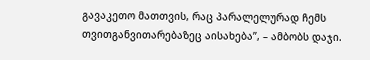გავაკეთო მათთვის, რაც პარალელურად ჩემს თვითგანვითარებაზეც აისახება”, – ამბობს დაჯი.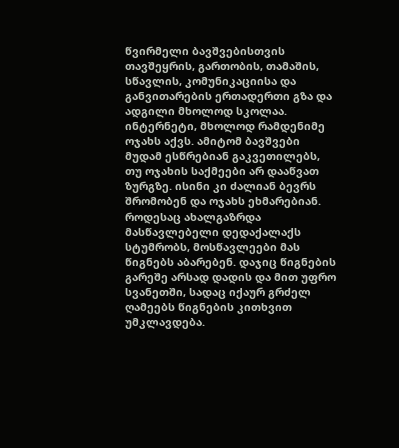წვირმელი ბავშვებისთვის თავშეყრის, გართობის, თამაშის, სწავლის, კომუნიკაციისა და განვითარების ერთადერთი გზა და ადგილი მხოლოდ სკოლაა. ინტერნეტი, მხოლოდ რამდენიმე ოჯახს აქვს. ამიტომ ბავშვები მუდამ ესწრებიან გაკვეთილებს, თუ ოჯახის საქმეები არ დააწვათ ზურგზე. ისინი კი ძალიან ბევრს შრომობენ და ოჯახს ეხმარებიან.
როდესაც ახალგაზრდა მასწავლებელი დედაქალაქს სტუმრობს, მოსწავლეები მას წიგნებს აბარებენ. დაჯიც წიგნების გარეშე არსად დადის და მით უფრო სვანეთში, სადაც იქაურ გრძელ ღამეებს წიგნების კითხვით უმკლავდება.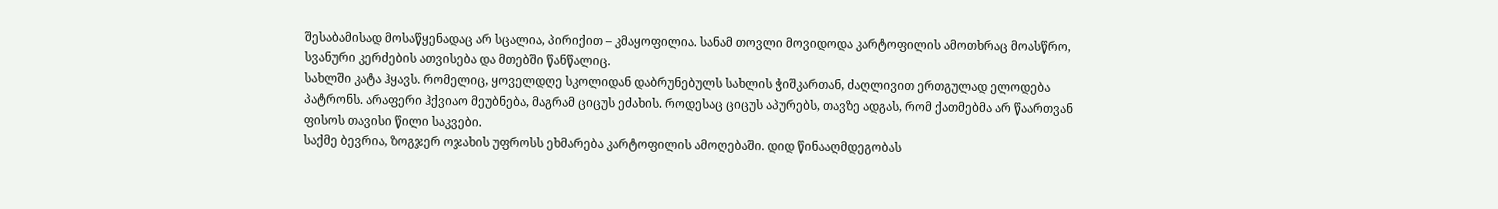შესაბამისად მოსაწყენადაც არ სცალია, პირიქით – კმაყოფილია. სანამ თოვლი მოვიდოდა კარტოფილის ამოთხრაც მოასწრო, სვანური კერძების ათვისება და მთებში წანწალიც.
სახლში კატა ჰყავს. რომელიც, ყოველდღე სკოლიდან დაბრუნებულს სახლის ჭიშკართან, ძაღლივით ერთგულად ელოდება პატრონს. არაფერი ჰქვიაო მეუბნება, მაგრამ ციცუს ეძახის. როდესაც ციცუს აპურებს, თავზე ადგას, რომ ქათმებმა არ წაართვან ფისოს თავისი წილი საკვები.
საქმე ბევრია, ზოგჯერ ოჯახის უფროსს ეხმარება კარტოფილის ამოღებაში. დიდ წინააღმდეგობას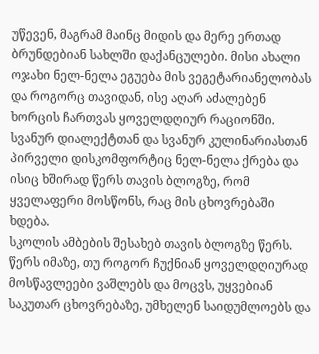უწევენ, მაგრამ მაინც მიდის და მერე ერთად ბრუნდებიან სახლში დაქანცულები. მისი ახალი ოჯახი ნელ-ნელა ეგუება მის ვეგეტარიანელობას და როგორც თავიდან, ისე აღარ აძალებენ ხორცის ჩართვას ყოველდღიურ რაციონში. სვანურ დიალექტთან და სვანურ კულინარიასთან პირველი დისკომფორტიც ნელ-ნელა ქრება და ისიც ხშირად წერს თავის ბლოგზე, რომ ყველაფერი მოსწონს, რაც მის ცხოვრებაში ხდება.
სკოლის ამბების შესახებ თავის ბლოგზე წერს. წერს იმაზე, თუ როგორ ჩუქნიან ყოველდღიურად მოსწავლეები ვაშლებს და მოცვს, უყვებიან საკუთარ ცხოვრებაზე, უმხელენ საიდუმლოებს და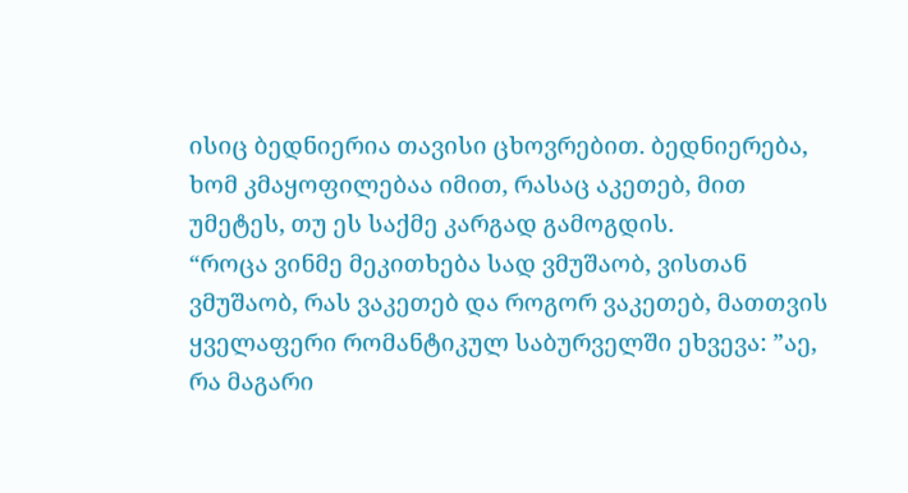ისიც ბედნიერია თავისი ცხოვრებით. ბედნიერება, ხომ კმაყოფილებაა იმით, რასაც აკეთებ, მით უმეტეს, თუ ეს საქმე კარგად გამოგდის.
“როცა ვინმე მეკითხება სად ვმუშაობ, ვისთან ვმუშაობ, რას ვაკეთებ და როგორ ვაკეთებ, მათთვის ყველაფერი რომანტიკულ საბურველში ეხვევა: ”აე, რა მაგარი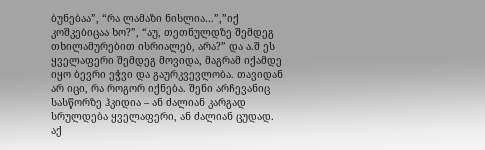ბუნებაა”, “რა ლამაზი ნისლია…”,”იქ კოშკებიცაა ხო?”, “აუ, თეთნულდზე შემდეგ თხილამურებით ისრიალებ, არა?” და ა.შ ეს ყველაფერი შემდეგ მოვიდა, მაგრამ იქამდე იყო ბევრი ეჭვი და გაურკვევლობა. თავიდან არ იცი, რა როგორ იქნება. შენი არჩევანიც სასწორზე ჰკიდია – ან ძალიან კარგად სრულდება ყველაფერი, ან ძალიან ცუდად. აქ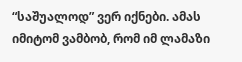“საშუალოდ” ვერ იქნები. ამას იმიტომ ვამბობ, რომ იმ ლამაზი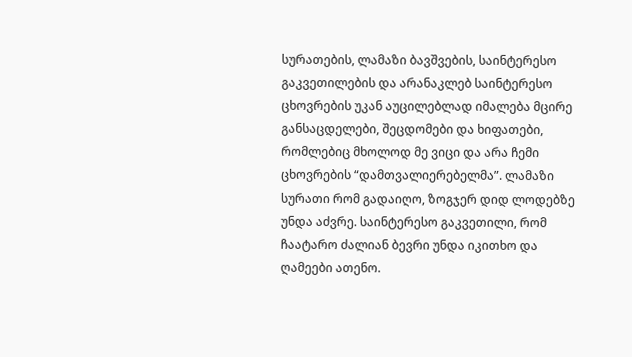სურათების, ლამაზი ბავშვების, საინტერესო გაკვეთილების და არანაკლებ საინტერესო ცხოვრების უკან აუცილებლად იმალება მცირე განსაცდელები, შეცდომები და ხიფათები, რომლებიც მხოლოდ მე ვიცი და არა ჩემი ცხოვრების “დამთვალიერებელმა”. ლამაზი სურათი რომ გადაიღო, ზოგჯერ დიდ ლოდებზე უნდა აძვრე. საინტერესო გაკვეთილი, რომ ჩაატარო ძალიან ბევრი უნდა იკითხო და ღამეები ათენო.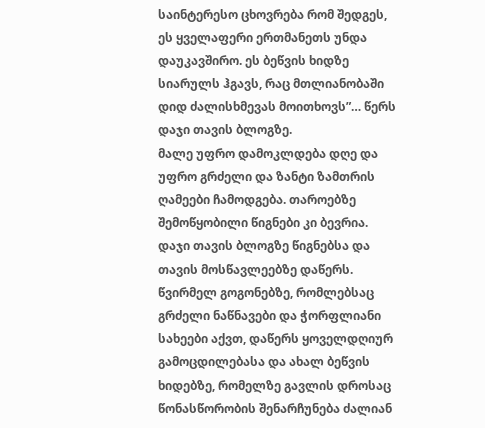საინტერესო ცხოვრება რომ შედგეს, ეს ყველაფერი ერთმანეთს უნდა დაუკავშირო. ეს ბეწვის ხიდზე სიარულს ჰგავს, რაც მთლიანობაში დიდ ძალისხმევას მოითხოვს”… წერს დაჯი თავის ბლოგზე.
მალე უფრო დამოკლდება დღე და უფრო გრძელი და ზანტი ზამთრის ღამეები ჩამოდგება. თაროებზე შემოწყობილი წიგნები კი ბევრია. დაჯი თავის ბლოგზე წიგნებსა და თავის მოსწავლეებზე დაწერს. წვირმელ გოგონებზე, რომლებსაც გრძელი ნაწნავები და ჭორფლიანი სახეები აქვთ, დაწერს ყოველდღიურ გამოცდილებასა და ახალ ბეწვის ხიდებზე, რომელზე გავლის დროსაც წონასწორობის შენარჩუნება ძალიან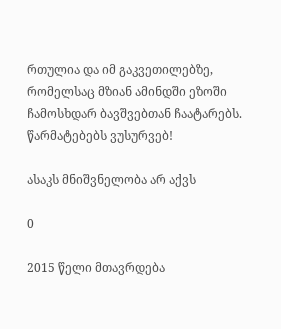რთულია და იმ გაკვეთილებზე, რომელსაც მზიან ამინდში ეზოში ჩამოსხდარ ბავშვებთან ჩაატარებს.
წარმატებებს ვუსურვებ!

ასაკს მნიშვნელობა არ აქვს

0

2015 წელი მთავრდება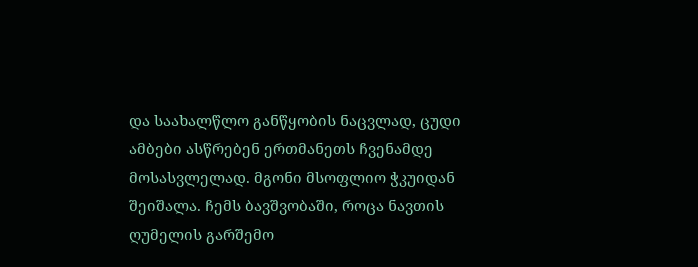და საახალწლო განწყობის ნაცვლად, ცუდი ამბები ასწრებენ ერთმანეთს ჩვენამდე მოსასვლელად. მგონი მსოფლიო ჭკუიდან შეიშალა. ჩემს ბავშვობაში, როცა ნავთის ღუმელის გარშემო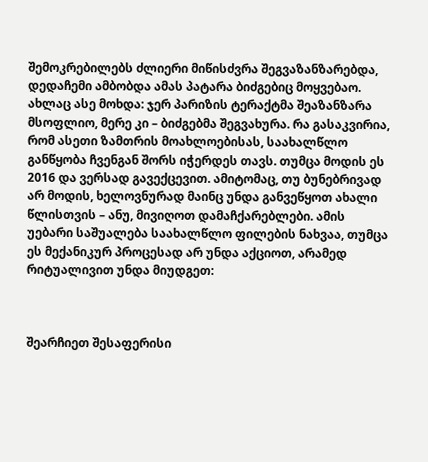შემოკრებილებს ძლიერი მიწისძვრა შეგვაზანზარებდა, დედაჩემი ამბობდა ამას პატარა ბიძგებიც მოყვებაო. ახლაც ასე მოხდა: ჯერ პარიზის ტერაქტმა შეაზანზარა მსოფლიო, მერე კი – ბიძგებმა შეგვახურა. რა გასაკვირია, რომ ასეთი ზამთრის მოახლოებისას, საახალწლო განწყობა ჩვენგან შორს იჭერდეს თავს. თუმცა მოდის ეს 2016 და ვერსად გავექცევით. ამიტომაც, თუ ბუნებრივად არ მოდის, ხელოვნურად მაინც უნდა განვეწყოთ ახალი წლისთვის – ანუ, მივიღოთ დამაჩქარებლები. ამის უებარი საშუალება საახალწლო ფილების ნახვაა, თუმცა ეს მექანიკურ პროცესად არ უნდა აქციოთ, არამედ რიტუალივით უნდა მიუდგეთ:



შეარჩიეთ შესაფერისი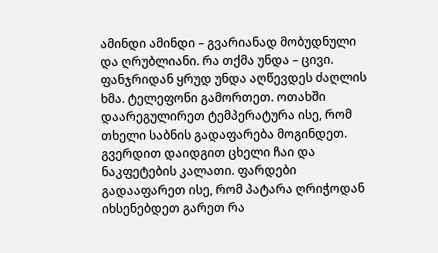ამინდი ამინდი – გვარიანად მობუდნული და ღრუბლიანი. რა თქმა უნდა – ცივი. ფანჯრიდან ყრუდ უნდა აღწევდეს ძაღლის ხმა. ტელეფონი გამორთეთ. ოთახში დაარეგულირეთ ტემპერატურა ისე, რომ თხელი საბნის გადაფარება მოგინდეთ. გვერდით დაიდგით ცხელი ჩაი და ნაკფეტების კალათი. ფარდები გადააფარეთ ისე, რომ პატარა ღრიჭოდან იხსენებდეთ გარეთ რა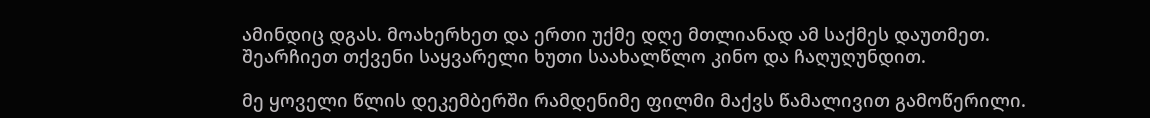ამინდიც დგას. მოახერხეთ და ერთი უქმე დღე მთლიანად ამ საქმეს დაუთმეთ. შეარჩიეთ თქვენი საყვარელი ხუთი საახალწლო კინო და ჩაღუღუნდით.

მე ყოველი წლის დეკემბერში რამდენიმე ფილმი მაქვს წამალივით გამოწერილი.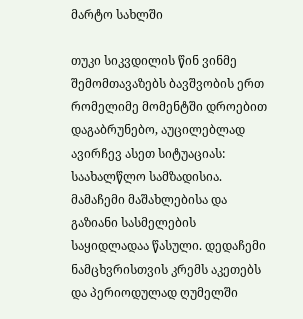მარტო სახლში

თუკი სიკვდილის წინ ვინმე შემომთავაზებს ბავშვობის ერთ რომელიმე მომენტში დროებით დაგაბრუნებო, აუცილებლად ავირჩევ ასეთ სიტუაციას: საახალწლო სამზადისია. მამაჩემი მაშახლებისა და გაზიანი სასმელების საყიდლადაა წასული. დედაჩემი ნამცხვრისთვის კრემს აკეთებს და პერიოდულად ღუმელში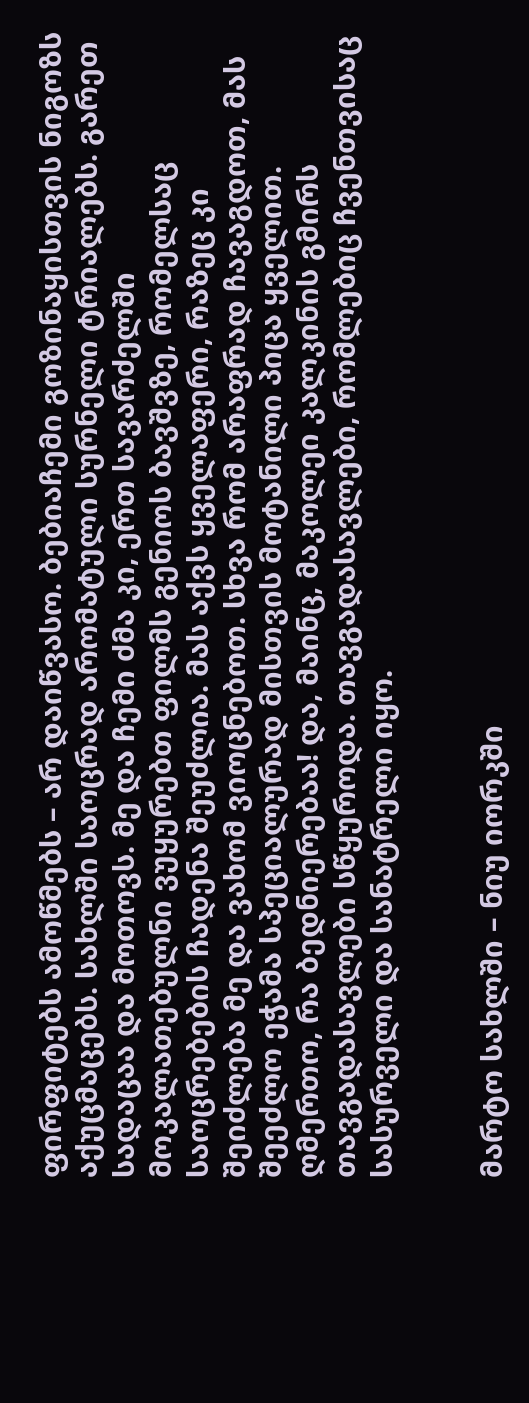ფირფიტებს ამოწმებს – არ დაიწვასო. ბებიაჩემი გოზინაყისთვის ნიგოზს აქუცმაცებს. სახლში საოცრად არომატული სურნელი ტრიალებს. გარეთ სადაცაა და მოთოვს. მე და ჩემი ძმა კი, ერთ სავარძელში მოკალათებულნი ვუყურებთ ფილმს გენიოს ბავშვზე, რომელსაც საოცრებების ჩადენა შეუძლია. მას აქვს ყველაფერი, რაზეც კი შეიძლება მე და ვახომ ვიოცნებოთ. სხვა რომ არაფრად ჩავაგდოთ, მას შეეძლო ეჭამა სპეციალურად მისთვის მოტანილი პიცა ყველით. ღმერთო, რა ბედნიერებაა! და, მაინც, მაკოლეი კალკინის გმირს თავგადასავლები სწყუროდა. თავგადასავლები, რომლებიც ჩვენთვისაც სასურველი და სანატრელი იყო.


მარტო სახლში – ნიუ იორკში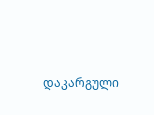დაკარგული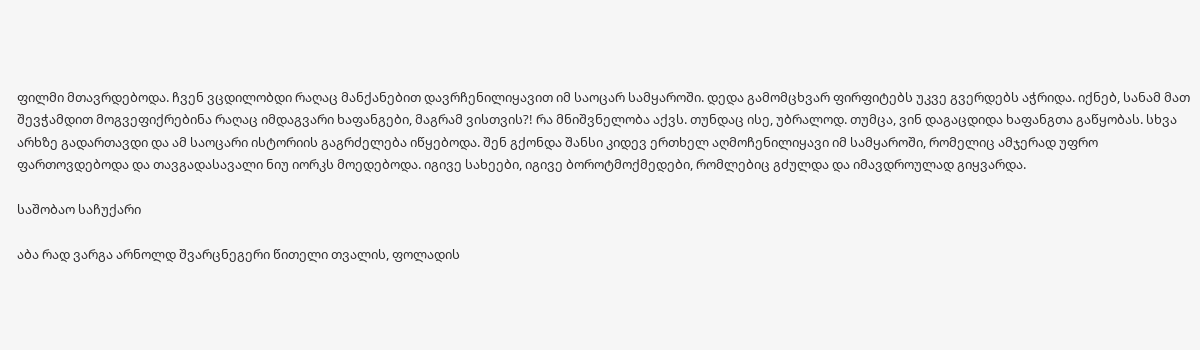ფილმი მთავრდებოდა. ჩვენ ვცდილობდი რაღაც მანქანებით დავრჩენილიყავით იმ საოცარ სამყაროში. დედა გამომცხვარ ფირფიტებს უკვე გვერდებს აჭრიდა. იქნებ, სანამ მათ შევჭამდით მოგვეფიქრებინა რაღაც იმდაგვარი ხაფანგები, მაგრამ ვისთვის?! რა მნიშვნელობა აქვს. თუნდაც ისე, უბრალოდ. თუმცა, ვინ დაგაცდიდა ხაფანგთა გაწყობას. სხვა არხზე გადართავდი და ამ საოცარი ისტორიის გაგრძელება იწყებოდა. შენ გქონდა შანსი კიდევ ერთხელ აღმოჩენილიყავი იმ სამყაროში, რომელიც ამჯერად უფრო ფართოვდებოდა და თავგადასავალი ნიუ იორკს მოედებოდა. იგივე სახეები, იგივე ბოროტმოქმედები, რომლებიც გძულდა და იმავდროულად გიყვარდა.

საშობაო საჩუქარი

აბა რად ვარგა არნოლდ შვარცნეგერი წითელი თვალის, ფოლადის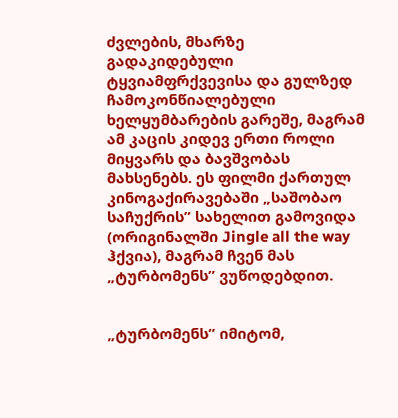ძვლების, მხარზე გადაკიდებული ტყვიამფრქვევისა და გულზედ ჩამოკონწიალებული ხელყუმბარების გარეშე, მაგრამ ამ კაცის კიდევ ერთი როლი მიყვარს და ბავშვობას მახსენებს. ეს ფილმი ქართულ კინოგაქირავებაში „საშობაო საჩუქრის” სახელით გამოვიდა (ორიგინალში Jingle all the way ჰქვია), მაგრამ ჩვენ მას „ტურბომენს” ვუწოდებდით.


„ტურბომენს” იმიტომ,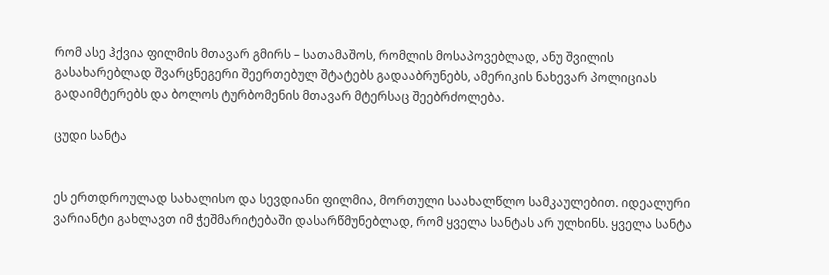რომ ასე ჰქვია ფილმის მთავარ გმირს – სათამაშოს, რომლის მოსაპოვებლად, ანუ შვილის გასახარებლად შვარცნეგერი შეერთებულ შტატებს გადააბრუნებს, ამერიკის ნახევარ პოლიციას გადაიმტერებს და ბოლოს ტურბომენის მთავარ მტერსაც შეებრძოლება.

ცუდი სანტა


ეს ერთდროულად სახალისო და სევდიანი ფილმია, მორთული საახალწლო სამკაულებით. იდეალური ვარიანტი გახლავთ იმ ჭეშმარიტებაში დასარწმუნებლად, რომ ყველა სანტას არ ულხინს. ყველა სანტა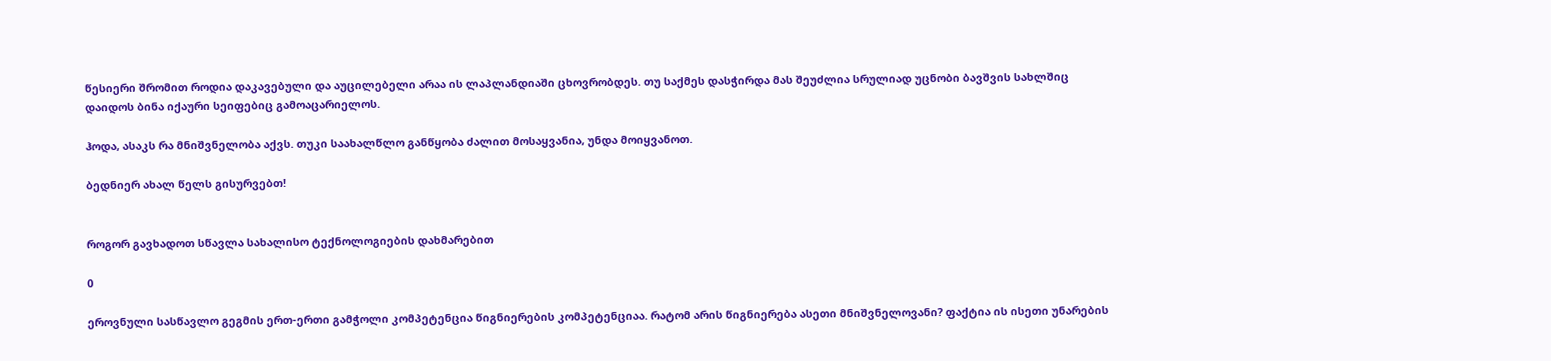წესიერი შრომით როდია დაკავებული და აუცილებელი არაა ის ლაპლანდიაში ცხოვრობდეს. თუ საქმეს დასჭირდა მას შეუძლია სრულიად უცნობი ბავშვის სახლშიც დაიდოს ბინა იქაური სეიფებიც გამოაცარიელოს.

ჰოდა, ასაკს რა მნიშვნელობა აქვს. თუკი საახალწლო განწყობა ძალით მოსაყვანია, უნდა მოიყვანოთ.

ბედნიერ ახალ წელს გისურვებთ!


როგორ გავხადოთ სწავლა სახალისო ტექნოლოგიების დახმარებით

0

ეროვნული სასწავლო გეგმის ერთ-ერთი გამჭოლი კომპეტენცია წიგნიერების კომპეტენციაა. რატომ არის წიგნიერება ასეთი მნიშვნელოვანი? ფაქტია ის ისეთი უნარების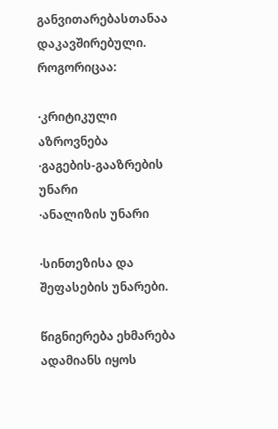განვითარებასთანაა დაკავშირებული. როგორიცაა:

·კრიტიკული აზროვნება
·გაგების-გააზრების უნარი
·ანალიზის უნარი

·სინთეზისა და შეფასების უნარები.

წიგნიერება ეხმარება ადამიანს იყოს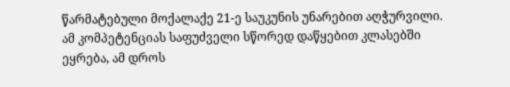წარმატებული მოქალაქე 21-ე საუკუნის უნარებით აღჭურვილი. ამ კომპეტენციას საფუძველი სწორედ დაწყებით კლასებში ეყრება, ამ დროს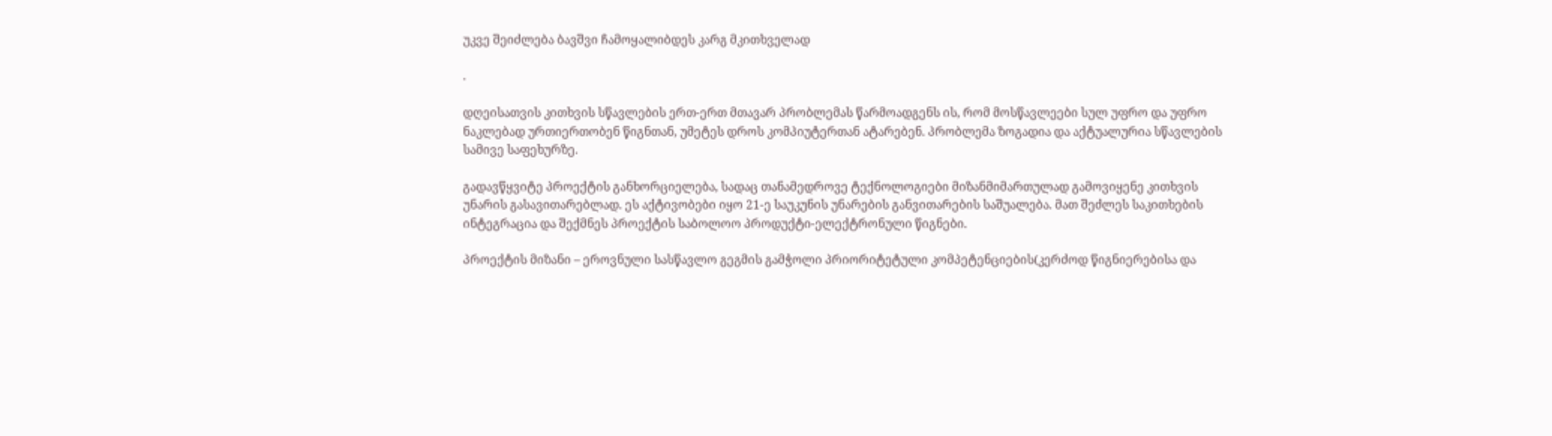უკვე შეიძლება ბავშვი ჩამოყალიბდეს კარგ მკითხველად

.

დღეისათვის კითხვის სწავლების ერთ-ერთ მთავარ პრობლემას წარმოადგენს ის, რომ მოსწავლეები სულ უფრო და უფრო ნაკლებად ურთიერთობენ წიგნთან, უმეტეს დროს კომპიუტერთან ატარებენ. პრობლემა ზოგადია და აქტუალურია სწავლების სამივე საფეხურზე.

გადავწყვიტე პროექტის განხორციელება, სადაც თანამედროვე ტექნოლოგიები მიზანმიმართულად გამოვიყენე კითხვის უნარის გასავითარებლად. ეს აქტივობები იყო 21-ე საუკუნის უნარების განვითარების საშუალება. მათ შეძლეს საკითხების ინტეგრაცია და შექმნეს პროექტის საბოლოო პროდუქტი-ელექტრონული წიგნები.

პროექტის მიზანი – ეროვნული სასწავლო გეგმის გამჭოლი პრიორიტეტული კომპეტენციების(კერძოდ წიგნიერებისა და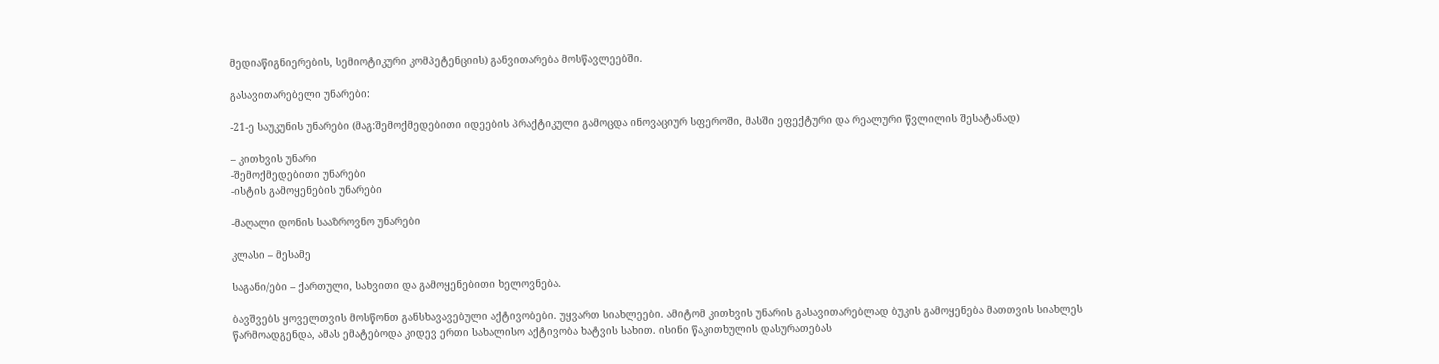მედიაწიგნიერების, სემიოტიკური კომპეტენციის) განვითარება მოსწავლეებში.

გასავითარებელი უნარები:

-21-ე საუკუნის უნარები (მაგ:შემოქმედებითი იდეების პრაქტიკული გამოცდა ინოვაციურ სფეროში, მასში ეფექტური და რეალური წვლილის შესატანად)

– კითხვის უნარი
-შემოქმედებითი უნარები
-ისტის გამოყენების უნარები

-მაღალი დონის სააზროვნო უნარები

კლასი – მესამე

საგანი/ები – ქართული, სახვითი და გამოყენებითი ხელოვნება.

ბავშვებს ყოველთვის მოსწონთ განსხავავებული აქტივობები. უყვართ სიახლეები. ამიტომ კითხვის უნარის გასავითარებლად ბუკის გამოყენება მათთვის სიახლეს წარმოადგენდა, ამას ემატებოდა კიდევ ერთი სახალისო აქტივობა ხატვის სახით. ისინი წაკითხულის დასურათებას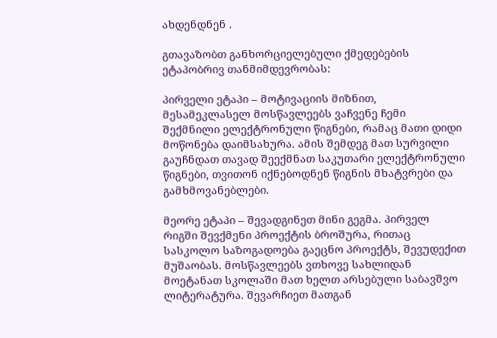ახდენდნენ .

გთავაზობთ განხორციელებული ქმედებების ეტაპობრივ თანმიმდევრობას:

პირველი ეტაპი – მოტივაციის მიზნით, მესამეკლასელ მოსწავლეებს ვაჩვენე ჩემი შექმნილი ელექტრონული წიგნები, რამაც მათი დიდი მოწონება დაიმსახურა. ამის შემდეგ მათ სურვილი გაუჩნდათ თავად შეექმნათ საკუთარი ელექტრონული წიგნები, თვითონ იქნებოდნენ წიგნის მხატვრები და გამხმოვანებლები.

მეორე ეტაპი – შევადგინეთ მინი გეგმა. პირველ რიგში შევქმენი პროექტის ბროშურა, რითაც სასკოლო საზოგადოება გაეცნო პროექტს, შევუდექით მუშაობას. მოსწავლეებს ვთხოვე სახლიდან მოეტანათ სკოლაში მათ ხელთ არსებული საბავშვო ლიტერატურა. შევარჩიეთ მათგან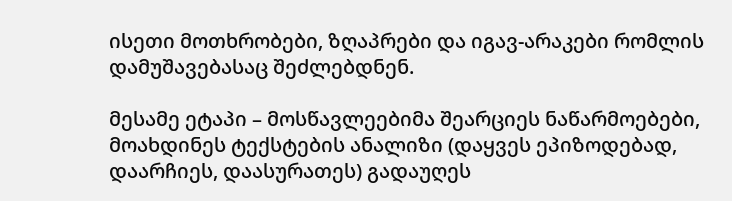ისეთი მოთხრობები, ზღაპრები და იგავ-არაკები რომლის დამუშავებასაც შეძლებდნენ.

მესამე ეტაპი – მოსწავლეებიმა შეარციეს ნაწარმოებები, მოახდინეს ტექსტების ანალიზი (დაყვეს ეპიზოდებად, დაარჩიეს, დაასურათეს) გადაუღეს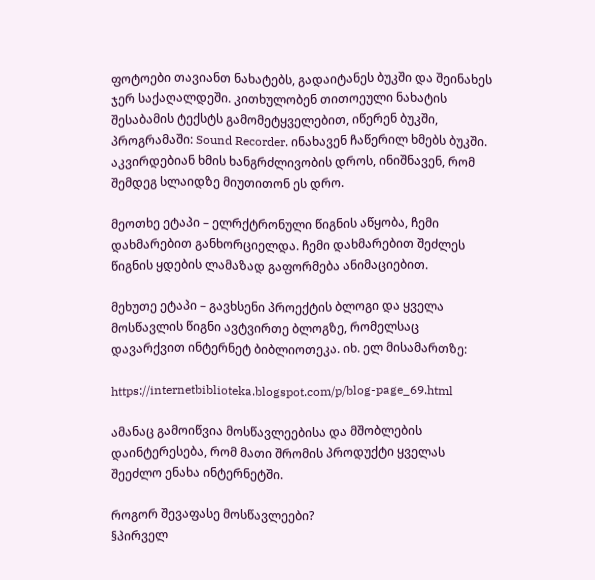ფოტოები თავიანთ ნახატებს, გადაიტანეს ბუკში და შეინახეს ჯერ საქაღალდეში. კითხულობენ თითოეული ნახატის შესაბამის ტექსტს გამომეტყველებით, იწერენ ბუკში, პროგრამაში: Sound Recorder. ინახავენ ჩაწერილ ხმებს ბუკში. აკვირდებიან ხმის ხანგრძლივობის დროს, ინიშნავენ, რომ შემდეგ სლაიდზე მიუთითონ ეს დრო.

მეოთხე ეტაპი – ელრქტრონული წიგნის აწყობა, ჩემი დახმარებით განხორციელდა. ჩემი დახმარებით შეძლეს წიგნის ყდების ლამაზად გაფორმება ანიმაციებით.

მეხუთე ეტაპი – გავხსენი პროექტის ბლოგი და ყველა მოსწავლის წიგნი ავტვირთე ბლოგზე, რომელსაც დავარქვით ინტერნეტ ბიბლიოთეკა. იხ. ელ მისამართზე:

https://internetbiblioteka.blogspot.com/p/blog-page_69.html

ამანაც გამოიწვია მოსწავლეებისა და მშობლების დაინტერესება, რომ მათი შრომის პროდუქტი ყველას შეეძლო ენახა ინტერნეტში.

როგორ შევაფასე მოსწავლეები?
§პირველ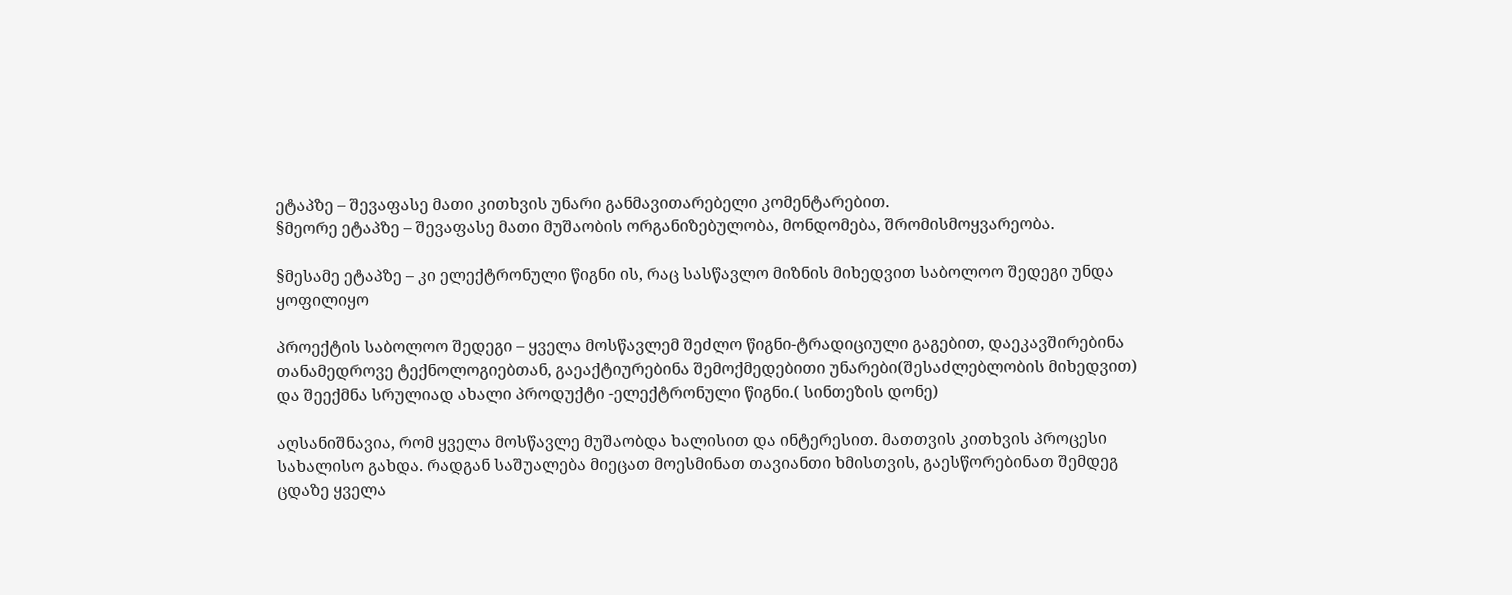ეტაპზე – შევაფასე მათი კითხვის უნარი განმავითარებელი კომენტარებით.
§მეორე ეტაპზე – შევაფასე მათი მუშაობის ორგანიზებულობა, მონდომება, შრომისმოყვარეობა.

§მესამე ეტაპზე – კი ელექტრონული წიგნი ის, რაც სასწავლო მიზნის მიხედვით საბოლოო შედეგი უნდა ყოფილიყო

პროექტის საბოლოო შედეგი – ყველა მოსწავლემ შეძლო წიგნი-ტრადიციული გაგებით, დაეკავშირებინა თანამედროვე ტექნოლოგიებთან, გაეაქტიურებინა შემოქმედებითი უნარები(შესაძლებლობის მიხედვით) და შეექმნა სრულიად ახალი პროდუქტი -ელექტრონული წიგნი.( სინთეზის დონე)

აღსანიშნავია, რომ ყველა მოსწავლე მუშაობდა ხალისით და ინტერესით. მათთვის კითხვის პროცესი სახალისო გახდა. რადგან საშუალება მიეცათ მოესმინათ თავიანთი ხმისთვის, გაესწორებინათ შემდეგ ცდაზე ყველა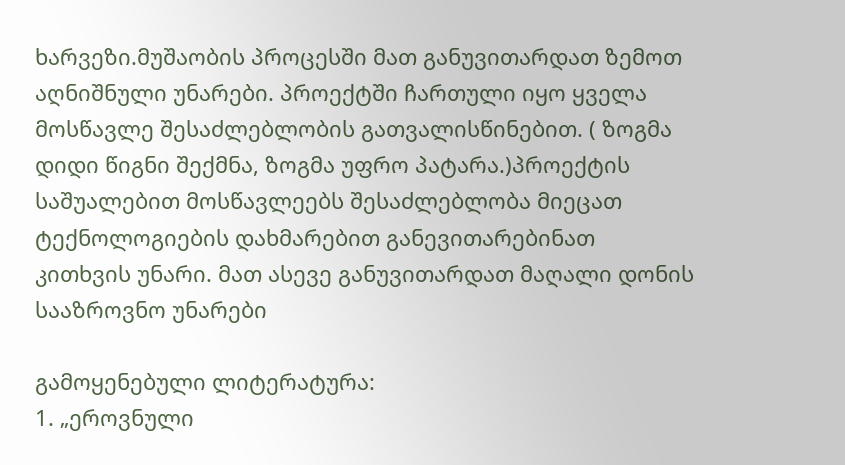ხარვეზი.მუშაობის პროცესში მათ განუვითარდათ ზემოთ აღნიშნული უნარები. პროექტში ჩართული იყო ყველა მოსწავლე შესაძლებლობის გათვალისწინებით. ( ზოგმა დიდი წიგნი შექმნა, ზოგმა უფრო პატარა.)პროექტის საშუალებით მოსწავლეებს შესაძლებლობა მიეცათ ტექნოლოგიების დახმარებით განევითარებინათ კითხვის უნარი. მათ ასევე განუვითარდათ მაღალი დონის სააზროვნო უნარები

გამოყენებული ლიტერატურა:
1. „ეროვნული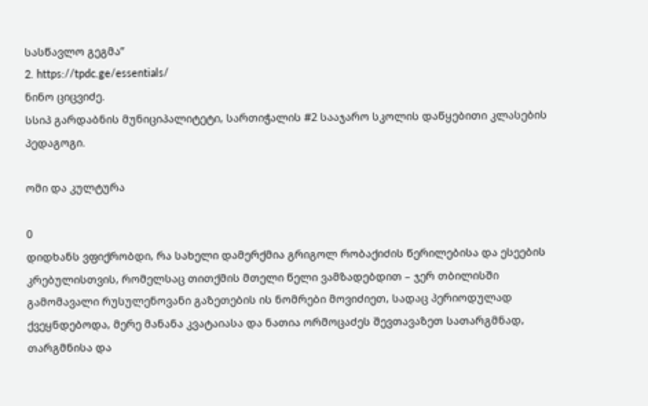სასწავლო გეგმა”
2. https://tpdc.ge/essentials/
ნინო ციცვიძე.
სსიპ გარდაბნის მუნიციპალიტეტი, სართიჭალის #2 სააჯარო სკოლის დაწყებითი კლასების პედაგოგი.

ომი და კულტურა

0
დიდხანს ვფიქრობდი, რა სახელი დამერქმია გრიგოლ რობაქიძის წერილებისა და ესეების კრებულისთვის, რომელსაც თითქმის მთელი წელი ვამზადებდით – ჯერ თბილისში გამომავალი რუსულენოვანი გაზეთების ის ნომრები მოვიძიეთ, სადაც პერიოდულად ქვეყნდებოდა, მერე მანანა კვატაიასა და ნათია ორმოცაძეს შევთავაზეთ სათარგმნად, თარგმნისა და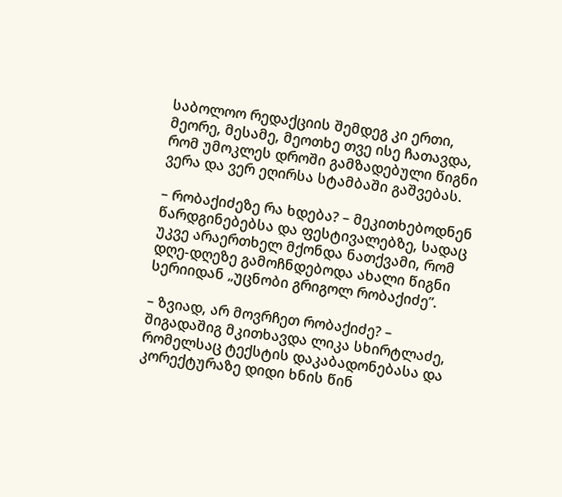საბოლოო რედაქციის შემდეგ კი ერთი, მეორე, მესამე, მეოთხე თვე ისე ჩათავდა, რომ უმოკლეს დროში გამზადებული წიგნი ვერა და ვერ ეღირსა სტამბაში გაშვებას.

– რობაქიძეზე რა ხდება? – მეკითხებოდნენ წარდგინებებსა და ფესტივალებზე, სადაც უკვე არაერთხელ მქონდა ნათქვამი, რომ დღე-დღეზე გამოჩნდებოდა ახალი წიგნი სერიიდან „უცნობი გრიგოლ რობაქიძე”.

– ზვიად, არ მოვრჩეთ რობაქიძე? – შიგადაშიგ მკითხავდა ლიკა სხირტლაძე, რომელსაც ტექსტის დაკაბადონებასა და კორექტურაზე დიდი ხნის წინ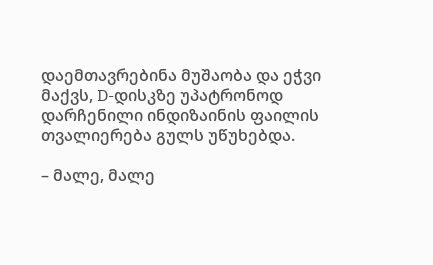დაემთავრებინა მუშაობა და ეჭვი მაქვს, D-დისკზე უპატრონოდ დარჩენილი ინდიზაინის ფაილის თვალიერება გულს უწუხებდა.

– მალე, მალე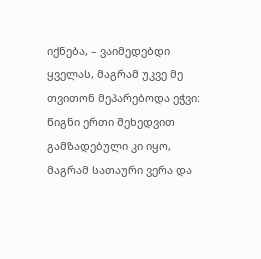იქნება, – ვაიმედებდი ყველას, მაგრამ უკვე მე თვითონ მეპარებოდა ეჭვი: წიგნი ერთი შეხედვით გამზადებული კი იყო, მაგრამ სათაური ვერა და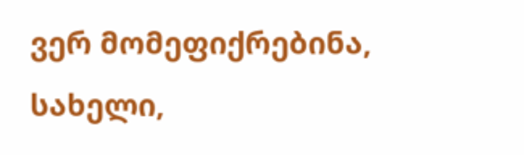ვერ მომეფიქრებინა, სახელი,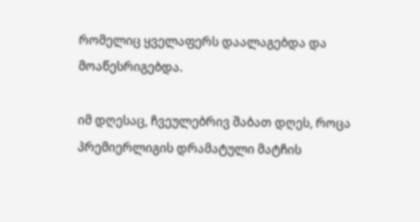რომელიც ყველაფერს დაალაგებდა და მოაწესრიგებდა.

იმ დღესაც, ჩვეულებრივ შაბათ დღეს, როცა პრემიერლიგის დრამატული მატჩის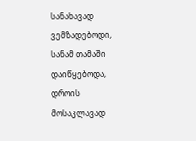სანახავად ვემზადებოდი, სანამ თამაში დაიწყებოდა, დროის მოსაკლავად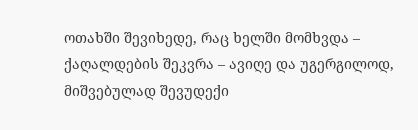ოთახში შევიხედე, რაც ხელში მომხვდა – ქაღალდების შეკვრა – ავიღე და უგერგილოდ, მიშვებულად შევუდექი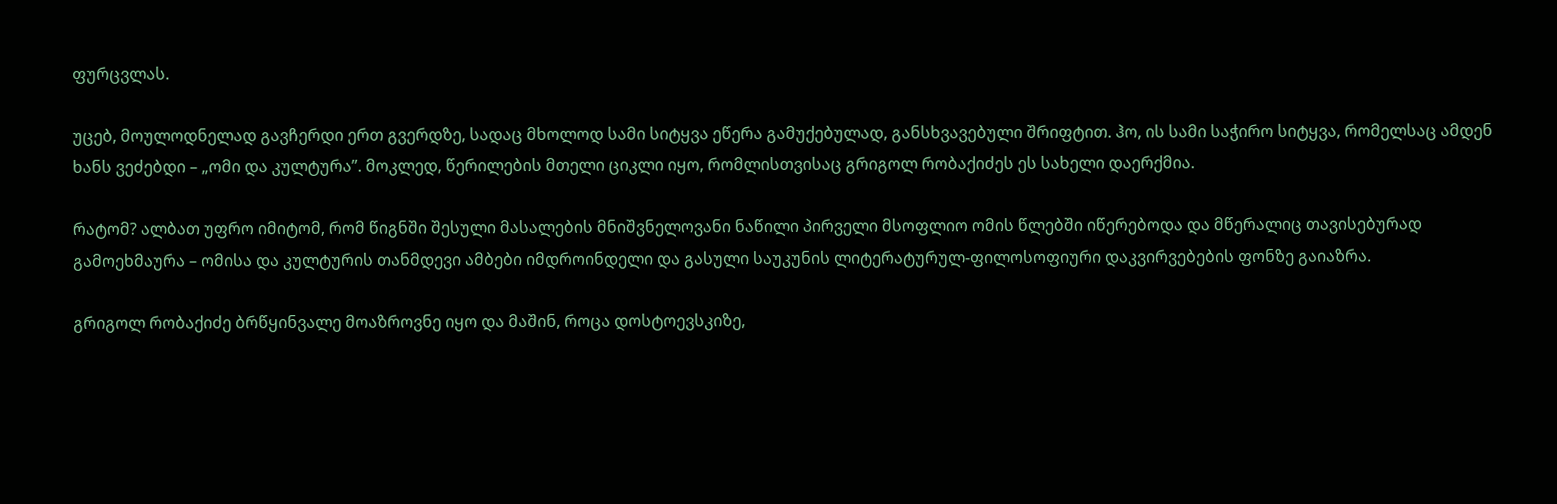ფურცვლას.

უცებ, მოულოდნელად გავჩერდი ერთ გვერდზე, სადაც მხოლოდ სამი სიტყვა ეწერა გამუქებულად, განსხვავებული შრიფტით. ჰო, ის სამი საჭირო სიტყვა, რომელსაც ამდენ ხანს ვეძებდი – „ომი და კულტურა”. მოკლედ, წერილების მთელი ციკლი იყო, რომლისთვისაც გრიგოლ რობაქიძეს ეს სახელი დაერქმია.

რატომ? ალბათ უფრო იმიტომ, რომ წიგნში შესული მასალების მნიშვნელოვანი ნაწილი პირველი მსოფლიო ომის წლებში იწერებოდა და მწერალიც თავისებურად გამოეხმაურა – ომისა და კულტურის თანმდევი ამბები იმდროინდელი და გასული საუკუნის ლიტერატურულ-ფილოსოფიური დაკვირვებების ფონზე გაიაზრა.

გრიგოლ რობაქიძე ბრწყინვალე მოაზროვნე იყო და მაშინ, როცა დოსტოევსკიზე,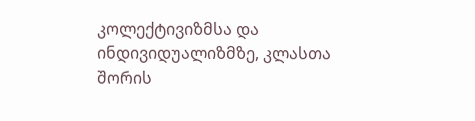კოლექტივიზმსა და ინდივიდუალიზმზე, კლასთა შორის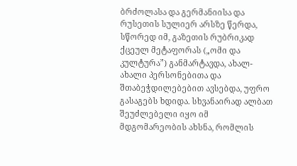ბრძოლასა და გერმანიისა და რუსეთის სულიერ არსზე წერდა, სწორედ იმ, გაზეთის რუბრიკად ქცეულ მეტაფორას („ომი და კულტურა”) განმარტავდა, ახალ-ახალი პერსონებითა და შთაბეჭდილებებით ავსებდა, უფრო გასაგებს ხდიდა. სხვანაირად ალბათ შეუძლებელი იყო იმ მდგომარეობის ახსნა, რომლის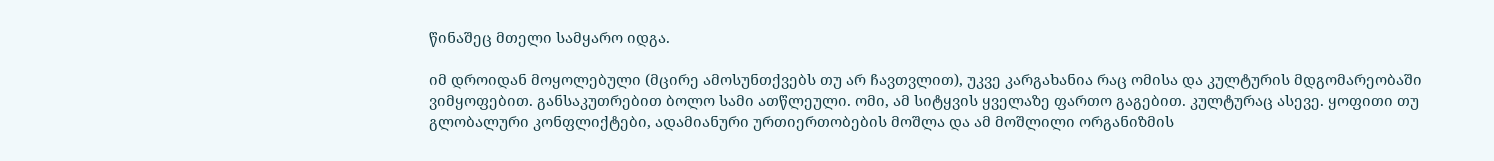წინაშეც მთელი სამყარო იდგა.

იმ დროიდან მოყოლებული (მცირე ამოსუნთქვებს თუ არ ჩავთვლით), უკვე კარგახანია რაც ომისა და კულტურის მდგომარეობაში ვიმყოფებით. განსაკუთრებით ბოლო სამი ათწლეული. ომი, ამ სიტყვის ყველაზე ფართო გაგებით. კულტურაც ასევე. ყოფითი თუ გლობალური კონფლიქტები, ადამიანური ურთიერთობების მოშლა და ამ მოშლილი ორგანიზმის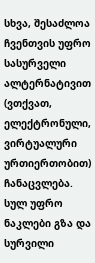სხვა, შესაძლოა ჩვენთვის უფრო სასურველი ალტერნატივით (ვთქვათ, ელექტრონული, ვირტუალური ურთიერთობით) ჩანაცვლება. სულ უფრო ნაკლები გზა და სურვილი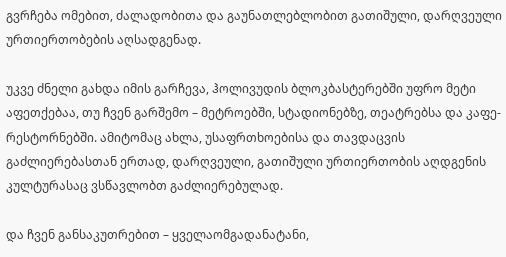გვრჩება ომებით, ძალადობითა და გაუნათლებლობით გათიშული, დარღვეული ურთიერთობების აღსადგენად.

უკვე ძნელი გახდა იმის გარჩევა, ჰოლივუდის ბლოკბასტერებში უფრო მეტი აფეთქებაა, თუ ჩვენ გარშემო – მეტროებში, სტადიონებზე, თეატრებსა და კაფე-რესტორნებში. ამიტომაც ახლა, უსაფრთხოებისა და თავდაცვის გაძლიერებასთან ერთად, დარღვეული, გათიშული ურთიერთობის აღდგენის კულტურასაც ვსწავლობთ გაძლიერებულად.

და ჩვენ განსაკუთრებით – ყველაომგადანატანი,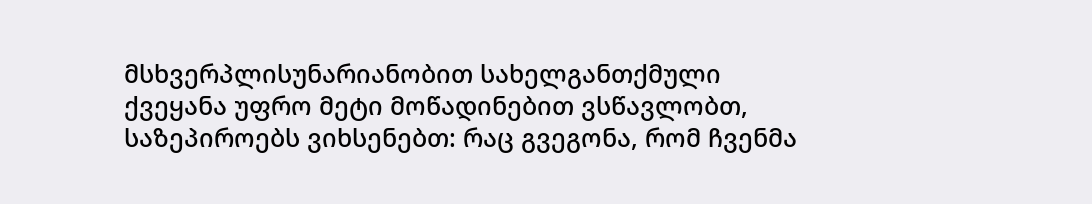მსხვერპლისუნარიანობით სახელგანთქმული ქვეყანა უფრო მეტი მოწადინებით ვსწავლობთ, საზეპიროებს ვიხსენებთ: რაც გვეგონა, რომ ჩვენმა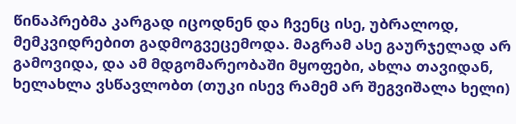წინაპრებმა კარგად იცოდნენ და ჩვენც ისე, უბრალოდ, მემკვიდრებით გადმოგვეცემოდა. მაგრამ ასე გაურჯელად არ გამოვიდა, და ამ მდგომარეობაში მყოფები, ახლა თავიდან, ხელახლა ვსწავლობთ (თუკი ისევ რამემ არ შეგვიშალა ხელი)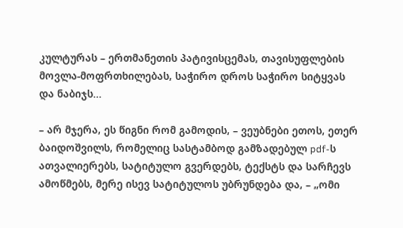კულტურას – ერთმანეთის პატივისცემას, თავისუფლების მოვლა-მოფრთხილებას, საჭირო დროს საჭირო სიტყვას და ნაბიჯს…

– არ მჯერა, ეს წიგნი რომ გამოდის, – ვეუბნები ეთოს, ეთერ ბაიდოშვილს, რომელიც სასტამბოდ გამზადებულ pdf-ს ათვალიერებს, სატიტულო გვერდებს, ტექსტს და სარჩევს ამოწმებს, მერე ისევ სატიტულოს უბრუნდება და, – „ომი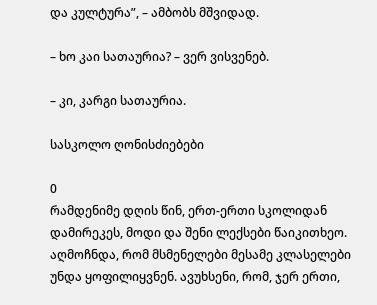და კულტურა”, – ამბობს მშვიდად.

– ხო კაი სათაურია? – ვერ ვისვენებ.

– კი, კარგი სათაურია.

სასკოლო ღონისძიებები

0
რამდენიმე დღის წინ, ერთ-ერთი სკოლიდან დამირეკეს, მოდი და შენი ლექსები წაიკითხეო. აღმოჩნდა, რომ მსმენელები მესამე კლასელები უნდა ყოფილიყვნენ. ავუხსენი, რომ, ჯერ ერთი,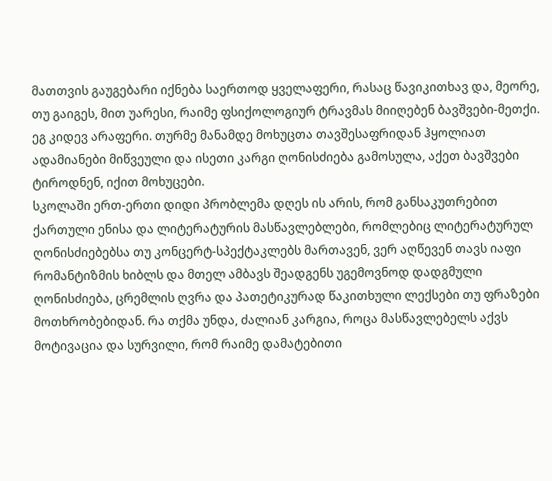მათთვის გაუგებარი იქნება საერთოდ ყველაფერი, რასაც წავიკითხავ და, მეორე, თუ გაიგეს, მით უარესი, რაიმე ფსიქოლოგიურ ტრავმას მიიღებენ ბავშვები-მეთქი. ეგ კიდევ არაფერი. თურმე მანამდე მოხუცთა თავშესაფრიდან ჰყოლიათ ადამიანები მიწვეული და ისეთი კარგი ღონისძიება გამოსულა, აქეთ ბავშვები ტიროდნენ, იქით მოხუცები.
სკოლაში ერთ-ერთი დიდი პრობლემა დღეს ის არის, რომ განსაკუთრებით ქართული ენისა და ლიტერატურის მასწავლებლები, რომლებიც ლიტერატურულ ღონისძიებებსა თუ კონცერტ-სპექტაკლებს მართავენ, ვერ აღწევენ თავს იაფი რომანტიზმის ხიბლს და მთელ ამბავს შეადგენს უგემოვნოდ დადგმული ღონისძიება, ცრემლის ღვრა და პათეტიკურად წაკითხული ლექსები თუ ფრაზები მოთხრობებიდან. რა თქმა უნდა, ძალიან კარგია, როცა მასწავლებელს აქვს მოტივაცია და სურვილი, რომ რაიმე დამატებითი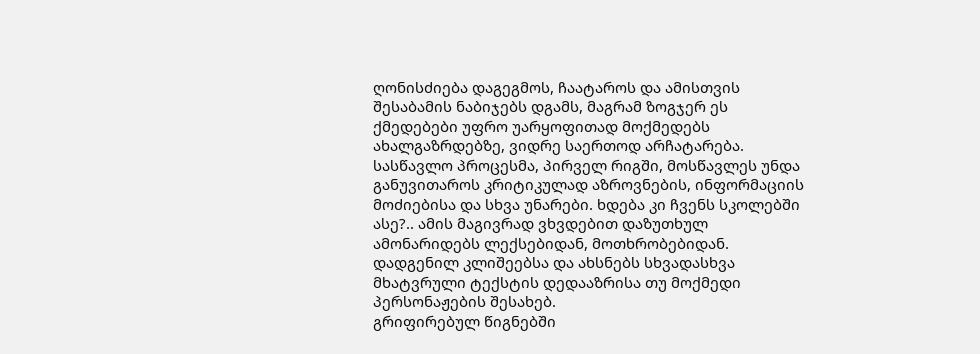ღონისძიება დაგეგმოს, ჩაატაროს და ამისთვის შესაბამის ნაბიჯებს დგამს, მაგრამ ზოგჯერ ეს ქმედებები უფრო უარყოფითად მოქმედებს ახალგაზრდებზე, ვიდრე საერთოდ არჩატარება.
სასწავლო პროცესმა, პირველ რიგში, მოსწავლეს უნდა განუვითაროს კრიტიკულად აზროვნების, ინფორმაციის მოძიებისა და სხვა უნარები. ხდება კი ჩვენს სკოლებში ასე?.. ამის მაგივრად ვხვდებით დაზუთხულ ამონარიდებს ლექსებიდან, მოთხრობებიდან. დადგენილ კლიშეებსა და ახსნებს სხვადასხვა მხატვრული ტექსტის დედააზრისა თუ მოქმედი პერსონაჟების შესახებ.
გრიფირებულ წიგნებში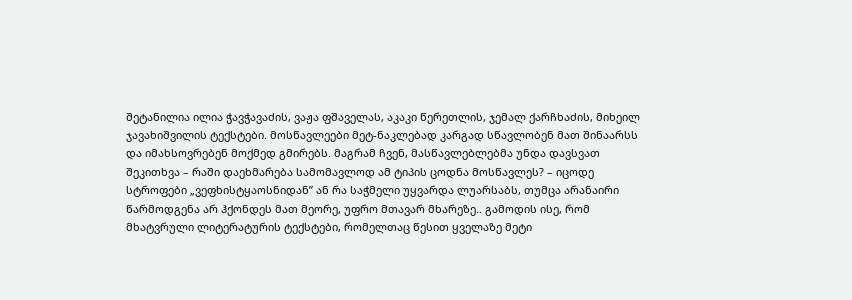შეტანილია ილია ჭავჭავაძის, ვაჟა ფშაველას, აკაკი წერეთლის, ჯემალ ქარჩხაძის, მიხეილ ჯავახიშვილის ტექსტები. მოსწავლეები მეტ-ნაკლებად კარგად სწავლობენ მათ შინაარსს და იმახსოვრებენ მოქმედ გმირებს. მაგრამ ჩვენ, მასწავლებლებმა უნდა დავსვათ შეკითხვა – რაში დაეხმარება სამომავლოდ ამ ტიპის ცოდნა მოსწავლეს? – იცოდე სტროფები „ვეფხისტყაოსნიდან” ან რა საჭმელი უყვარდა ლუარსაბს, თუმცა არანაირი წარმოდგენა არ ჰქონდეს მათ მეორე, უფრო მთავარ მხარეზე.. გამოდის ისე, რომ მხატვრული ლიტერატურის ტექსტები, რომელთაც წესით ყველაზე მეტი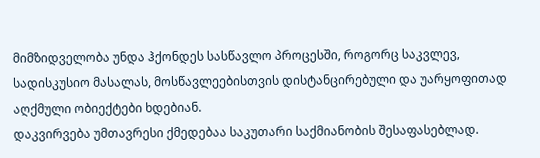მიმზიდველობა უნდა ჰქონდეს სასწავლო პროცესში, როგორც საკვლევ, სადისკუსიო მასალას, მოსწავლეებისთვის დისტანცირებული და უარყოფითად აღქმული ობიექტები ხდებიან.
დაკვირვება უმთავრესი ქმედებაა საკუთარი საქმიანობის შესაფასებლად.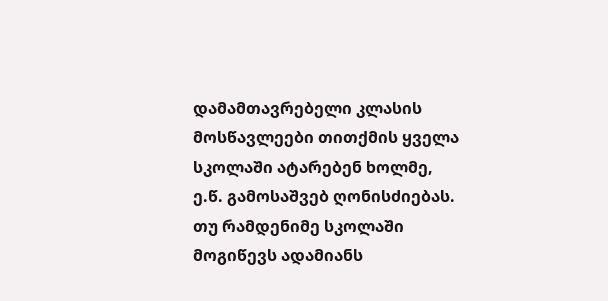დამამთავრებელი კლასის მოსწავლეები თითქმის ყველა სკოლაში ატარებენ ხოლმე, ე.წ. გამოსაშვებ ღონისძიებას. თუ რამდენიმე სკოლაში მოგიწევს ადამიანს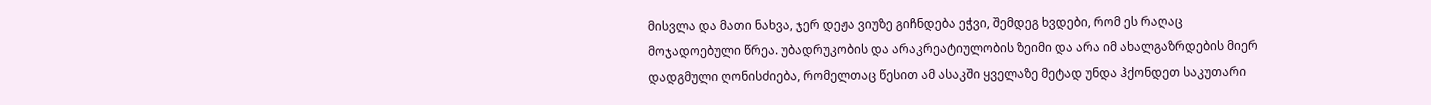მისვლა და მათი ნახვა, ჯერ დეჟა ვიუზე გიჩნდება ეჭვი, შემდეგ ხვდები, რომ ეს რაღაც მოჯადოებული წრეა. უბადრუკობის და არაკრეატიულობის ზეიმი და არა იმ ახალგაზრდების მიერ დადგმული ღონისძიება, რომელთაც წესით ამ ასაკში ყველაზე მეტად უნდა ჰქონდეთ საკუთარი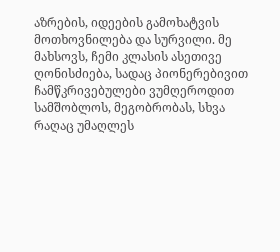აზრების, იდეების გამოხატვის მოთხოვნილება და სურვილი. მე მახსოვს, ჩემი კლასის ასეთივე ღონისძიება, სადაც პიონერებივით ჩამწკრივებულები ვუმღეროდით სამშობლოს, მეგობრობას, სხვა რაღაც უმაღლეს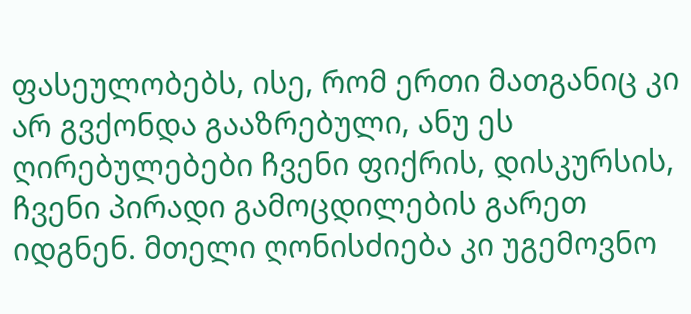ფასეულობებს, ისე, რომ ერთი მათგანიც კი არ გვქონდა გააზრებული, ანუ ეს ღირებულებები ჩვენი ფიქრის, დისკურსის, ჩვენი პირადი გამოცდილების გარეთ იდგნენ. მთელი ღონისძიება კი უგემოვნო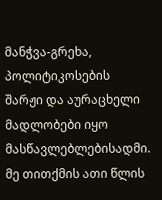მანჭვა-გრეხა, პოლიტიკოსების შარჟი და აურაცხელი მადლობები იყო მასწავლებლებისადმი.
მე თითქმის ათი წლის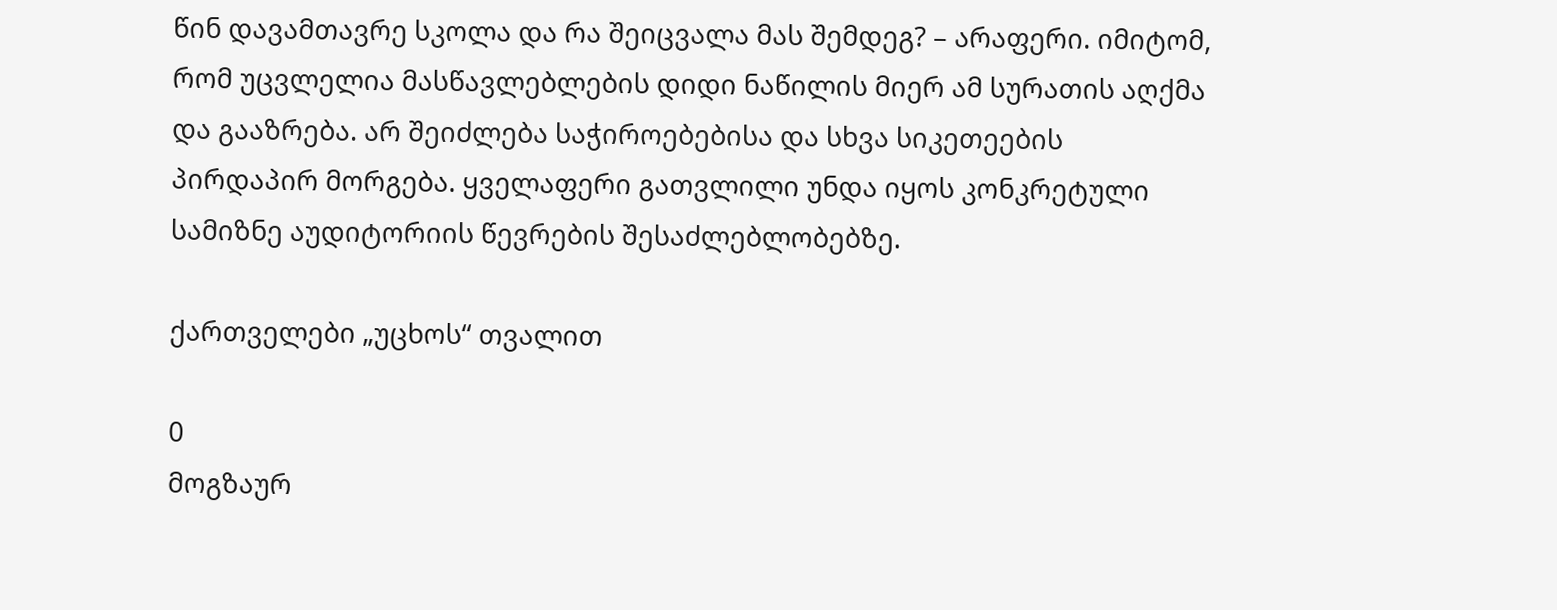წინ დავამთავრე სკოლა და რა შეიცვალა მას შემდეგ? – არაფერი. იმიტომ, რომ უცვლელია მასწავლებლების დიდი ნაწილის მიერ ამ სურათის აღქმა და გააზრება. არ შეიძლება საჭიროებებისა და სხვა სიკეთეების პირდაპირ მორგება. ყველაფერი გათვლილი უნდა იყოს კონკრეტული სამიზნე აუდიტორიის წევრების შესაძლებლობებზე.

ქართველები „უცხოს“ თვალით

0
მოგზაურ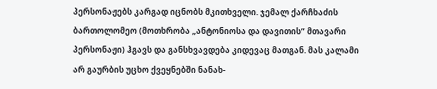პერსონაჟებს კარგად იცნობს მკითხველი. ჯემალ ქარჩხაძის ბართოლომეო (მოთხრობა „ანტონიოსა და დავითის” მთავარი პერსონაჟი) ჰგავს და განსხვავდება კიდევაც მათგან. მას კალამი არ გაურბის უცხო ქვეყნებში ნანახ-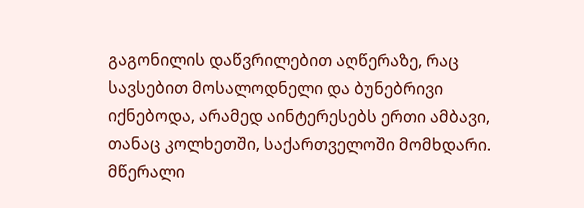გაგონილის დაწვრილებით აღწერაზე, რაც სავსებით მოსალოდნელი და ბუნებრივი იქნებოდა, არამედ აინტერესებს ერთი ამბავი, თანაც კოლხეთში, საქართველოში მომხდარი. მწერალი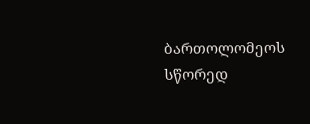ბართოლომეოს სწორედ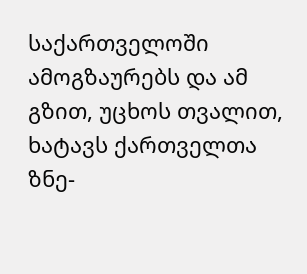საქართველოში ამოგზაურებს და ამ გზით, უცხოს თვალით, ხატავს ქართველთა ზნე-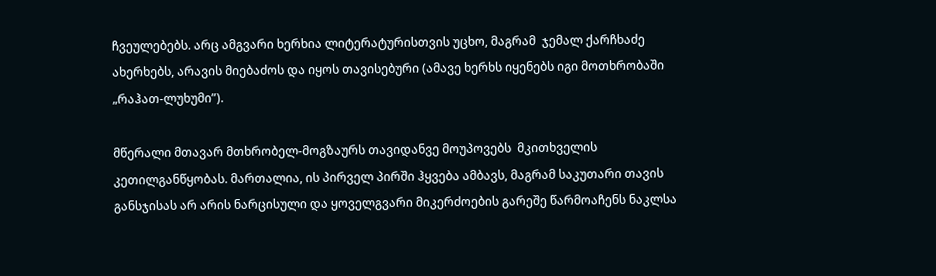ჩვეულებებს. არც ამგვარი ხერხია ლიტერატურისთვის უცხო, მაგრამ  ჯემალ ქარჩხაძე ახერხებს, არავის მიებაძოს და იყოს თავისებური (ამავე ხერხს იყენებს იგი მოთხრობაში „რაჰათ-ლუხუმი”).

მწერალი მთავარ მთხრობელ-მოგზაურს თავიდანვე მოუპოვებს  მკითხველის კეთილგანწყობას. მართალია, ის პირველ პირში ჰყვება ამბავს, მაგრამ საკუთარი თავის განსჯისას არ არის ნარცისული და ყოველგვარი მიკერძოების გარეშე წარმოაჩენს ნაკლსა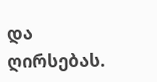და ღირსებას.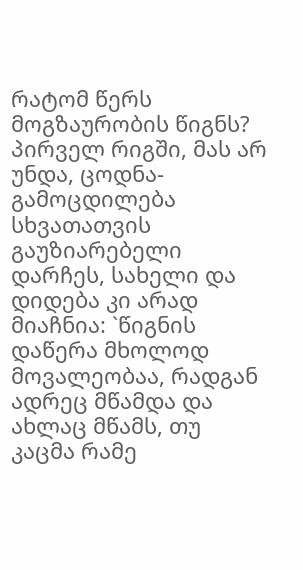რატომ წერს მოგზაურობის წიგნს? პირველ რიგში, მას არ უნდა, ცოდნა-გამოცდილება სხვათათვის გაუზიარებელი დარჩეს, სახელი და დიდება კი არად მიაჩნია: `წიგნის დაწერა მხოლოდ მოვალეობაა, რადგან ადრეც მწამდა და ახლაც მწამს, თუ კაცმა რამე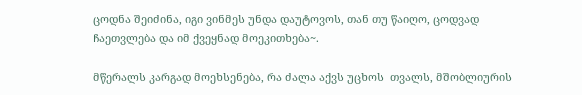ცოდნა შეიძინა, იგი ვინმეს უნდა დაუტოვოს, თან თუ წაიღო, ცოდვად ჩაეთვლება და იმ ქვეყნად მოეკითხება~.

მწერალს კარგად მოეხსენება, რა ძალა აქვს უცხოს  თვალს, მშობლიურის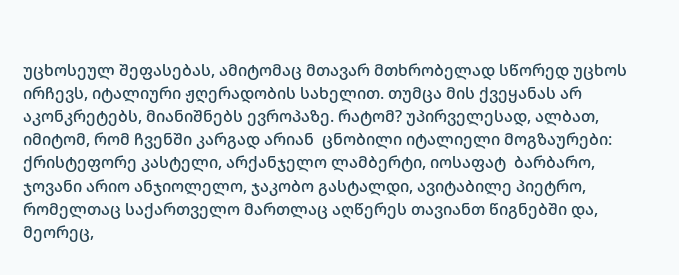უცხოსეულ შეფასებას, ამიტომაც მთავარ მთხრობელად სწორედ უცხოს ირჩევს, იტალიური ჟღერადობის სახელით. თუმცა მის ქვეყანას არ აკონკრეტებს, მიანიშნებს ევროპაზე. რატომ? უპირველესად, ალბათ, იმიტომ, რომ ჩვენში კარგად არიან  ცნობილი იტალიელი მოგზაურები: ქრისტეფორე კასტელი, არქანჯელო ლამბერტი, იოსაფატ  ბარბარო, ჯოვანი არიო ანჯიოლელო, ჯაკობო გასტალდი, ავიტაბილე პიეტრო, რომელთაც საქართველო მართლაც აღწერეს თავიანთ წიგნებში და, მეორეც,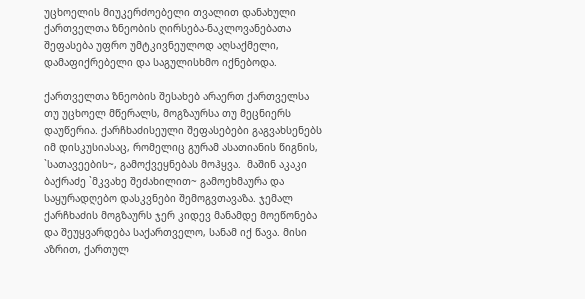უცხოელის მიუკერძოებელი თვალით დანახული ქართველთა ზნეობის ღირსება-ნაკლოვანებათა შეფასება უფრო უმტკივნეულოდ აღსაქმელი,  დამაფიქრებელი და საგულისხმო იქნებოდა.

ქართველთა ზნეობის შესახებ არაერთ ქართველსა თუ უცხოელ მწერალს, მოგზაურსა თუ მეცნიერს დაუწერია. ქარჩხაძისეული შეფასებები გაგვახსენებს  იმ დისკუსიასაც, რომელიც გურამ ასათიანის წიგნის, `სათავეების~, გამოქვეყნებას მოჰყვა.  მაშინ აკაკი ბაქრაძე `მკვახე შეძახილით~ გამოეხმაურა და საყურადღებო დასკვნები შემოგვთავაზა. ჯემალ ქარჩხაძის მოგზაურს ჯერ კიდევ მანამდე მოეწონება და შეუყვარდება საქართველო, სანამ იქ წავა. მისი აზრით, ქართულ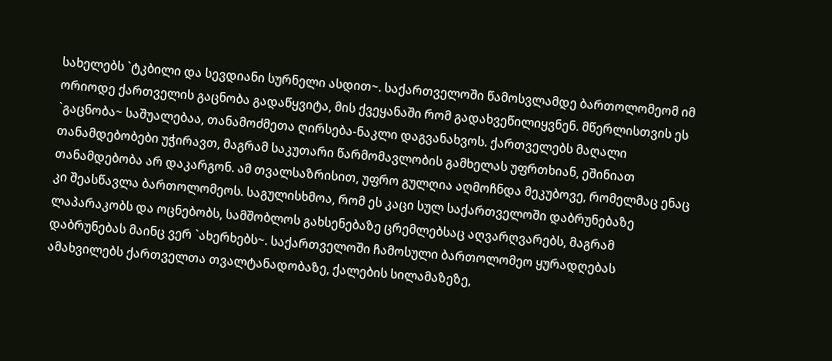სახელებს `ტკბილი და სევდიანი სურნელი ასდით~. საქართველოში წამოსვლამდე ბართოლომეომ იმ ორიოდე ქართველის გაცნობა გადაწყვიტა, მის ქვეყანაში რომ გადახვეწილიყვნენ. მწერლისთვის ეს `გაცნობა~ საშუალებაა, თანამოძმეთა ღირსება-ნაკლი დაგვანახვოს. ქართველებს მაღალი თანამდებობები უჭირავთ, მაგრამ საკუთარი წარმომავლობის გამხელას უფრთხიან, ეშინიათ თანამდებობა არ დაკარგონ. ამ თვალსაზრისით, უფრო გულღია აღმოჩნდა მეკუბოვე, რომელმაც ენაც კი შეასწავლა ბართოლომეოს. საგულისხმოა, რომ ეს კაცი სულ საქართველოში დაბრუნებაზე ლაპარაკობს და ოცნებობს, სამშობლოს გახსენებაზე ცრემლებსაც აღვარღვარებს, მაგრამ დაბრუნებას მაინც ვერ `ახერხებს~. საქართველოში ჩამოსული ბართოლომეო ყურადღებას ამახვილებს ქართველთა თვალტანადობაზე, ქალების სილამაზეზე,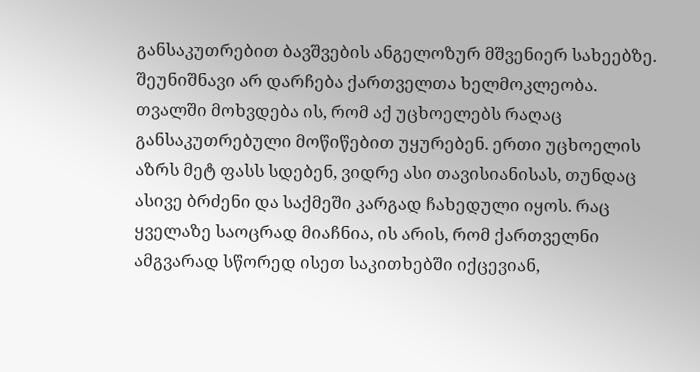განსაკუთრებით ბავშვების ანგელოზურ მშვენიერ სახეებზე. შეუნიშნავი არ დარჩება ქართველთა ხელმოკლეობა. თვალში მოხვდება ის, რომ აქ უცხოელებს რაღაც განსაკუთრებული მოწიწებით უყურებენ. ერთი უცხოელის აზრს მეტ ფასს სდებენ, ვიდრე ასი თავისიანისას, თუნდაც ასივე ბრძენი და საქმეში კარგად ჩახედული იყოს. რაც ყველაზე საოცრად მიაჩნია, ის არის, რომ ქართველნი ამგვარად სწორედ ისეთ საკითხებში იქცევიან,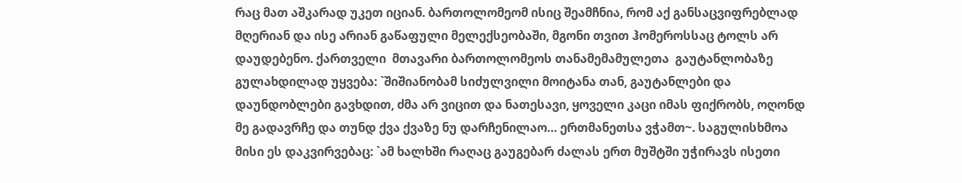რაც მათ აშკარად უკეთ იციან. ბართოლომეომ ისიც შეამჩნია, რომ აქ განსაცვიფრებლად მღერიან და ისე არიან გაწაფული მელექსეობაში, მგონი თვით ჰომეროსსაც ტოლს არ დაუდებენო. ქართველი  მთავარი ბართოლომეოს თანამემამულეთა  გაუტანლობაზე გულახდილად უყვება: `შიშიანობამ სიძულვილი მოიტანა თან, გაუტანლები და დაუნდობლები გავხდით, ძმა არ ვიცით და ნათესავი, ყოველი კაცი იმას ფიქრობს, ოღონდ მე გადავრჩე და თუნდ ქვა ქვაზე ნუ დარჩენილაო… ერთმანეთსა ვჭამთ~. საგულისხმოა მისი ეს დაკვირვებაც: `ამ ხალხში რაღაც გაუგებარ ძალას ერთ მუშტში უჭირავს ისეთი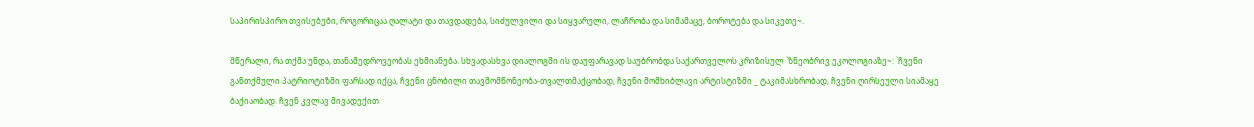საპირისპირო თვისებები, როგორიცაა ღალატი და თავდადება, სიძულვილი და სიყვარული, ლაჩრობა და სიმამაცე, ბოროტება და სიკეთე~.

მწერალი, რა თქმა უნდა, თანამედროვეობას ეხმიანება. სხვადასხვა დიალოგში ის დაუფარავად საუბრობდა საქართველოს კრიზისულ `ზნეობრივ ეკოლოგიაზე~: `ჩვენი განთქმული პატრიოტიზმი ფარსად იქცა, ჩვენი ცნობილი თავმომწონეობა-თვალთმაქცობად, ჩვენი მომხიბლავი არტისტიზმი _ ტაკიმასხრობად, ჩვენი ღირსეული სიამაყე ბაქიაობად. ჩვენ კვლავ მივადექით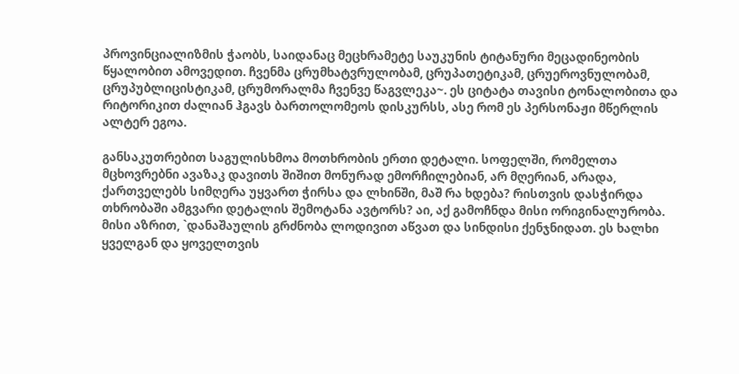პროვინციალიზმის ჭაობს, საიდანაც მეცხრამეტე საუკუნის ტიტანური მეცადინეობის წყალობით ამოვედით. ჩვენმა ცრუმხატვრულობამ, ცრუპათეტიკამ, ცრუეროვნულობამ, ცრუპუბლიცისტიკამ, ცრუმორალმა ჩვენვე წაგვლეკა~. ეს ციტატა თავისი ტონალობითა და რიტორიკით ძალიან ჰგავს ბართოლომეოს დისკურსს, ასე რომ ეს პერსონაჟი მწერლის ალტერ ეგოა.

განსაკუთრებით საგულისხმოა მოთხრობის ერთი დეტალი. სოფელში, რომელთა მცხოვრებნი ავაზაკ დავითს შიშით მონურად ემორჩილებიან, არ მღერიან, არადა, ქართველებს სიმღერა უყვართ ჭირსა და ლხინში, მაშ რა ხდება? რისთვის დასჭირდა თხრობაში ამგვარი დეტალის შემოტანა ავტორს? აი, აქ გამოჩნდა მისი ორიგინალურობა. მისი აზრით, `დანაშაულის გრძნობა ლოდივით აწვათ და სინდისი ქენჯნიდათ. ეს ხალხი ყველგან და ყოველთვის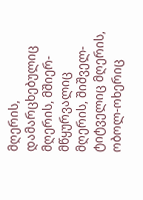მღერის, დამარცხებულიც მღერის, მშიერ-მწყურვალიც მღერის, შიშველ-ტიტველიც მღერის,  ობოლ-ოხერიც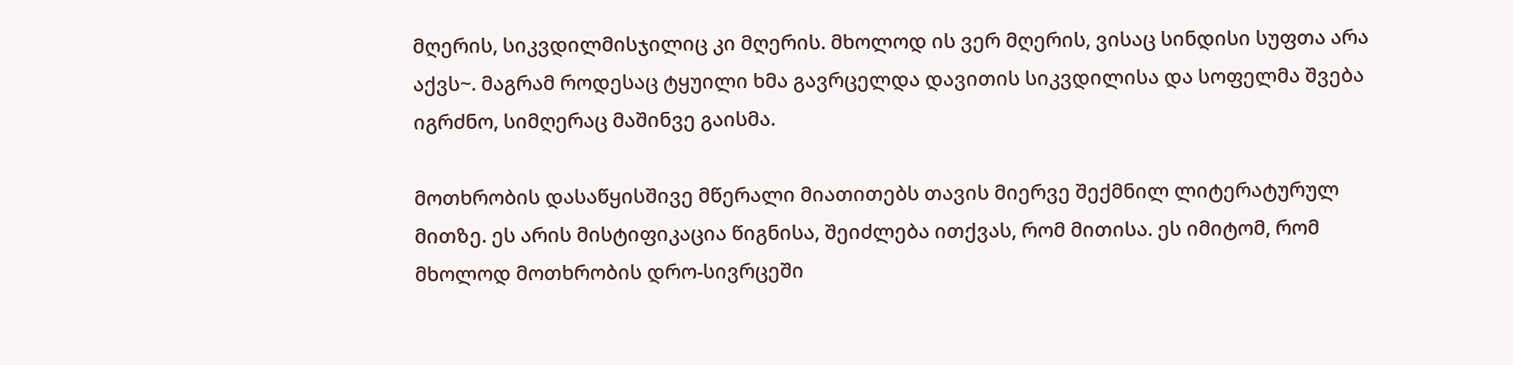მღერის, სიკვდილმისჯილიც კი მღერის. მხოლოდ ის ვერ მღერის, ვისაც სინდისი სუფთა არა აქვს~. მაგრამ როდესაც ტყუილი ხმა გავრცელდა დავითის სიკვდილისა და სოფელმა შვება იგრძნო, სიმღერაც მაშინვე გაისმა.

მოთხრობის დასაწყისშივე მწერალი მიათითებს თავის მიერვე შექმნილ ლიტერატურულ მითზე. ეს არის მისტიფიკაცია წიგნისა, შეიძლება ითქვას, რომ მითისა. ეს იმიტომ, რომ მხოლოდ მოთხრობის დრო-სივრცეში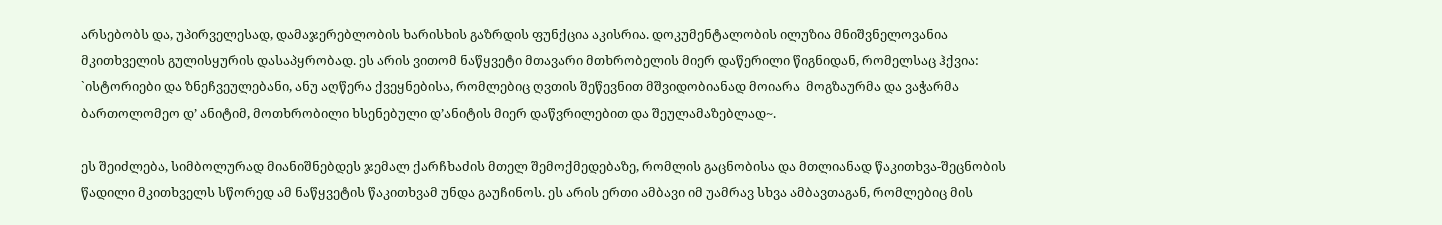არსებობს და, უპირველესად, დამაჯერებლობის ხარისხის გაზრდის ფუნქცია აკისრია. დოკუმენტალობის ილუზია მნიშვნელოვანია მკითხველის გულისყურის დასაპყრობად. ეს არის ვითომ ნაწყვეტი მთავარი მთხრობელის მიერ დაწერილი წიგნიდან, რომელსაც ჰქვია: `ისტორიები და ზნეჩვეულებანი, ანუ აღწერა ქვეყნებისა, რომლებიც ღვთის შეწევნით მშვიდობიანად მოიარა  მოგზაურმა და ვაჭარმა  ბართოლომეო დ’ ანიტიმ, მოთხრობილი ხსენებული დ’ანიტის მიერ დაწვრილებით და შეულამაზებლად~.

ეს შეიძლება, სიმბოლურად მიანიშნებდეს ჯემალ ქარჩხაძის მთელ შემოქმედებაზე, რომლის გაცნობისა და მთლიანად წაკითხვა-შეცნობის წადილი მკითხველს სწორედ ამ ნაწყვეტის წაკითხვამ უნდა გაუჩინოს. ეს არის ერთი ამბავი იმ უამრავ სხვა ამბავთაგან, რომლებიც მის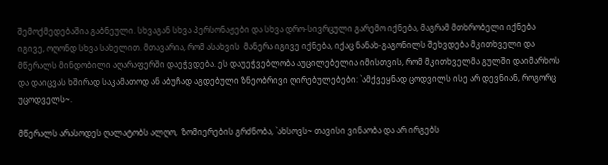შემოქმედებაშია გაბნეული. სხვაგან სხვა პერსონაჟები და სხვა დრო-სივრცული გარემო იქნება, მაგრამ მთხრობელი იქნება იგივე, ოღონდ სხვა სახელით. მთავარია, რომ ასახვის  მანერა იგივე იქნება, იქაც ნანახ-გაგონილს შეხვდება მკითხველი და მწერალს მინდობილი აღარაფერში დაეჭვდება. ეს დაუეჭვებლობა აუცილებელია იმისთვის, რომ მკითხველმა გულში დაიმარხოს  და დაიცვას ხშირად საკამათოდ ან აბუჩად აგდებული ზნეობრივი ღირებულებები: `ამქვეყნად ცოდვილს ისე არ დევნიან, როგორც უცოდველს~.

მწერალს არასოდეს ღალატობს ალღო,  ზომიერების გრძნობა, `ახსოვს~ თავისი ვინაობა და არ ირგებს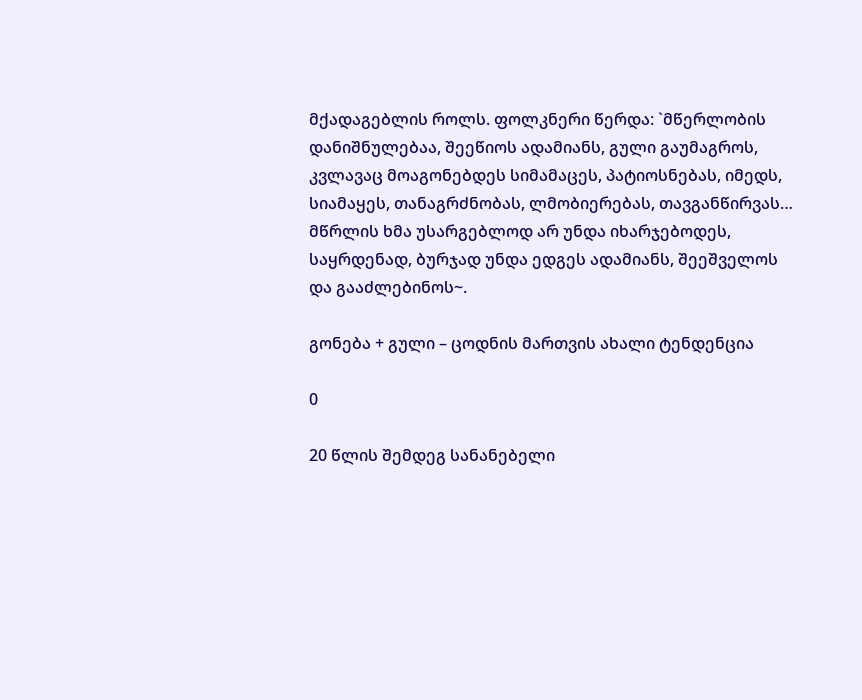მქადაგებლის როლს. ფოლკნერი წერდა: `მწერლობის დანიშნულებაა, შეეწიოს ადამიანს, გული გაუმაგროს, კვლავაც მოაგონებდეს სიმამაცეს, პატიოსნებას, იმედს, სიამაყეს, თანაგრძნობას, ლმობიერებას, თავგანწირვას… მწრლის ხმა უსარგებლოდ არ უნდა იხარჯებოდეს, საყრდენად, ბურჯად უნდა ედგეს ადამიანს, შეეშველოს და გააძლებინოს~.

გონება + გული – ცოდნის მართვის ახალი ტენდენცია

0

20 წლის შემდეგ სანანებელი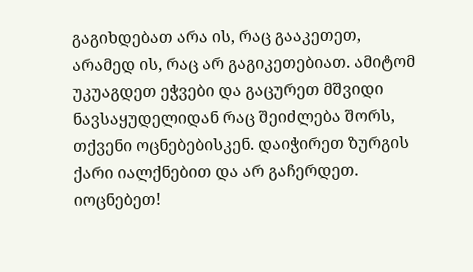გაგიხდებათ არა ის, რაც გააკეთეთ, არამედ ის, რაც არ გაგიკეთებიათ. ამიტომ უკუაგდეთ ეჭვები და გაცურეთ მშვიდი ნავსაყუდელიდან რაც შეიძლება შორს, თქვენი ოცნებებისკენ. დაიჭირეთ ზურგის ქარი იალქნებით და არ გაჩერდეთ. იოცნებეთ!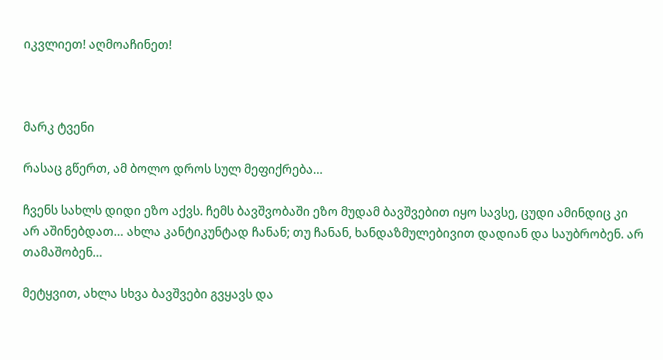იკვლიეთ! აღმოაჩინეთ!



მარკ ტვენი

რასაც გწერთ, ამ ბოლო დროს სულ მეფიქრება…

ჩვენს სახლს დიდი ეზო აქვს. ჩემს ბავშვობაში ეზო მუდამ ბავშვებით იყო სავსე, ცუდი ამინდიც კი არ აშინებდათ… ახლა კანტიკუნტად ჩანან; თუ ჩანან, ხანდაზმულებივით დადიან და საუბრობენ. არ თამაშობენ…

მეტყვით, ახლა სხვა ბავშვები გვყავს და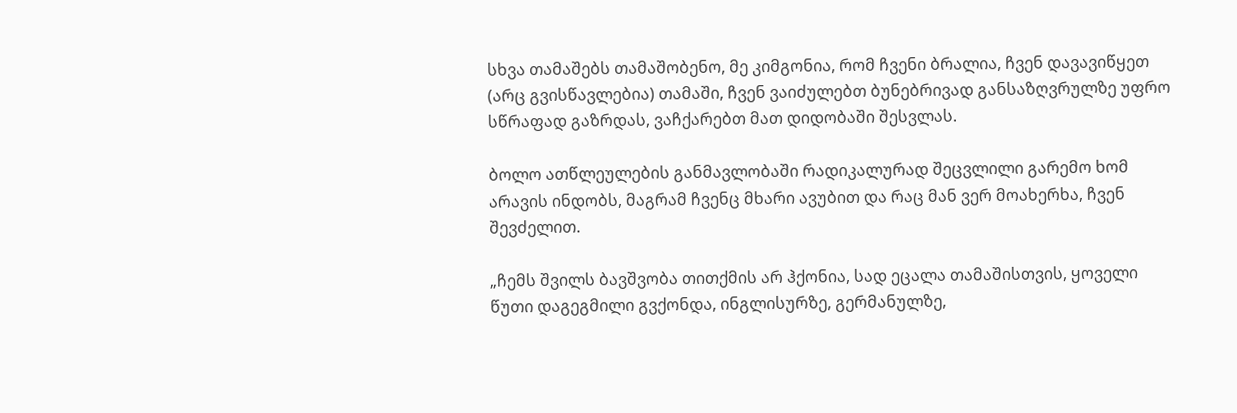სხვა თამაშებს თამაშობენო, მე კიმგონია, რომ ჩვენი ბრალია, ჩვენ დავავიწყეთ (არც გვისწავლებია) თამაში, ჩვენ ვაიძულებთ ბუნებრივად განსაზღვრულზე უფრო სწრაფად გაზრდას, ვაჩქარებთ მათ დიდობაში შესვლას.

ბოლო ათწლეულების განმავლობაში რადიკალურად შეცვლილი გარემო ხომ არავის ინდობს, მაგრამ ჩვენც მხარი ავუბით და რაც მან ვერ მოახერხა, ჩვენ შევძელით.

„ჩემს შვილს ბავშვობა თითქმის არ ჰქონია, სად ეცალა თამაშისთვის, ყოველი წუთი დაგეგმილი გვქონდა, ინგლისურზე, გერმანულზე,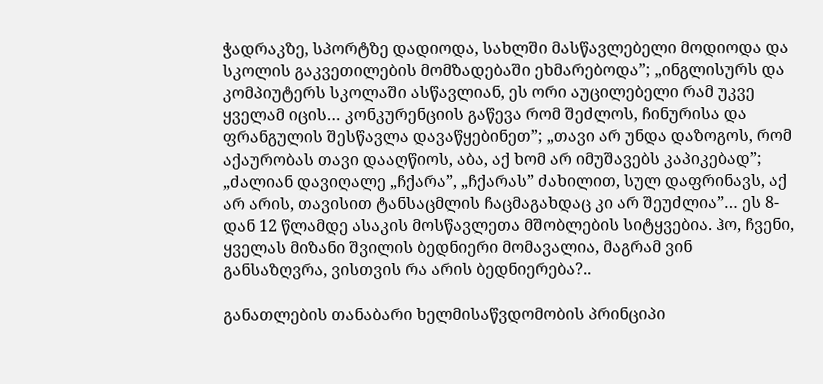ჭადრაკზე, სპორტზე დადიოდა, სახლში მასწავლებელი მოდიოდა და სკოლის გაკვეთილების მომზადებაში ეხმარებოდა”; „ინგლისურს და კომპიუტერს სკოლაში ასწავლიან, ეს ორი აუცილებელი რამ უკვე ყველამ იცის… კონკურენციის გაწევა რომ შეძლოს, ჩინურისა და ფრანგულის შესწავლა დავაწყებინეთ”; „თავი არ უნდა დაზოგოს, რომ აქაურობას თავი დააღწიოს, აბა, აქ ხომ არ იმუშავებს კაპიკებად”; „ძალიან დავიღალე „ჩქარა”, „ჩქარას” ძახილით, სულ დაფრინავს, აქ არ არის, თავისით ტანსაცმლის ჩაცმაგახდაც კი არ შეუძლია”… ეს 8-დან 12 წლამდე ასაკის მოსწავლეთა მშობლების სიტყვებია. ჰო, ჩვენი, ყველას მიზანი შვილის ბედნიერი მომავალია, მაგრამ ვინ განსაზღვრა, ვისთვის რა არის ბედნიერება?..

განათლების თანაბარი ხელმისაწვდომობის პრინციპი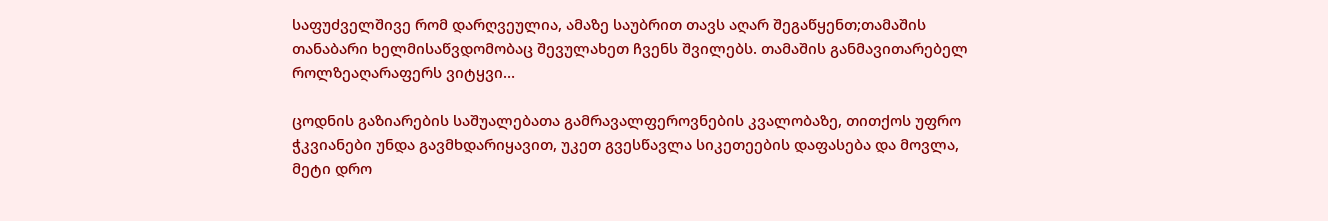საფუძველშივე რომ დარღვეულია, ამაზე საუბრით თავს აღარ შეგაწყენთ;თამაშის თანაბარი ხელმისაწვდომობაც შევულახეთ ჩვენს შვილებს. თამაშის განმავითარებელ როლზეაღარაფერს ვიტყვი…

ცოდნის გაზიარების საშუალებათა გამრავალფეროვნების კვალობაზე, თითქოს უფრო ჭკვიანები უნდა გავმხდარიყავით, უკეთ გვესწავლა სიკეთეების დაფასება და მოვლა, მეტი დრო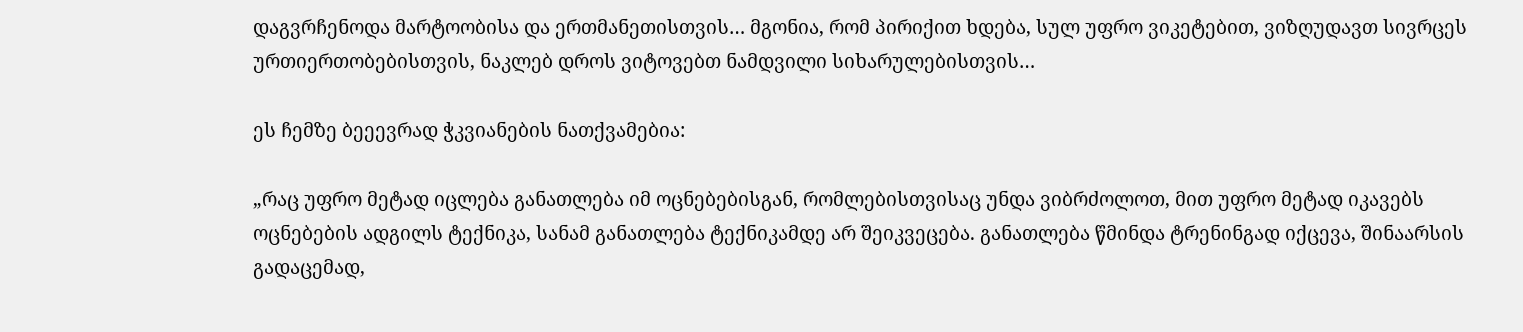დაგვრჩენოდა მარტოობისა და ერთმანეთისთვის… მგონია, რომ პირიქით ხდება, სულ უფრო ვიკეტებით, ვიზღუდავთ სივრცეს ურთიერთობებისთვის, ნაკლებ დროს ვიტოვებთ ნამდვილი სიხარულებისთვის…

ეს ჩემზე ბეეევრად ჭკვიანების ნათქვამებია:

„რაც უფრო მეტად იცლება განათლება იმ ოცნებებისგან, რომლებისთვისაც უნდა ვიბრძოლოთ, მით უფრო მეტად იკავებს ოცნებების ადგილს ტექნიკა, სანამ განათლება ტექნიკამდე არ შეიკვეცება. განათლება წმინდა ტრენინგად იქცევა, შინაარსის გადაცემად,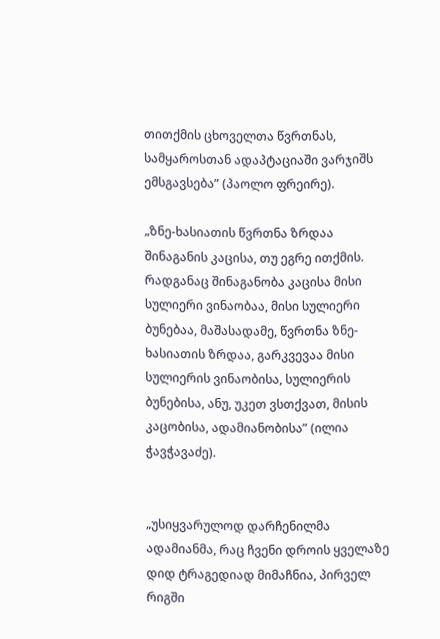თითქმის ცხოველთა წვრთნას, სამყაროსთან ადაპტაციაში ვარჯიშს ემსგავსება” (პაოლო ფრეირე).

„ზნე-ხასიათის წვრთნა ზრდაა შინაგანის კაცისა, თუ ეგრე ითქმის. რადგანაც შინაგანობა კაცისა მისი სულიერი ვინაობაა, მისი სულიერი ბუნებაა, მაშასადამე, წვრთნა ზნე-ხასიათის ზრდაა, გარკვევაა მისი სულიერის ვინაობისა, სულიერის ბუნებისა, ანუ, უკეთ ვსთქვათ, მისის კაცობისა, ადამიანობისა” (ილია ჭავჭავაძე).


„უსიყვარულოდ დარჩენილმა ადამიანმა, რაც ჩვენი დროის ყველაზე დიდ ტრაგედიად მიმაჩნია, პირველ რიგში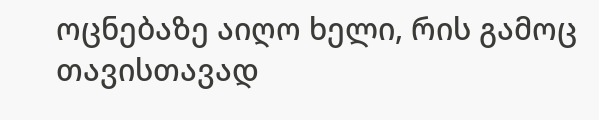ოცნებაზე აიღო ხელი, რის გამოც თავისთავად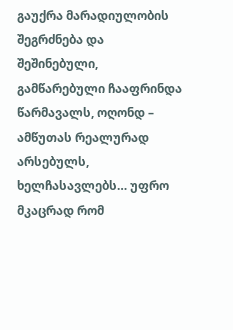გაუქრა მარადიულობის შეგრძნება და შეშინებული, გამწარებული ჩააფრინდა წარმავალს, ოღონდ – ამწუთას რეალურად არსებულს, ხელჩასავლებს… უფრო მკაცრად რომ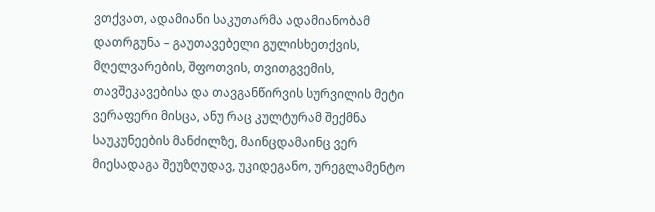ვთქვათ, ადამიანი საკუთარმა ადამიანობამ დათრგუნა – გაუთავებელი გულისხეთქვის, მღელვარების, შფოთვის, თვითგვემის, თავშეკავებისა და თავგანწირვის სურვილის მეტი ვერაფერი მისცა, ანუ რაც კულტურამ შექმნა საუკუნეების მანძილზე, მაინცდამაინც ვერ მიესადაგა შეუზღუდავ, უკიდეგანო, ურეგლამენტო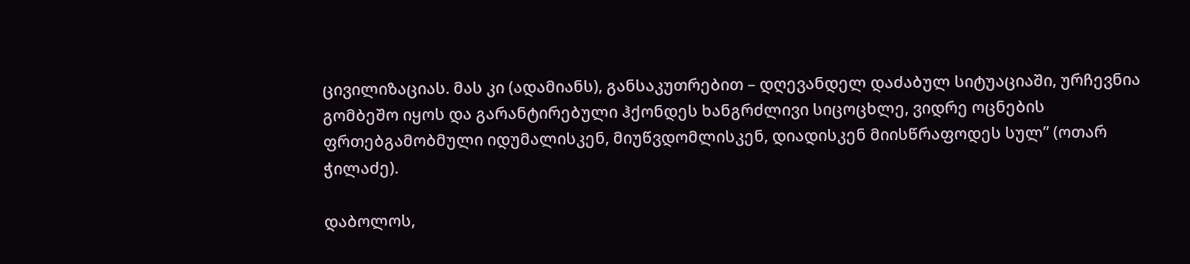ცივილიზაციას. მას კი (ადამიანს), განსაკუთრებით – დღევანდელ დაძაბულ სიტუაციაში, ურჩევნია გომბეშო იყოს და გარანტირებული ჰქონდეს ხანგრძლივი სიცოცხლე, ვიდრე ოცნების ფრთებგამობმული იდუმალისკენ, მიუწვდომლისკენ, დიადისკენ მიისწრაფოდეს სულ” (ოთარ ჭილაძე).

დაბოლოს,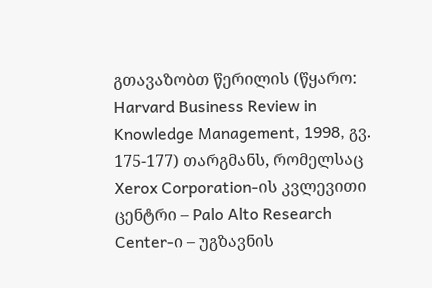გთავაზობთ წერილის (წყარო: Harvard Business Review in Knowledge Management, 1998, გვ. 175-177) თარგმანს, რომელსაც Xerox Corporation-ის კვლევითი ცენტრი – Palo Alto Research Center-ი – უგზავნის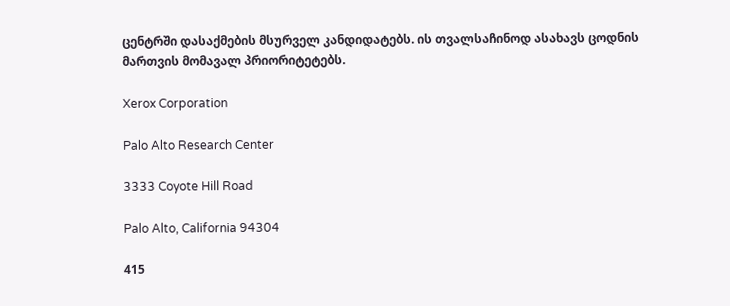ცენტრში დასაქმების მსურველ კანდიდატებს. ის თვალსაჩინოდ ასახავს ცოდნის მართვის მომავალ პრიორიტეტებს.

Xerox Corporation

Palo Alto Research Center

3333 Coyote Hill Road

Palo Alto, California 94304

415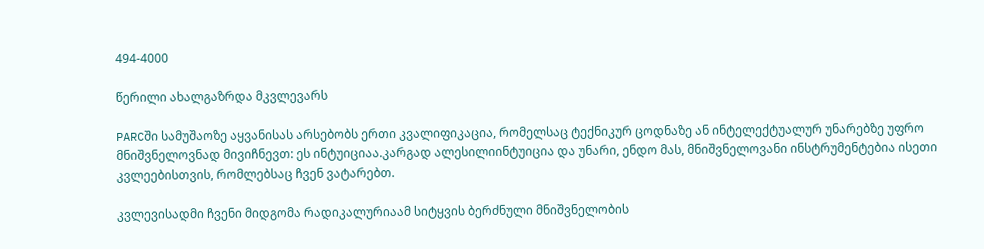494-4000

წერილი ახალგაზრდა მკვლევარს

PARCში სამუშაოზე აყვანისას არსებობს ერთი კვალიფიკაცია, რომელსაც ტექნიკურ ცოდნაზე ან ინტელექტუალურ უნარებზე უფრო მნიშვნელოვნად მივიჩნევთ: ეს ინტუიციაა.კარგად ალესილიინტუიცია და უნარი, ენდო მას, მნიშვნელოვანი ინსტრუმენტებია ისეთი კვლეებისთვის, რომლებსაც ჩვენ ვატარებთ.

კვლევისადმი ჩვენი მიდგომა რადიკალურიაამ სიტყვის ბერძნული მნიშვნელობის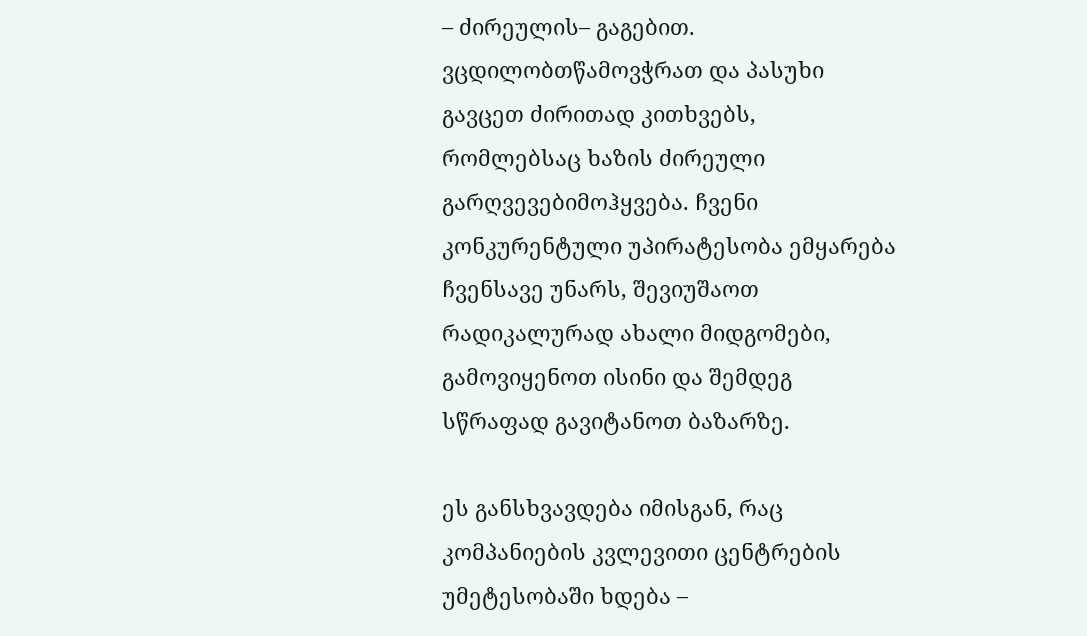– ძირეულის– გაგებით. ვცდილობთწამოვჭრათ და პასუხი გავცეთ ძირითად კითხვებს, რომლებსაც ხაზის ძირეული გარღვევებიმოჰყვება. ჩვენი კონკურენტული უპირატესობა ემყარება ჩვენსავე უნარს, შევიუშაოთ რადიკალურად ახალი მიდგომები, გამოვიყენოთ ისინი და შემდეგ სწრაფად გავიტანოთ ბაზარზე.

ეს განსხვავდება იმისგან, რაც კომპანიების კვლევითი ცენტრების უმეტესობაში ხდება –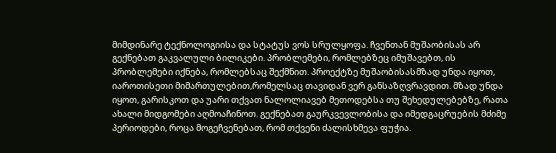მიმდინარე ტექნოლოგიისა და სტატუს ვოს სრულყოფა. ჩვენთან მუშაობისას არ გექნებათ გაკვალული ბილიკები. პრობლემები, რომლებზეც იმუშავებთ, ის პრობლემები იქნება, რომლებსაც შექმნით. პროექტზე მუშაობისასმზად უნდა იყოთ, იაროთისეთი მიმართულებით,რომელსაც თავიდან ვერ განსაზღვრავდით. მზად უნდა იყოთ, გარისკოთ და უარი თქვათ ნალოლიავებ მეთოდებსა თუ შეხედულებებზე, რათა ახალი მიდგომები აღმოაჩინოთ. გექნებათ გაურკვევლობისა და იმედგაცრუების მძიმე პერიოდები, როცა მოგეჩვენებათ, რომ თქვენი ძალისხმევა ფუჭია.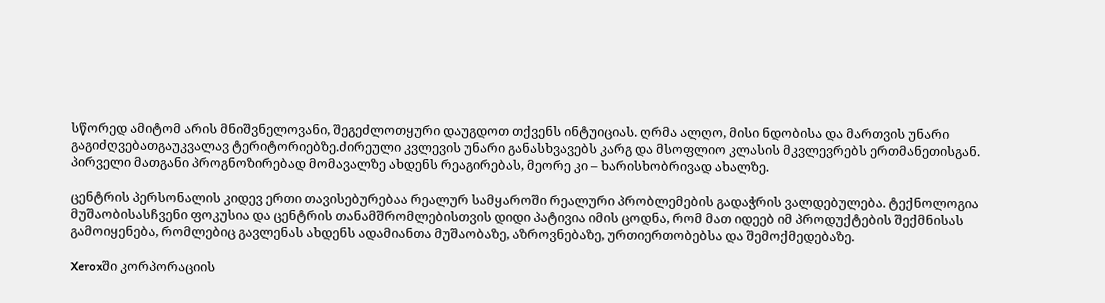სწორედ ამიტომ არის მნიშვნელოვანი, შეგეძლოთყური დაუგდოთ თქვენს ინტუიციას. ღრმა ალღო, მისი ნდობისა და მართვის უნარი გაგიძღვებათგაუკვალავ ტერიტორიებზე.ძირეული კვლევის უნარი განასხვავებს კარგ და მსოფლიო კლასის მკვლევრებს ერთმანეთისგან. პირველი მათგანი პროგნოზირებად მომავალზე ახდენს რეაგირებას, მეორე კი – ხარისხობრივად ახალზე.

ცენტრის პერსონალის კიდევ ერთი თავისებურებაა რეალურ სამყაროში რეალური პრობლემების გადაჭრის ვალდებულება. ტექნოლოგია მუშაობისასჩვენი ფოკუსია და ცენტრის თანამშრომლებისთვის დიდი პატივია იმის ცოდნა, რომ მათ იდეებ იმ პროდუქტების შექმნისას გამოიყენება, რომლებიც გავლენას ახდენს ადამიანთა მუშაობაზე, აზროვნებაზე, ურთიერთობებსა და შემოქმედებაზე.

Xeroxში კორპორაციის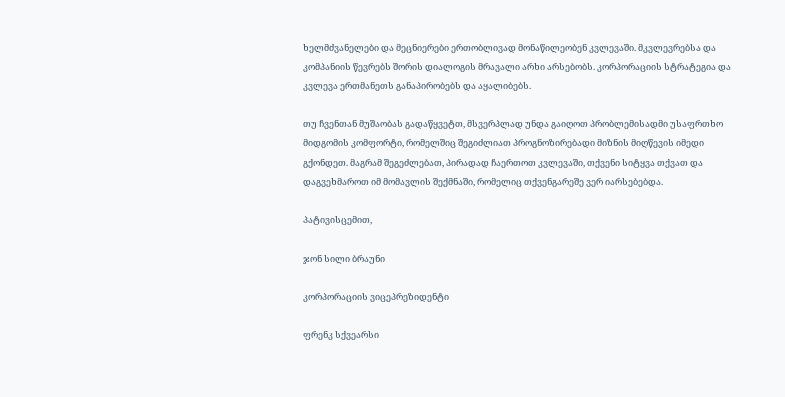ხელმძვანელები და მეცნიერები ერთობლივად მონაწილეობენ კვლევაში. მკვლევრებსა და კომპანიის წევრებს შორის დიალოგის მრავალი არხი არსებობს. კორპორაციის სტრატეგია და კვლევა ერთმანეთს განაპირობებს და აყალიბებს.

თუ ჩვენთან მუშაობას გადაწყვეტთ, მსვერპლად უნდა გაიღოთ პრობლემისადმი უსაფრთხო მიდგომის კომფორტი, რომელშიც შეგიძლიათ პროგნოზირებადი მიზნის მიღწევის იმედი გქონდეთ. მაგრამ შეგეძლებათ, პირადად ჩაერთოთ კვლევაში, თქვენი სიტყვა თქვათ და დაგვეხმაროთ იმ მომავლის შექმნაში, რომელიც თქვენგარეშე ვერ იარსებებდა.

პატივისცემით,

ჯონ სილი ბრაუნი

კორპორაციის ვიცეპრეზიდენტი

ფრენკ სქვეარსი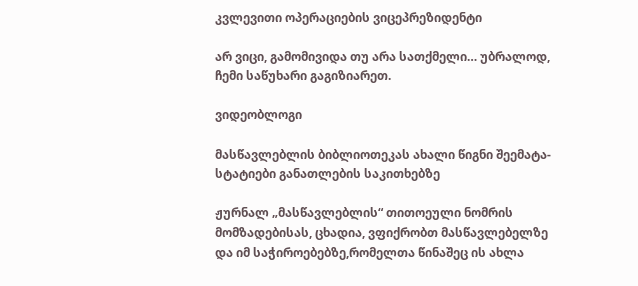კვლევითი ოპერაციების ვიცეპრეზიდენტი

არ ვიცი, გამომივიდა თუ არა სათქმელი… უბრალოდ, ჩემი საწუხარი გაგიზიარეთ.

ვიდეობლოგი

მასწავლებლის ბიბლიოთეკას ახალი წიგნი შეემატა- სტატიები განათლების საკითხებზე

ჟურნალ „მასწავლებლის“ თითოეული ნომრის მომზადებისას, ცხადია, ვფიქრობთ მასწავლებელზე და იმ საჭიროებებზე,რომელთა წინაშეც ის ახლა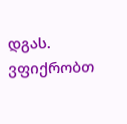დგას. ვფიქრობთ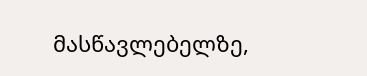მასწავლებელზე,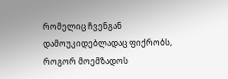რომელიც ჩვენგან დამოუკიდებლადაც ფიქრობს, როგორ მოემზადოს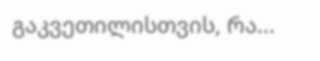გაკვეთილისთვის, რა...